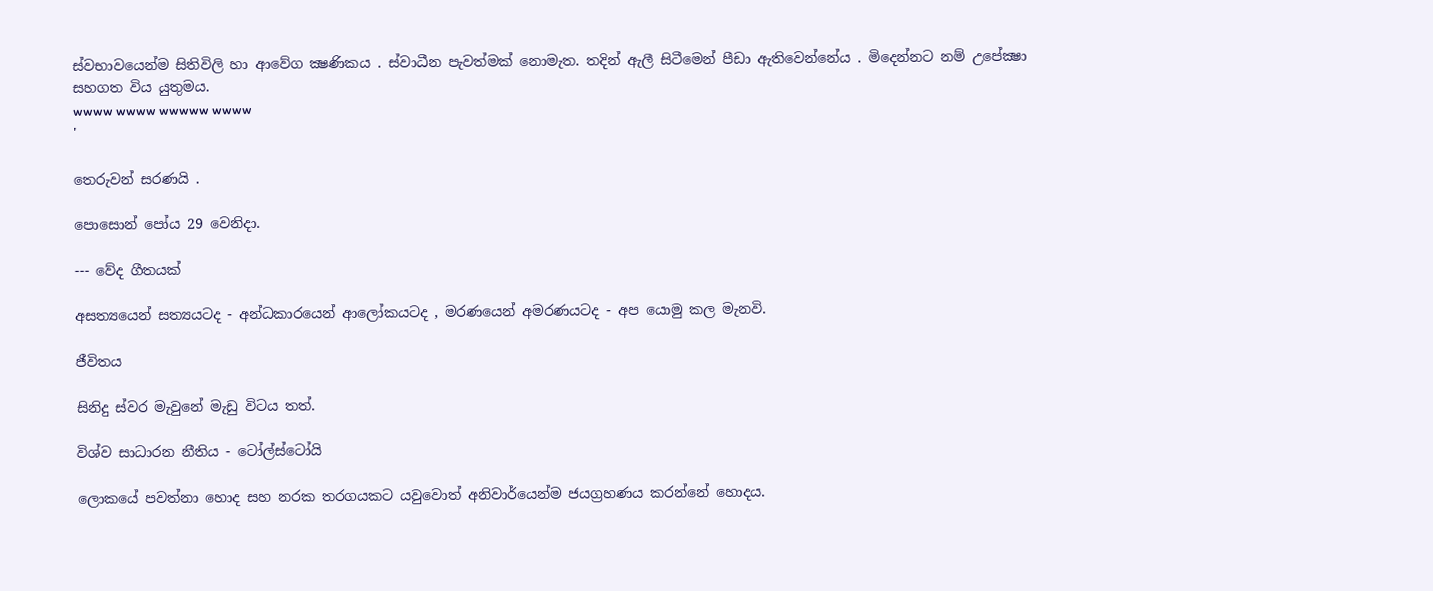ස්වභාවයෙන්ම සිතිවිලි හා ආවේග ක්‍ෂණිකය . ස්වාධීන පැවත්මක් නොමැත. තදින් ඇලී සිටීමෙන් පීඩා ඇතිවෙන්නේය . මිදෙන්නට නම් උපේක්‍ෂා සහගත විය යුතුමය.
wwww wwww wwwww wwww
'

තෙරුවන් සරණයි .

පොසොන් පෝය 29 වෙනිදා.

--- වේද ගීතයක්

අසත්‍යයෙන් සත්‍යයටද - අන්ධකාරයෙන් ආලෝකයටද , මරණයෙන් අමරණයටද - අප යොමු කල මැනවි.

ජීවිතය

සිනිදු ස්වර මැවුනේ මැඩු විටය තත්.

විශ්ව සාධාරන නීතිය - ටෝල්ස්ටෝයි

ලොකයේ පවත්නා හොද සහ නරක තරගයකට යවුවොත් අනිවාර්යෙන්ම ජයග්‍රහණය කරන්නේ හොදය.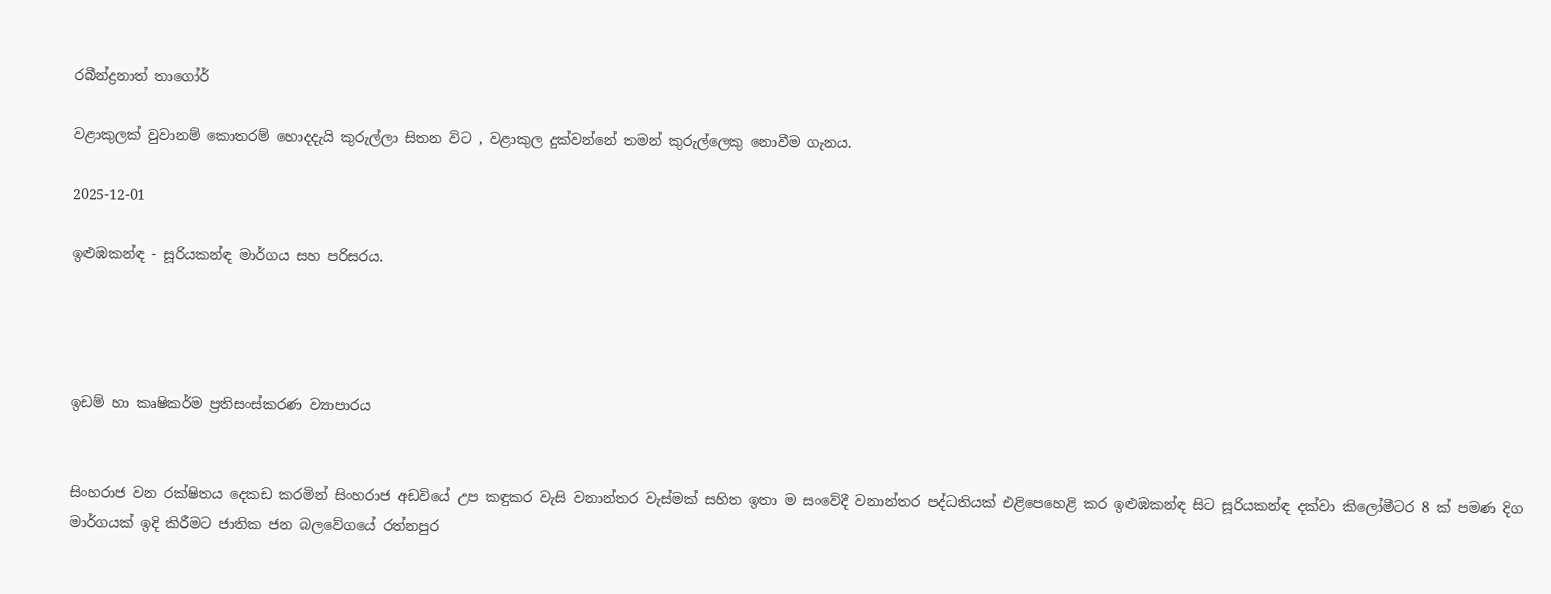රබීන්ද්‍රනාත් තාගෝර්

වළාකුලක් වුවානම් කොතරම් හොදදැයි කුරුල්ලා සිතන විට , වළාකුල දුක්වන්නේ තමන් කුරුල්ලෙකු නොවීම ගැනය.

2025-12-01

ඉළුඹකන්ඳ - සූරියකන්ඳ මාර්ගය සහ පරිසරය.




ඉඩම් හා කෘෂිකර්ම ප්‍රතිසංස්කරණ ව්‍යාපාරය


සිංහරාජ වන රක්ෂිතය දෙකඩ කරමින් සිංහරාජ අඩවියේ උප කඳුකර වැසි වනාන්තර වැස්මක් සහිත ඉතා ම සංවේදී වනාන්තර පද්ධතියක් එළිපෙහෙළි කර ඉළුඹකන්ඳ සිට සූරියකන්ඳ දක්වා කිලෝමීටර 8 ක් පමණ දිග මාර්ගයක් ඉදි කිරීමට ජාතික ජන බලවේගයේ රත්නපුර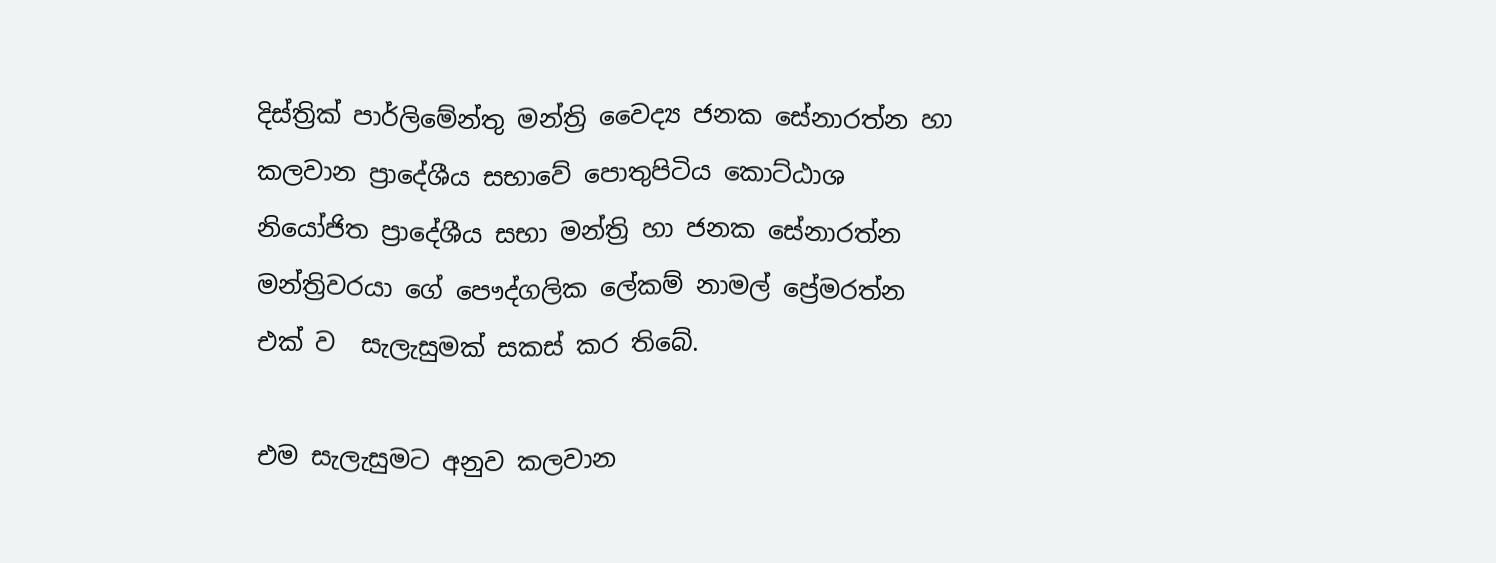දිස්ත්‍රික් පාර්ලිමේන්තු මන්ත්‍රි වෛද්‍ය ජනක සේනාරත්න හා කලවාන ප්‍රාදේශීය සභාවේ පොතුපිටිය කොට්ඨාශ නියෝජිත ප්‍රාදේශීය සභා මන්ත්‍රි හා ජනක සේනාරත්න මන්ත්‍රිවරයා ගේ පෞද්ගලික ලේකම් නාමල් ප්‍රේමරත්න එක් ව  සැලැසුමක් සකස් කර තිබේ.

එම සැලැසුමට අනුව කලවාන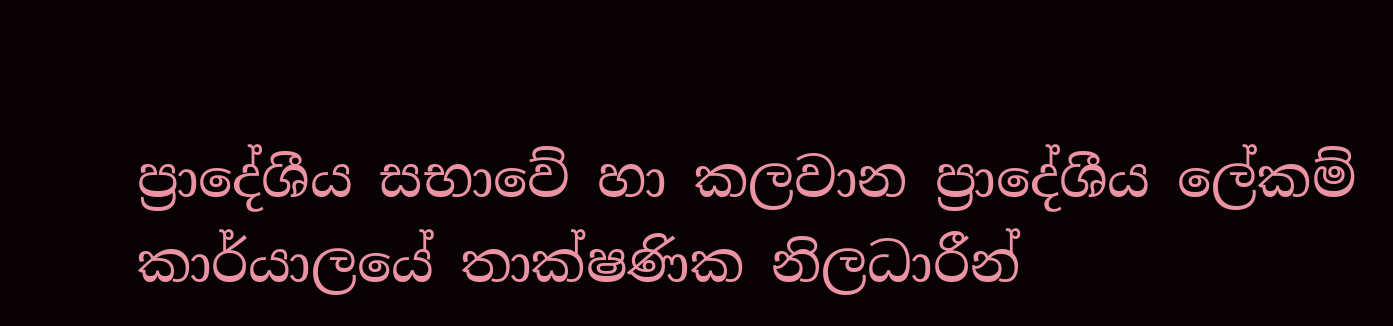ප්‍රාදේශීය සභාවේ හා කලවාන ප්‍රාදේශීය ලේකම් කාර්යාලයේ තාක්ෂණික නිලධාරීන්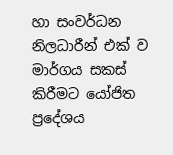හා සංවර්ධන නිලධාරීන් එක් ව මාර්ගය සකස් කිරීමට යෝජිත ප්‍රදේශය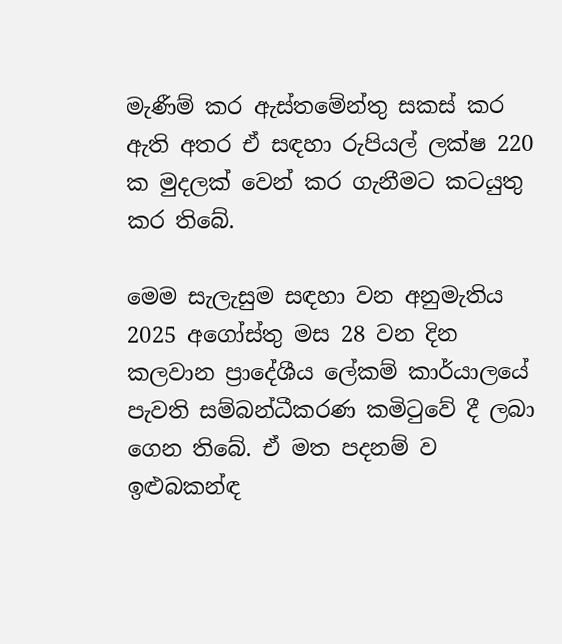මැණීම් කර ඇස්තමේන්තු සකස් කර ඇති අතර ඒ සඳහා රුපියල් ලක්ෂ 220 ක මුදලක් වෙන් කර ගැනීමට කටයුතු කර තිබේ.

මෙම සැලැසුම සඳහා වන අනුමැතිය 2025 අගෝස්තු මස 28 වන දින කලවාන ප්‍රාදේශීය ලේකම් කාර්යාලයේ පැවති සම්බන්ධීකරණ කමිටුවේ දී ලබා ගෙන තිබේ. ඒ මත පදනම් ව ඉළුබකන්ඳ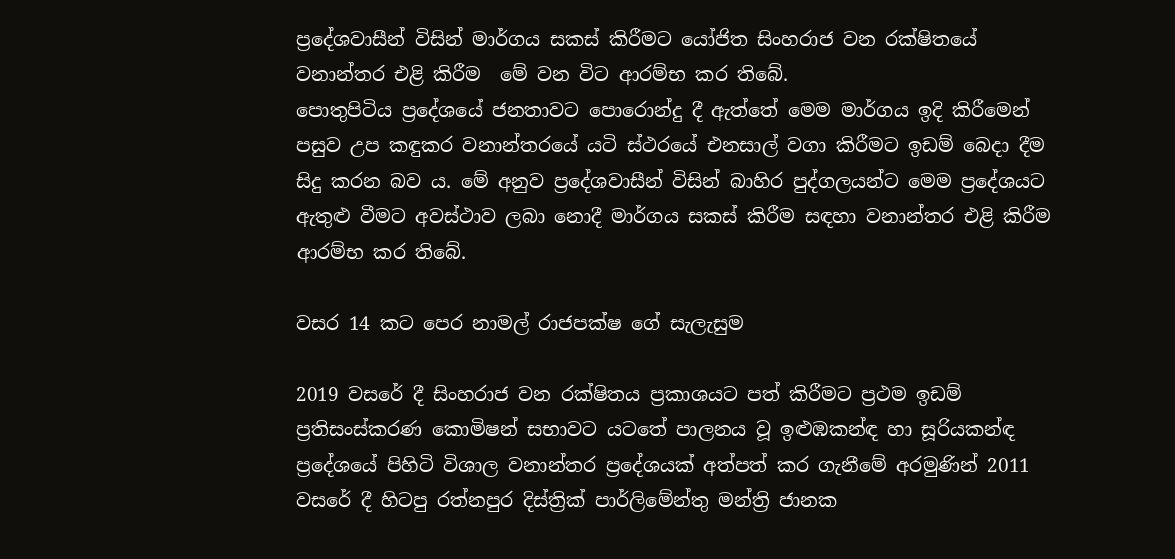ප්‍රදේශවාසීන් විසින් මාර්ගය සකස් කිරීමට යෝජිත සිංහරාජ වන රක්ෂිතයේ වනාන්තර එළි කිරීම  මේ වන විට ආරම්භ කර තිබේ.
පොතුපිටිය ප්‍රදේශයේ ජනතාවට පොරොන්දු දී ඇත්තේ මෙම මාර්ගය ඉදි කිරීමෙන් පසුව උප කඳුකර වනාන්තරයේ යටි ස්ථරයේ එනසාල් වගා කිරීමට ඉඩම් බෙදා දීම සිදු කරන බව ය. මේ අනුව ප්‍රදේශවාසීන් විසින් බාහිර පුද්ගලයන්ට මෙම ප්‍රදේශයට ඇතුළු වීමට අවස්ථාව ලබා නොදී මාර්ගය සකස් කිරීම සඳහා වනාන්තර එළි කිරීම ආරම්භ කර තිබේ.

වසර 14 කට පෙර නාමල් රාජපක්ෂ ගේ සැලැසුම

2019 වසරේ දී සිංහරාජ වන රක්ෂිතය ප්‍රකාශයට පත් කිරීමට ප්‍රථම ඉඩම් ප්‍රතිසංස්කරණ කොමිෂන් සභාවට යටතේ පාලනය වූ ඉළුඹකන්ඳ හා සූරියකන්ඳ ප්‍රදේශයේ පිහිටි විශාල වනාන්තර ප්‍රදේශයක් අත්පත් කර ගැනීමේ අරමුණින් 2011 වසරේ දී හිටපු රත්නපුර දිස්ත්‍රික් පාර්ලිමේන්තු මන්ත්‍රි ජානක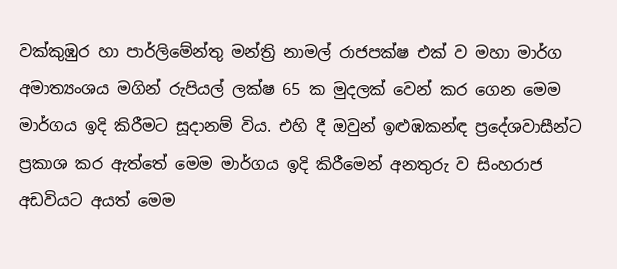වක්කුඹුර හා පාර්ලිමේන්තු මන්ත්‍රි නාමල් රාජපක්ෂ එක් ව මහා මාර්ග අමාත්‍යංශය මගින් රුපියල් ලක්ෂ 65 ක මුදලක් වෙන් කර ගෙන මෙම මාර්ගය ඉදි කිරීමට සූදානම් විය. එහි දී ඔවුන් ඉළුඹකන්ඳ ප්‍රදේශවාසීන්ට ප්‍රකාශ කර ඇත්තේ මෙම මාර්ගය ඉදි කිරීමෙන් අනතුරු ව සිංහරාජ අඩවියට අයත් මෙම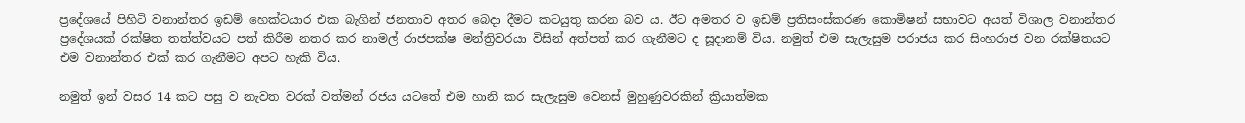ප්‍රදේශයේ පිහිටි වනාන්තර ඉඩම් හෙක්ටයාර එක බැගින් ජනතාව අතර බෙදා දීමට කටයුතු කරන බව ය. ඊට අමතර ව ඉඩම් ප්‍රතිසංස්කරණ කොමිෂන් සභාවට අයත් විශාල වනාන්තර ප්‍රදේශයක් රක්ෂිත තත්ත්වයට පත් කිරීම නතර කර නාමල් රාජපක්ෂ මන්ත්‍රිවරයා විසින් අත්පත් කර ගැනීමට ද සූදානම් විය. නමුත් එම සැලැසුම පරාජය කර සිංහරාජ වන රක්ෂිතයට එම වනාන්තර එක් කර ගැනීමට අපට හැකි විය.

නමුත් ඉන් වසර 14 කට පසු ව නැවත වරක් වත්මන් රජය යටතේ එම හානි කර සැලැසුම වෙනස් මුහුණුවරකින් ක්‍රියාත්මක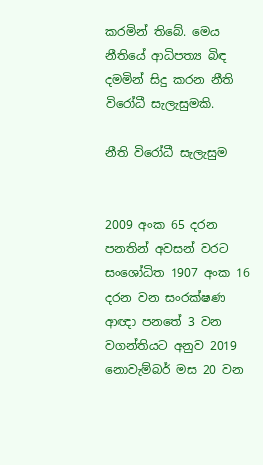කරමින් තිබේ. මෙය නීතියේ ආධිපත්‍ය බිඳ දමමින් සිදු කරන නීති විරෝධී සැලැසුමකි.

නීති විරෝධී සැලැසුම


2009 අංක 65 දරන පනතින් අවසන් වරට සංශෝධිත 1907 අංක 16 දරන වන සංරක්ෂණ ආඥා පනතේ 3 වන වගන්තියට අනුව 2019 නොවැම්බර් මස 20 වන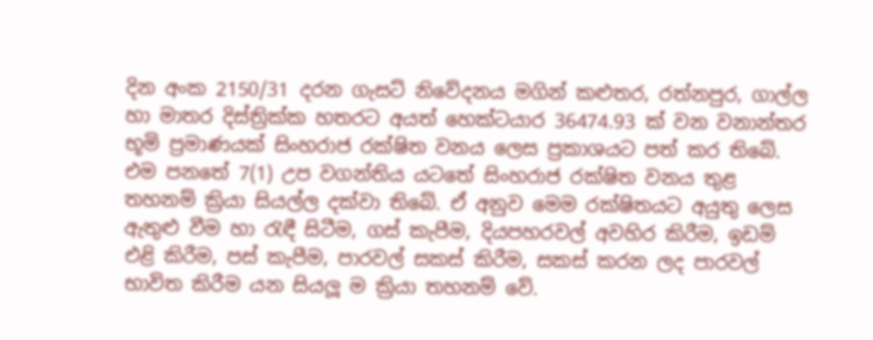දින අංක 2150/31 දරන ගැසට් නිවේදනය මගින් කළුතර, රත්නපුර, ගාල්ල හා මාතර දිස්ත්‍රික්ක හතරට අයත් හෙක්ටයාර 36474.93 ක් වන වනාන්තර භූමි ප්‍රමාණයක් සිංහරාජ රක්ෂිත වනය ලෙස ප්‍රකාශයට පත් කර තිබේ. එම පනතේ 7(1) උප වගන්තිය යටතේ සිංහරාජ රක්ෂිත වනය තුළ තහනම් ක්‍රියා සියල්ල දක්වා තිබේ. ඒ අනුව මෙම රක්ෂිතයට අයුතු ලෙස ඇතුළු වීම හා රැඳී සිටීම, ගස් කැපීම, දියපහරවල් අවහිර කිරීම, ඉඩම් එළි කිරීම, පස් කැපීම, පාරවල් සකස් කිරීම, සකස් කරන ලද පාරවල් භාවිත කිරීම යන සියලූ ම ක්‍රියා තහනම් වේ.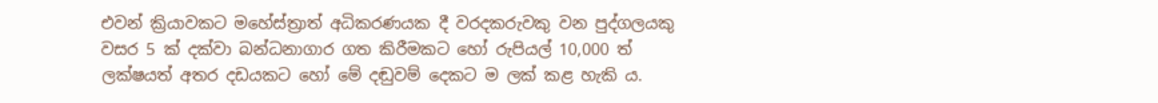එවන් ක්‍රියාවකට මහේස්ත්‍රාත් අධිකරණයක දී වරදකරුවකු වන පුද්ගලයකු වසර 5 ක් දක්වා බන්ධනාගාර ගත කිරීමකට හෝ රුපියල් 10,000 ත් ලක්ෂයත් අතර දඩයකට හෝ මේ දඬුවම් දෙකට ම ලක් කළ හැකි ය.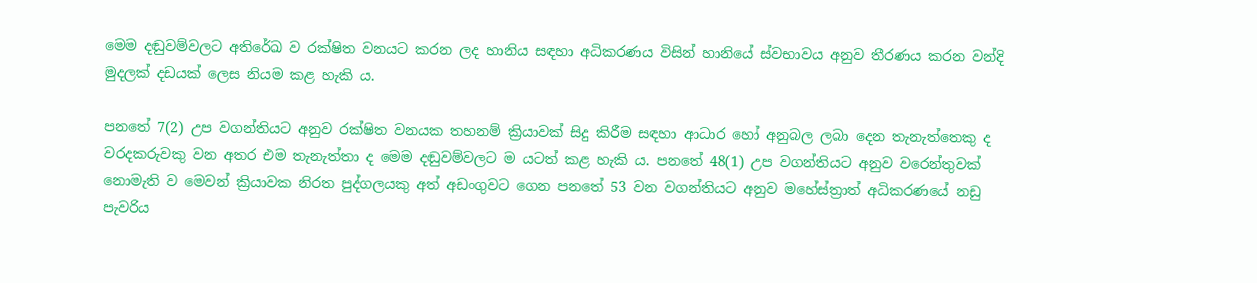මෙම දඬුවම්වලට අතිරේඛ ව රක්ෂිත වනයට කරන ලද හානිය සඳහා අධිකරණය විසින් හානියේ ස්වභාවය අනුව තීරණය කරන වන්දි මුදලක් දඩයක් ලෙස නියම කළ හැකි ය.

පනතේ 7(2) උප වගන්තියට අනුව රක්ෂිත වනයක තහනම් ක්‍රියාවක් සිදු කිරීම සඳහා ආධාර හෝ අනුබල ලබා දෙන තැනැත්තෙකු ද වරදකරුවකු වන අතර එම තැනැත්තා ද මෙම දඬුවම්වලට ම යටත් කළ හැකි ය. පනතේ 48(1) උප වගන්තියට අනුව වරෙන්තුවක් නොමැති ව මෙවන් ක්‍රියාවක නිරත පුද්ගලයකු අත් අඩංගුවට ගෙන පනතේ 53 වන වගන්තියට අනුව මහේස්ත්‍රාත් අධිකරණයේ නඩු පැවරිය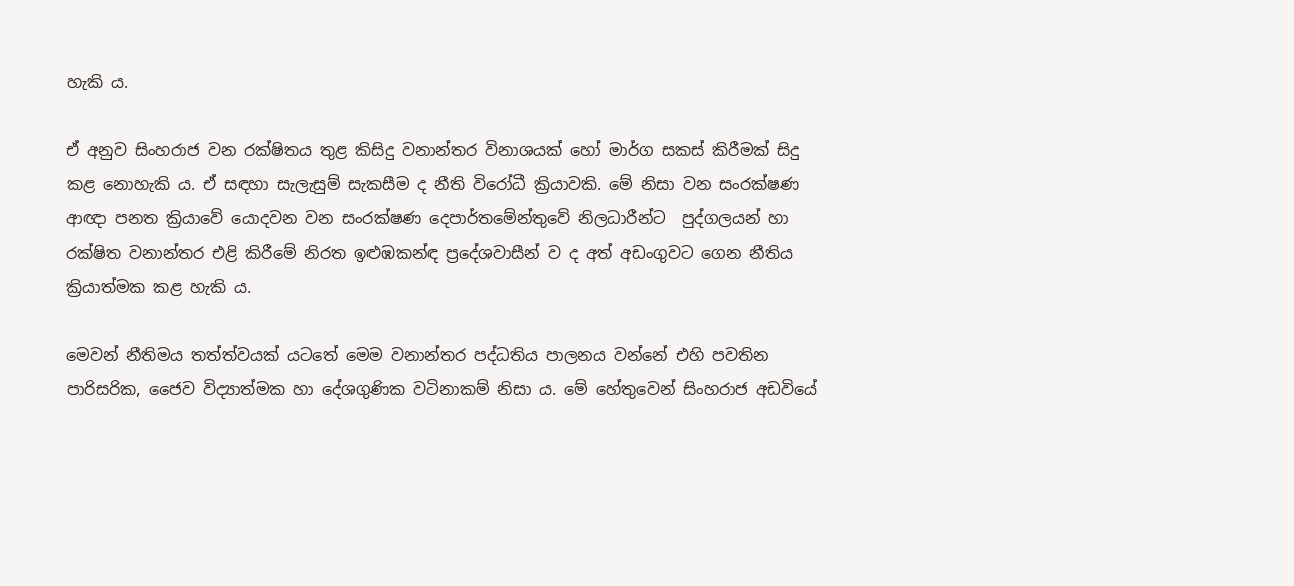හැකි ය.

ඒ අනුව සිංහරාජ වන රක්ෂිතය තුළ කිසිදු වනාන්තර විනාශයක් හෝ මාර්ග සකස් කිරීමක් සිදු කළ නොහැකි ය. ඒ සඳහා සැලැසුම් සැකසීම ද නීති විරෝධී ක්‍රියාවකි. මේ නිසා වන සංරක්ෂණ ආඥා පනත ක්‍රියාවේ යොදවන වන සංරක්ෂණ දෙපාර්තමේන්තුවේ නිලධාරීන්ට  පුද්ගලයන් හා රක්ෂිත වනාන්තර එළි කිරීමේ නිරත ඉළුඹකන්ඳ ප්‍රදේශවාසීන් ව ද අත් අඩංගුවට ගෙන නීතිය ක්‍රියාත්මක කළ හැකි ය.

මෙවන් නීතිමය තත්ත්වයක් යටතේ මෙම වනාන්තර පද්ධතිය පාලනය වන්නේ එහි පවතින පාරිසරික, ජෛව විද්‍යාත්මක හා දේශගුණික වටිනාකම් නිසා ය. මේ හේතුවෙන් සිංහරාජ අඩවියේ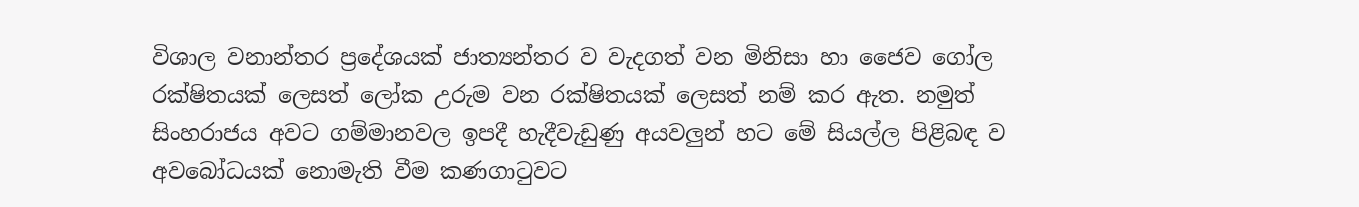විශාල වනාන්තර ප්‍රදේශයක් ජාත්‍යන්තර ව වැදගත් වන මිනිසා හා ජෛව ගෝල රක්ෂිතයක් ලෙසත් ලෝක උරුම වන රක්ෂිතයක් ලෙසත් නම් කර ඇත. නමුත් සිංහරාජය අවට ගම්මානවල ඉපදී හැදීවැඩුණු අයවලුන් හට මේ සියල්ල පිළිබඳ ව අවබෝධයක් නොමැති වීම කණගාටුවට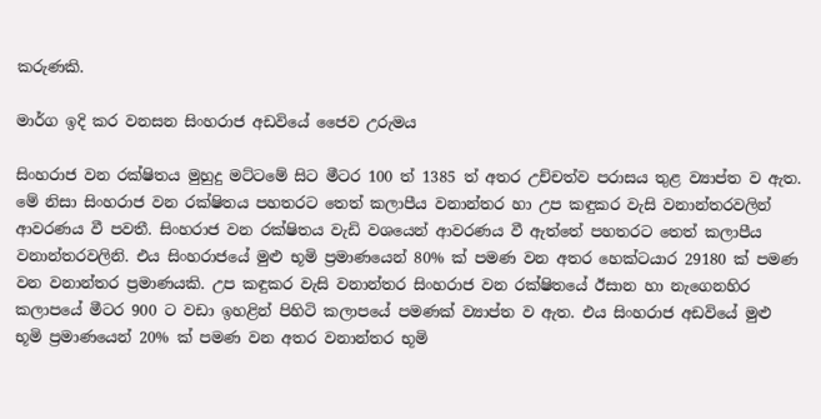කරුණකි.

මාර්ග ඉදි කර වනසන සිංහරාජ අඩවියේ ජෛව උරුමය

සිංහරාජ වන රක්ෂිතය මුහුදු මට්ටමේ සිට මීටර 100 ත් 1385 ත් අතර උච්චත්ව පරාසය තුළ ව්‍යාප්ත ව ඇත. මේ නිසා සිංහරාජ වන රක්ෂිතය පහතරට තෙත් කලාපීය වනාන්තර හා උප කඳුකර වැසි වනාන්තරවලින් ආවරණය වී පවතී. සිංහරාජ වන රක්ෂිතය වැඩි වශයෙන් ආවරණය වී ඇත්තේ පහතරට තෙත් කලාපීය වනාන්තරවලිනි. එය සිංහරාජයේ මුළු භූමි ප්‍රමාණයෙන් 80% ක් පමණ වන අතර හෙක්ටයාර 29180 ක් පමණ වන වනාන්තර ප්‍රමාණයකි. උප කඳුකර වැසි වනාන්තර සිංහරාජ වන රක්ෂිතයේ ඊසාන හා නැගෙනහිර කලාපයේ මීටර 900 ට වඩා ඉහළින් පිහිටි කලාපයේ පමණක් ව්‍යාප්ත ව ඇත. එය සිංහරාජ අඩවියේ මුළු භූමි ප්‍රමාණයෙන් 20% ක් පමණ වන අතර වනාන්තර භූමි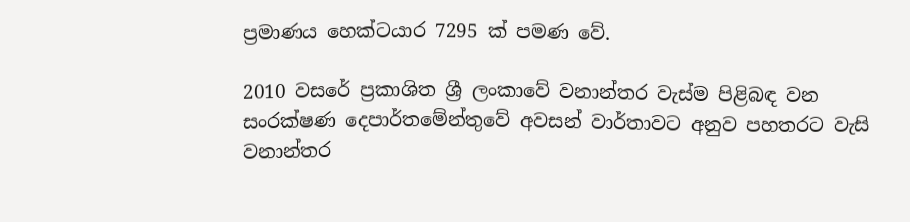ප්‍රමාණය හෙක්ටයාර 7295 ක් පමණ වේ.

2010 වසරේ ප්‍රකාශිත ශ්‍රී ලංකාවේ වනාන්තර වැස්ම පිළිබඳ වන සංරක්ෂණ දෙපාර්තමේන්තුවේ අවසන් වාර්තාවට අනුව පහතරට වැසි වනාන්තර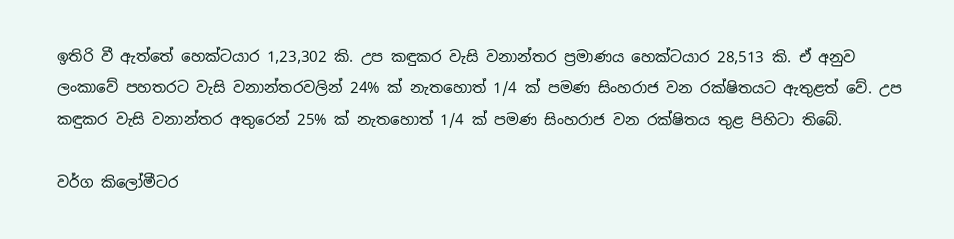ඉතිරි වී ඇත්තේ හෙක්ටයාර 1,23,302 කි. උප කඳුකර වැසි වනාන්තර ප්‍රමාණය හෙක්ටයාර 28,513 කි. ඒ අනුව ලංකාවේ පහතරට වැසි වනාන්තරවලින් 24% ක් නැතහොත් 1/4 ක් පමණ සිංහරාජ වන රක්ෂිතයට ඇතුළත් වේ. උප කඳුකර වැසි වනාන්තර අතුරෙන් 25% ක් නැතහොත් 1/4 ක් පමණ සිංහරාජ වන රක්ෂිතය තුළ පිහිටා තිබේ.

වර්ග කිලෝමීටර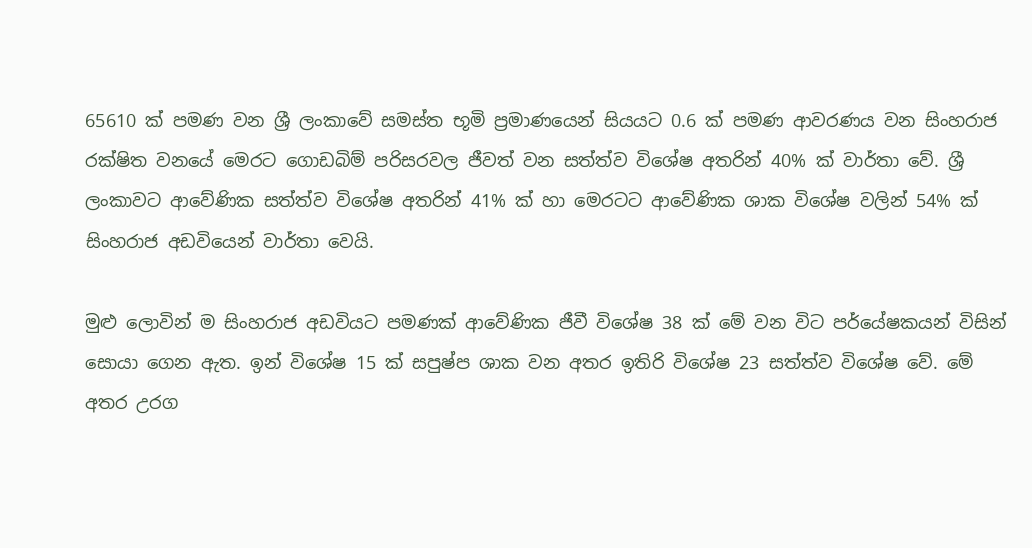65610 ක් පමණ වන ශ්‍රී ලංකාවේ සමස්ත භූමි ප්‍රමාණයෙන් සියයට 0.6 ක් පමණ ආවරණය වන සිංහරාජ රක්ෂිත වනයේ මෙරට ගොඩබිම් පරිසරවල ජීවත් වන සත්ත්ව විශේෂ අතරින් 40% ක් වාර්තා වේ. ශ්‍රී ලංකාවට ආවේණික සත්ත්ව විශේෂ අතරින් 41% ක් හා මෙරටට ආවේණික ශාක විශේෂ වලින් 54% ක් සිංහරාජ අඩවියෙන් වාර්තා වෙයි.

මුළු ලොවින් ම සිංහරාජ අඩවියට පමණක් ආවේණික ජීවී විශේෂ 38 ක් මේ වන විට පර්යේෂකයන් විසින් සොයා ගෙන ඇත. ඉන් විශේෂ 15 ක් සපුෂ්ප ශාක වන අතර ඉතිරි විශේෂ 23 සත්ත්ව විශේෂ වේ. මේ අතර උරග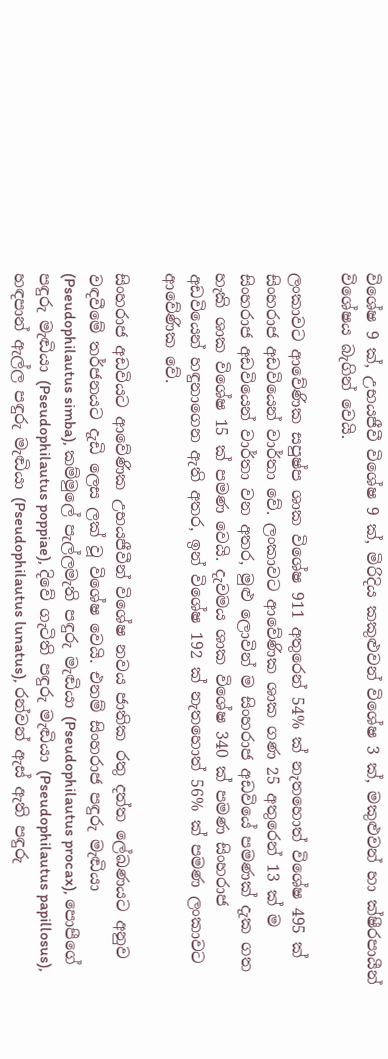විශේෂ 9 ක්, උභයජීවී විශේෂ 9 ක්, මිරිදිය කකුළුවන් විශේෂ 3 ක්, මකුළුවන් හා ක්ෂීරපායීන් විශේෂය බැගින් වෙයි.

ලංකාවට ආවේණික සපුෂ්ප ශාක විශේෂ 911 අතුරෙන් 54% ක් නැතහොත් විශේෂ 495 ක් සිංහරාජ අඩවියෙන් වාර්තා වේ. ලංකාවට ආවේණික ශාක ගණ 25 අතුරෙන් 13 ක් ම සිංහරාජ අඩවියෙන් වාර්තා වන අතර, මුළු ලොවින් ම සිංහරාජ අඩවියේ පමණක් දැක ගත හැකි ශාක විශේෂ 15 ක් පමණ වෙයි. දැවමය ශාක විශේෂ 340 ක් පමණ සිංහරාජ අඩවියෙන් හඳුනාගෙන ඇති අතර, ඉන් විශේෂ 192 ක් නැතහොත් 56% ක් පමණ ලංකාවට ආවේණික වේ.

සිංහරාජ අඩවියට ආවේණික උභයජීවීන් විශේෂ නවය ජාතික රතු දත්ත ලේඛණයට අනුව වඳවීමේ තර්ජනයට දැඩි ලෙස ලක් වූ විශේෂ වෙයි. එනම් සිංහරාජ පඳුරු මැඬියා (Pseudophilautus simba), කම්මුලේ පැල්ලමැති පඳුරු මැඬියා (Pseudophilautus procax), පොපීගේ පඳුරු මැඬියා (Pseudophilautus poppiae), දිවේ ගැටිති පඳුරු මැඬියා (Pseudophilautus papillosus), හඳපාන් ඇල්ල පඳුරු මැඬියා (Pseudophilautus lunatus), රන්වන් ඇස් ඇති පඳුරු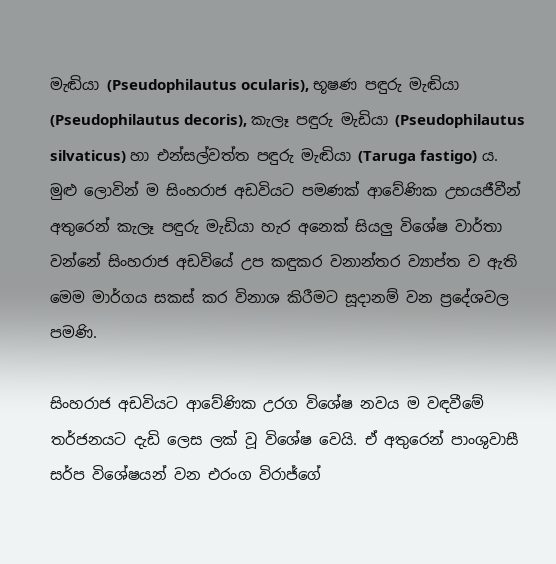මැඬියා (Pseudophilautus ocularis), භූෂණ පඳුරු මැඬියා (Pseudophilautus decoris), කැලෑ පඳුරු මැඩියා (Pseudophilautus silvaticus) හා එන්සල්වත්ත පඳුරු මැඬියා (Taruga fastigo) ය. මුළු ලොවින් ම සිංහරාජ අඩවියට පමණක් ආවේණික උභයජීවීන් අතුරෙන් කැලෑ පඳුරු මැඩියා හැර අනෙක් සියලු විශේෂ වාර්තා වන්නේ සිංහරාජ අඩවියේ උප කඳුකර වනාන්තර ව්‍යාප්ත ව ඇති මෙම මාර්ගය සකස් කර විනාශ කිරීමට සූදානම් වන ප්‍රදේශවල පමණි.

සිංහරාජ අඩවියට ආවේණික උරග විශේෂ නවය ම වඳවීමේ තර්ජනයට දැඩි ලෙස ලක් වූ විශේෂ වෙයි. ඒ අතුරෙන් පාංශුවාසී සර්ප විශේෂයන් වන එරංග විරාජ්ගේ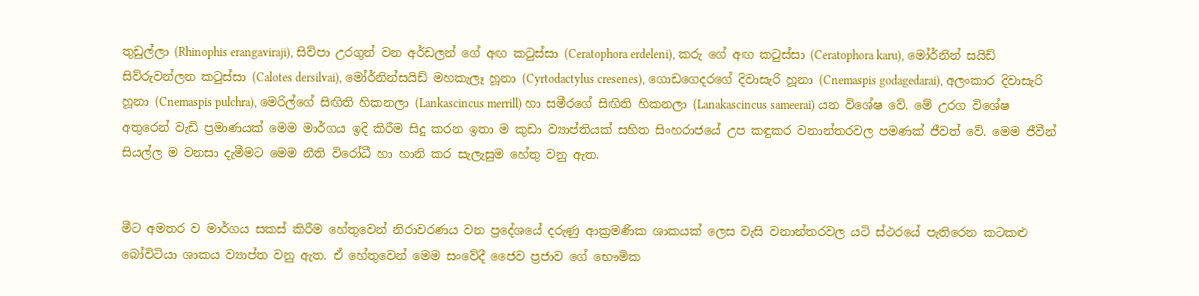තුඩුල්ලා (Rhinophis erangaviraji), සිව්පා උරගුන් වන අර්ඩලන් ගේ අඟ කටුස්සා (Ceratophora erdeleni), කරු ගේ අඟ කටුස්සා (Ceratophora karu), මෝර්නින් සයිඩ් සිව්රුවන්ලන කටුස්සා (Calotes dersilvai), මෝර්නින්සයිඩ් මහකැලෑ හූනා (Cyrtodactylus cresenes), ගොඩගෙදරගේ දිවාසැරි හූනා (Cnemaspis godagedarai), අලංකාර දිවාසැරි හූනා (Cnemaspis pulchra), මෙරිල්ගේ සිඟිති හිකනලා (Lankascincus merrill) හා සමීරගේ සිඟිති හිකනලා (Lanakascincus sameerai) යන විශේෂ වේ. මේ උරග විශේෂ අතුරෙන් වැඩි ප්‍රමාණයක් මෙම මාර්ගය ඉදි කිරීම සිදු කරන ඉතා ම කුඩා ව්‍යාප්තියක් සහිත සිංහරාජයේ උප කඳුකර වනාන්තරවල පමණක් ජීවත් වේ. මෙම ජීවීන් සියල්ල ම වනසා දැමීමට මෙම නීති විරෝධී හා හානි කර සැලැසුම හේතු වනු ඇත.


මීට අමතර ව මාර්ගය සකස් කිරීම හේතුවෙන් නිරාවරණය වන ප්‍රදේශයේ දරුණු ආක්‍රමණික ශාකයක් ලෙස වැසි වනාන්තරවල යටි ස්ථරයේ පැතිරෙන කටකළු බෝවිටියා ශාකය ව්‍යාප්ත වනු ඇත. ඒ හේතුවෙන් මෙම සංවේදී ජෛව ප්‍රජාව ගේ භෞමික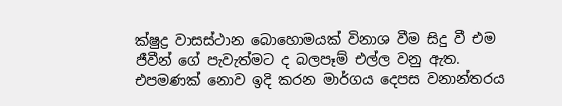ක්ෂුද්‍ර වාසස්ථාන බොහොමයක් විනාශ වීම සිදු වී එම ජීවීන් ගේ පැවැත්මට ද බලපෑම් එල්ල වනු ඇත. එපමණක් නොව ඉදි කරන මාර්ගය දෙපස වනාන්තරය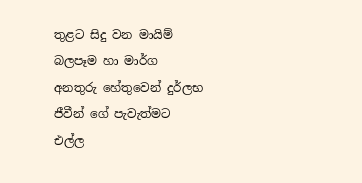තුළට සිදු වන මායිම් බලපෑම හා මාර්ග අනතුරු හේතුවෙන් දුර්ලභ ජීවීන් ගේ පැවැත්මට එල්ල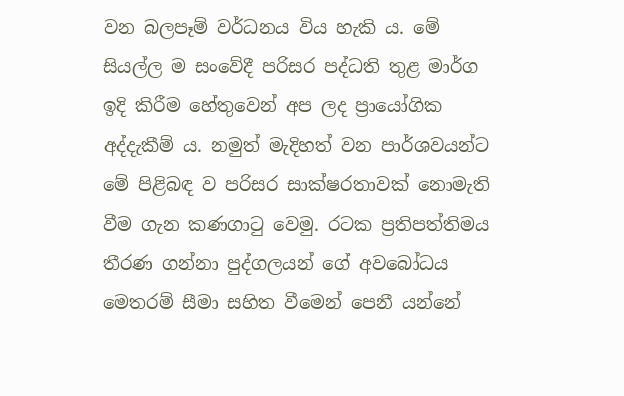වන බලපෑම් වර්ධනය විය හැකි ය. මේ සියල්ල ම සංවේදී පරිසර පද්ධති තුළ මාර්ග ඉදි කිරීම හේතුවෙන් අප ලද ප්‍රායෝගික අද්දැකීම් ය. නමුත් මැදිහත් වන පාර්ශවයන්ට මේ පිළිබඳ ව පරිසර සාක්ෂරතාවක් නොමැති වීම ගැන කණගාටු වෙමු. රටක ප්‍රතිපත්තිමය තීරණ ගන්නා පුද්ගලයන් ගේ අවබෝධය මෙතරම් සීමා සහිත වීමෙන් පෙනී යන්නේ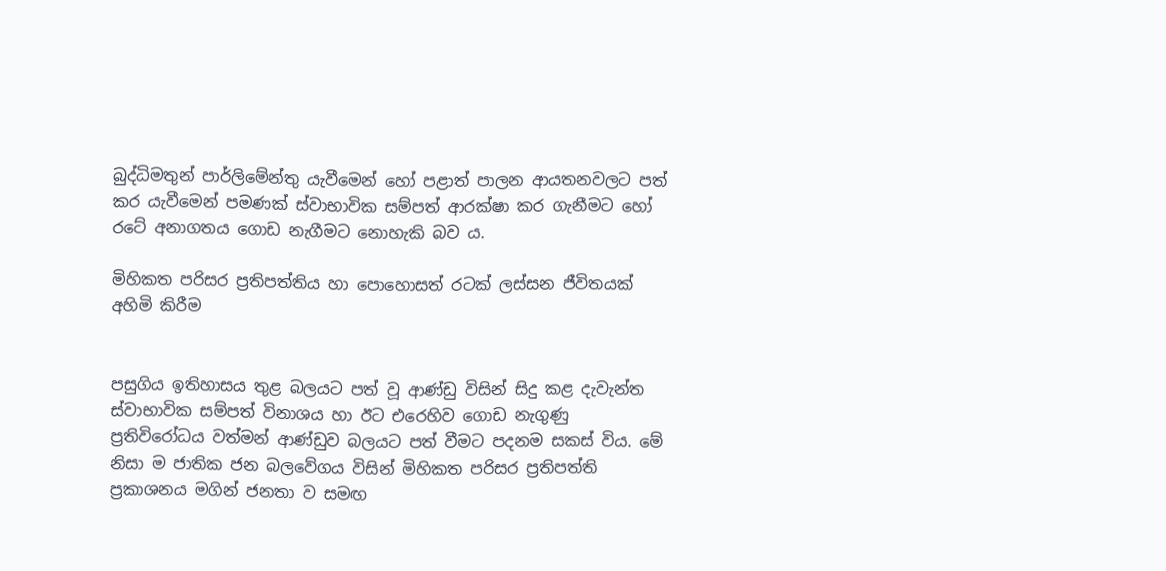බුද්ධිමතුන් පාර්ලිමේන්තු යැවීමෙන් හෝ පළාත් පාලන ආයතනවලට පත් කර යැවීමෙන් පමණක් ස්වාභාවික සම්පත් ආරක්ෂා කර ගැනීමට හෝ රටේ අනාගතය ගොඩ නැගීමට නොහැකි බව ය.

මිහිකත පරිසර ප්‍රතිපත්තිය හා පොහොසත් රටක් ලස්සන ජීවිතයක් අහිමි කිරීම


පසුගිය ඉතිහාසය තුළ බලයට පත් වූ ආණ්ඩු විසින් සිදු කළ දැවැන්ත ස්වාභාවික සම්පත් විනාශය හා ඊට එරෙහිව ගොඩ නැගුණු ප්‍රතිවිරෝධය වත්මන් ආණ්ඩුව බලයට පත් වීමට පදනම සකස් විය. මේ නිසා ම ජාතික ජන බලවේගය විසින් මිහිකත පරිසර ප්‍රතිපත්ති ප්‍රකාශනය මගින් ජනතා ව සමඟ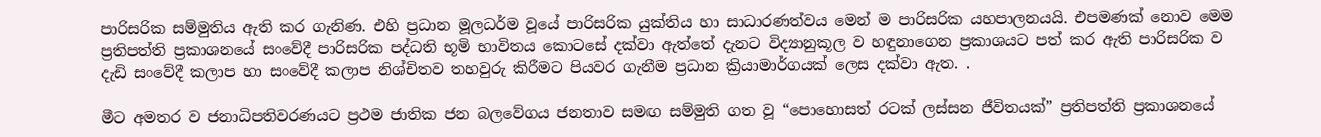පාරිසරික සම්මුතිය ඇති කර ගැනිණ. එහි ප්‍රධාන මූලධර්ම වූයේ පාරිසරික යුක්තිය හා සාධාරණත්වය මෙන් ම පාරිසරික යහපාලනයයි. එපමණක් නොව මෙම ප්‍රතිපත්ති ප්‍රකාශනයේ සංවේදී පාරිසරික පද්ධති භූමි භාවිතය කොටසේ දක්වා ඇත්තේ දැනට විද්‍යානුකූල ව හඳුනාගෙන ප්‍රකාශයට පත් කර ඇති පාරිසරික ව දැඩි සංවේදී කලාප හා සංවේදී කලාප නිශ්චිතව තහවුරු කිරීමට පියවර ගැනීම ප්‍රධාන ක්‍රියාමාර්ගයක් ලෙස දක්වා ඇත. .

මීට අමතර ව ජනාධිපතිවරණයට ප්‍රථම ජාතික ජන බලවේගය ජනතාව සමඟ සම්මුති ගත වූ “පොහොසත් රටක් ලස්සන ජීවිතයක්” ප්‍රතිපත්ති ප්‍රකාශනයේ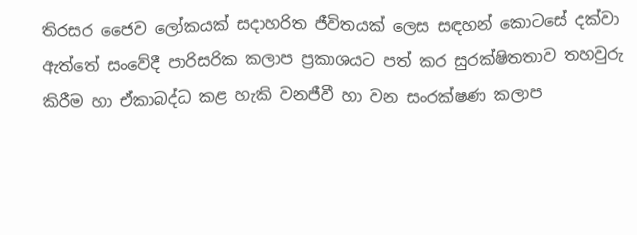තිරසර ජෛව ලෝකයක් සදාහරිත ජීවිතයක් ලෙස සඳහන් කොටසේ දක්වා ඇත්තේ සංවේදී පාරිසරික කලාප ප්‍රකාශයට පත් කර සුරක්ෂිතතාව තහවුරු කිරීම හා ඒකාබද්ධ කළ හැකි වනජීවී හා වන සංරක්ෂණ කලාප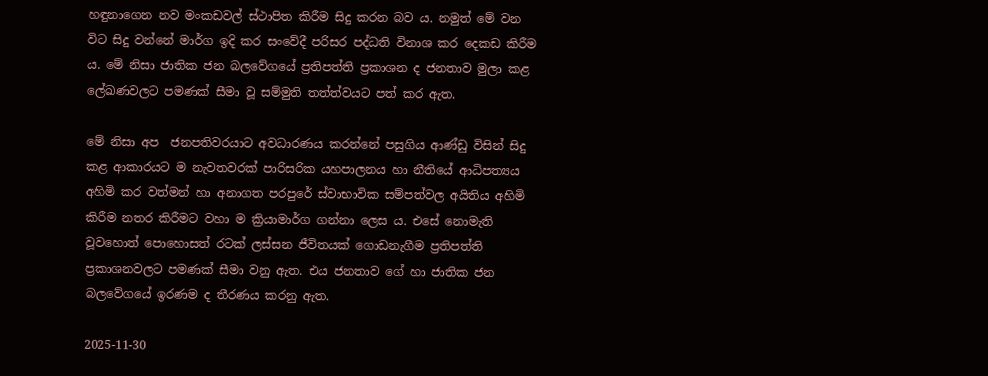හඳුනාගෙන නව මංකඩවල් ස්ථාපිත කිරීම සිදු කරන බව ය. නමුත් මේ වන විට සිදු වන්නේ මාර්ග ඉදි කර සංවේදී පරිසර පද්ධති විනාශ කර දෙකඩ කිරීම ය. මේ නිසා ජාතික ජන බලවේගයේ ප්‍රතිපත්ති ප්‍රකාශන ද ජනතාව මුලා කළ ලේඛණවලට පමණක් සීමා වූ සම්මුති තත්ත්වයට පත් කර ඇත.

මේ නිසා අප  ජනපතිවරයාට අවධාරණය කරන්නේ පසුගිය ආණ්ඩු විසින් සිදු කළ ආකාරයට ම නැවතවරක් පාරිසරික යහපාලනය හා නීතියේ ආධිපත්‍යය අහිමි කර වත්මන් හා අනාගත පරපුරේ ස්වාභාවික සම්පත්වල අයිතිය අහිමි කිරීම නතර කිරීමට වහා ම ක්‍රියාමාර්ග ගන්නා ලෙස ය. එසේ නොමැති වූවහොත් පොහොසත් රටක් ලස්සන ජීවිතයක් ගොඩනැගීම ප්‍රතිපත්ති ප්‍රකාශනවලට පමණක් සීමා වනු ඇත. එය ජනතාව ගේ හා ජාතික ජන බලවේගයේ ඉරණම ද තීරණය කරනු ඇත.

2025-11-30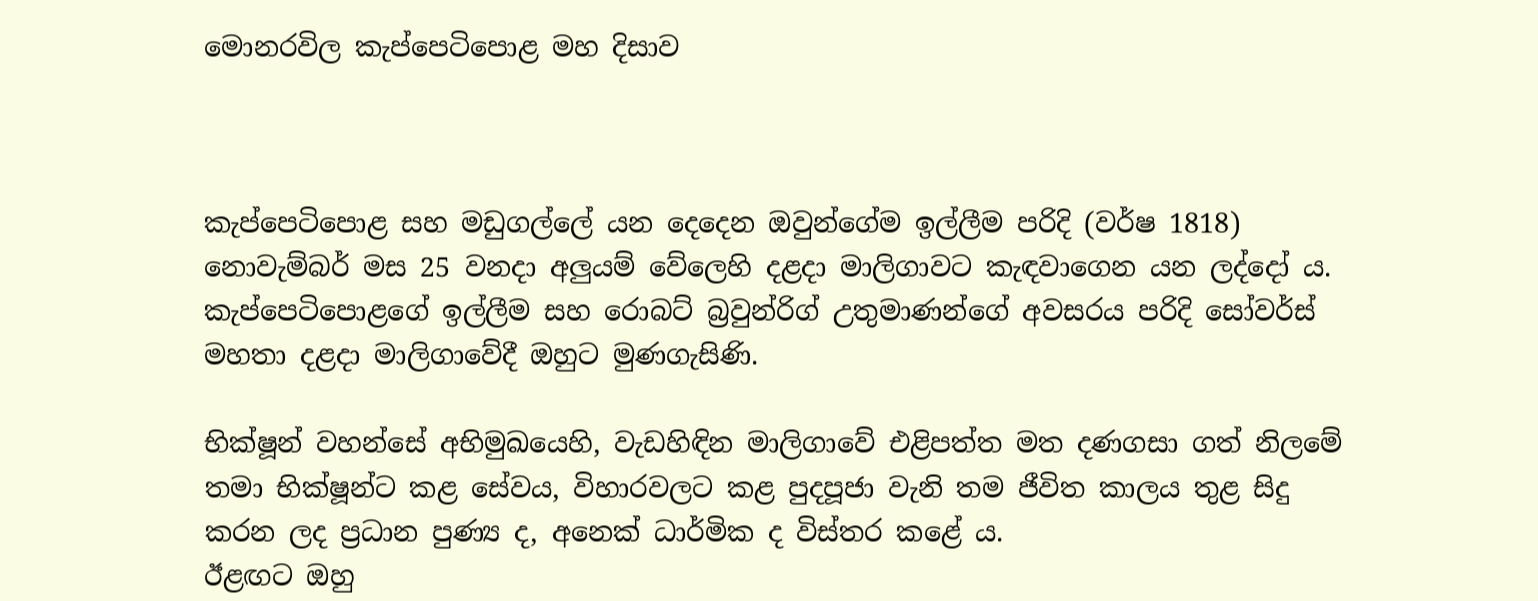මොනරවිල කැප්පෙටිපොළ මහ දිසාව



කැප්පෙටිපොළ සහ මඩුගල්ලේ යන දෙදෙන ඔවුන්ගේම ඉල්ලීම පරිදි (වර්ෂ 1818) නොවැම්බර් මස 25 වනදා අලුයම් වේලෙහි දළදා මාලිගාවට කැඳවාගෙන යන ලද්දෝ ය. කැප්පෙටිපොළගේ ඉල්ලීම සහ රොබට් බ්‍රවුන්රිග් උතුමාණන්ගේ අවසරය පරිදි සෝවර්ස් මහතා දළදා මාලිගාවේදී ඔහුට මුණගැසිණි.

භික්ෂූන් වහන්සේ අභිමුඛයෙහි, වැඩහිඳින මාලිගාවේ එළිපත්ත මත දණගසා ගත් නිලමේ තමා භික්ෂූන්ට කළ සේවය, විහාරවලට කළ පුදපූජා වැනි තම ජීවිත කාලය තුළ සිදු කරන ලද ප්‍රධාන පුණ්‍ය ද, අනෙක් ධාර්මික ද විස්තර කළේ ය.
ඊළඟට ඔහු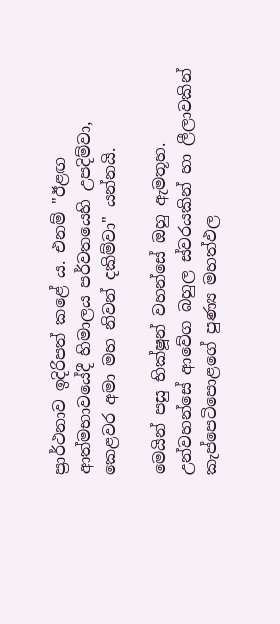ප්‍රාර්ථනාව ඉදිරිපත් කළේ ය. එනම් "ඊළඟ ආත්මභාවයේදී හිමාලය පර්වතයෙහි උපදිම්වා, කෙළවර අමා මහ නිවන් දකිම්වා" යන්නයි.

මෙයින් පසු භික්ෂූන් වහන්සේ ඔහු ඇමතූහ. උන්වහන්සේ ආවේග බහුල ස්වරයකින් හා ලීලාවකින් කැප්පෙටිපොළගේ පුණ්‍ය මහත්ඵල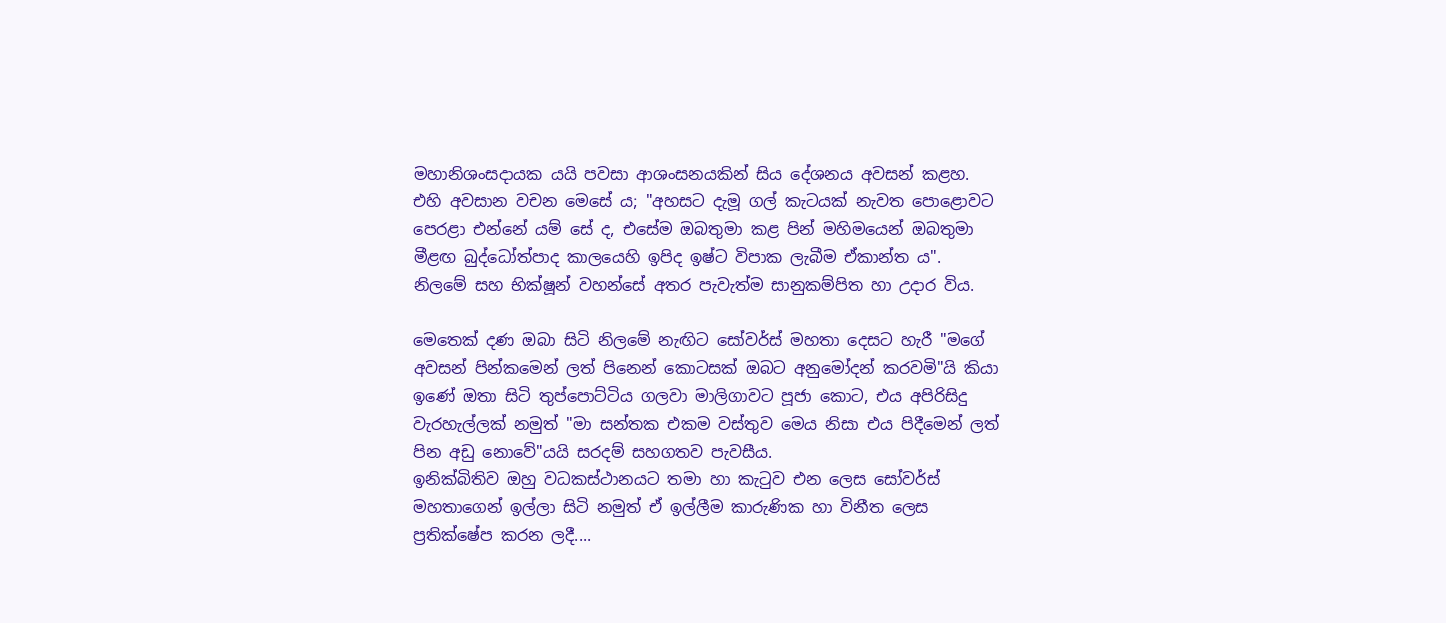මහානිශංසදායක යයි පවසා ආශංසනයකින් සිය දේශනය අවසන් කළහ.
එහි අවසාන වචන මෙසේ ය; "අහසට දැමූ ගල් කැටයක් නැවත පොළොවට පෙරළා එන්නේ යම් සේ ද, එසේම ඔබතුමා කළ පින් මහිමයෙන් ඔබතුමා මීළඟ බුද්ධෝත්පාද කාලයෙහි ඉපිද ඉෂ්ට විපාක ලැබීම ඒකාන්ත ය".
නිලමේ සහ භික්ෂූන් වහන්සේ අතර පැවැත්ම සානුකම්පිත හා උදාර විය.

මෙතෙක් දණ ඔබා සිටි නිලමේ නැඟිට සෝවර්ස් මහතා දෙසට හැරී "මගේ අවසන් පින්කමෙන් ලත් පිනෙන් කොටසක් ඔබට අනුමෝදන් කරවමි"යි කියා ඉණේ ඔතා සිටි තුප්පොට්ටිය ගලවා මාලිගාවට පූජා කොට, එය අපිරිසිදු වැරහැල්ලක් නමුත් "මා සන්තක එකම වස්තුව මෙය නිසා එය පිදීමෙන් ලත් පින අඩු නොවේ"යයි සරදම් සහගතව පැවසීය.
ඉනික්බිතිව ඔහු වධකස්ථානයට තමා හා කැටුව එන ලෙස සෝවර්ස් මහතාගෙන් ඉල්ලා සිටි නමුත් ඒ ඉල්ලීම කාරුණික හා විනීත ලෙස ප්‍රතික්ෂේප කරන ලදී....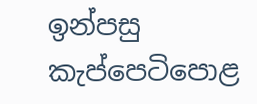ඉන්පසු කැප්පෙටිපොළ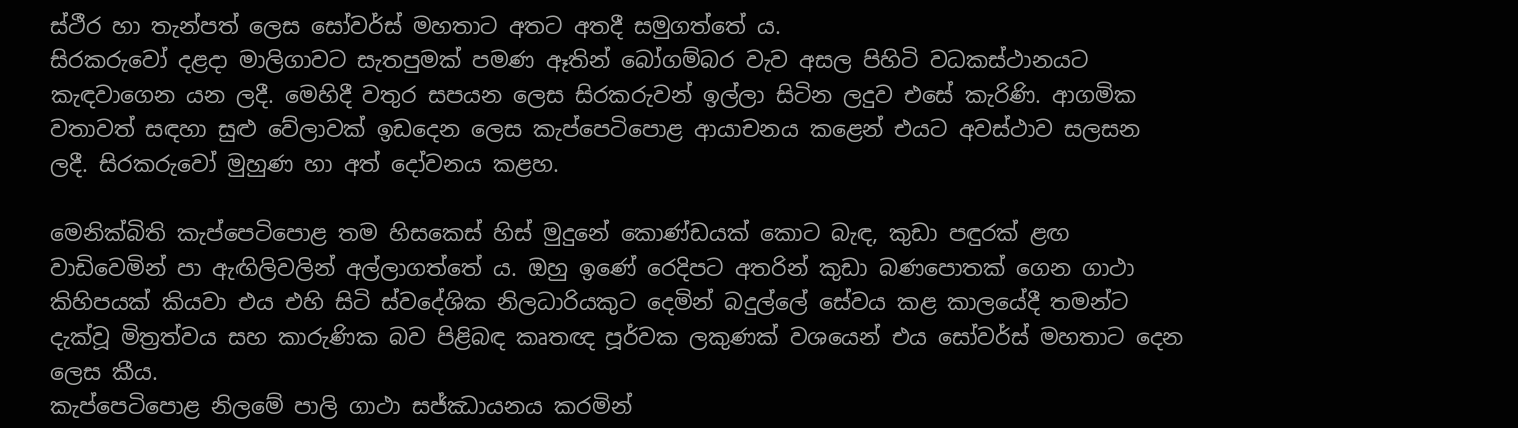ස්ථීර හා තැන්පත් ලෙස සෝවර්ස් මහතාට අතට අතදී සමුගත්තේ ය.
සිරකරුවෝ දළදා මාලිගාවට සැතපුමක් පමණ ඈතින් බෝගම්බර වැව අසල පිහිටි වධකස්ථානයට කැඳවාගෙන යන ලදී. මෙහිදී වතුර සපයන ලෙස සිරකරුවන් ඉල්ලා සිටින ලදුව එසේ කැරිණි. ආගමික වතාවත් සඳහා සුළු වේලාවක් ඉඩදෙන ලෙස කැප්පෙටිපොළ ආයාචනය කළෙන් එයට අවස්ථාව සලසන ලදී. සිරකරුවෝ මුහුණ හා අත් දෝවනය කළහ.

මෙනික්බිති කැප්පෙටිපොළ තම හිසකෙස් හිස් මුදුනේ කොණ්ඩයක් කොට බැඳ, කුඩා පඳුරක් ළඟ වාඩිවෙමින් පා ඇඟිලිවලින් අල්ලාගත්තේ ය. ඔහු ඉණේ රෙදිපට අතරින් කුඩා බණපොතක් ගෙන ගාථා කිහිපයක් කියවා එය එහි සිටි ස්වදේශික නිලධාරියකුට දෙමින් බදුල්ලේ සේවය කළ කාලයේදී තමන්ට දැක්වූ මිත්‍රත්වය සහ කාරුණික බව පිළිබඳ කෘතඥ පූර්වක ලකුණක් වශයෙන් එය සෝවර්ස් මහතාට දෙන ලෙස කීය.
කැප්පෙටිපොළ නිලමේ පාලි ගාථා සජ්ඣායනය කරමින්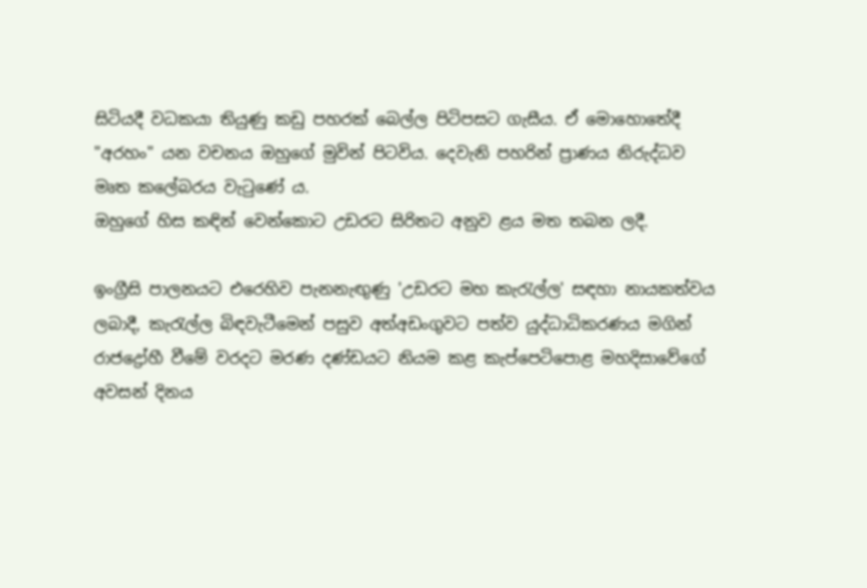සිටියදී වධකයා තියුණු කඩු පහරක් බෙල්ල පිටිපසට ගැසීය. ඒ මොහොතේදී "අරහං" යන වචනය ඔහුගේ මුවින් පිටවිය. දෙවැනි පහරින් ප්‍රාණය නිරුද්ධව මෘත කලේබරය වැටුණේ ය.
ඔහුගේ හිස කඳින් වෙන්කොට උඩරට සිරිතට අනුව ළය මත තබන ලදී.

ඉංග්‍රීසි පාලනයට එරෙහිව පැනනැඟුණු 'උඩරට මහ කැරැල්ල' සඳහා නායකත්වය ලබාදී, කැරැල්ල බිඳවැටීමෙන් පසුව අත්අඩංගුවට පත්ව යුද්ධාධිකරණය මගින් රාජද්‍රෝහී වීමේ වරදට මරණ දණ්ඩයට නියම කළ කැප්පෙටිපොළ මහදිසාවේගේ අවසන් දිනය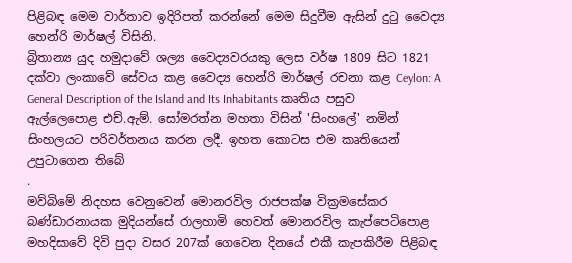පිළිබඳ මෙම වාර්තාව ඉදිරිපත් කරන්නේ මෙම සිදුවීම ඇසින් දුටු වෛද්‍ය හෙන්රි මාර්ෂල් විසිනි.
බ්‍රිතාන්‍ය යුද හමුදාවේ ශල්‍ය වෛද්‍යවරයකු ලෙස වර්ෂ 1809 සිට 1821 දක්වා ලංකාවේ සේවය කළ වෛද්‍ය හෙන්රි මාර්ෂල් රචනා කළ Ceylon: A General Description of the Island and Its Inhabitants කෘතිය පසුව ඇල්ලෙපොළ එච්.ඇම්. සෝමරත්න මහතා විසින් 'සිංහලේ' නමින් සිංහලයට පරිවර්තනය කරන ලදී. ඉහත කොටස එම කෘතියෙන් උපුටාගෙන තිබේ
.
මව්බිමේ නිදහස වෙනුවෙන් මොනරවිල රාජපක්ෂ වික්‍රමසේකර බණ්ඩාරනායක මුදියන්සේ රාලහාමි හෙවත් මොනරවිල කැප්පෙටිපොළ මහදිසාවේ දිවි පුදා වසර 207ක් ගෙවෙන දිනයේ එකී කැපකිරීම පිළිබඳ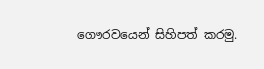ගෞරවයෙන් සිහිපත් කරමු.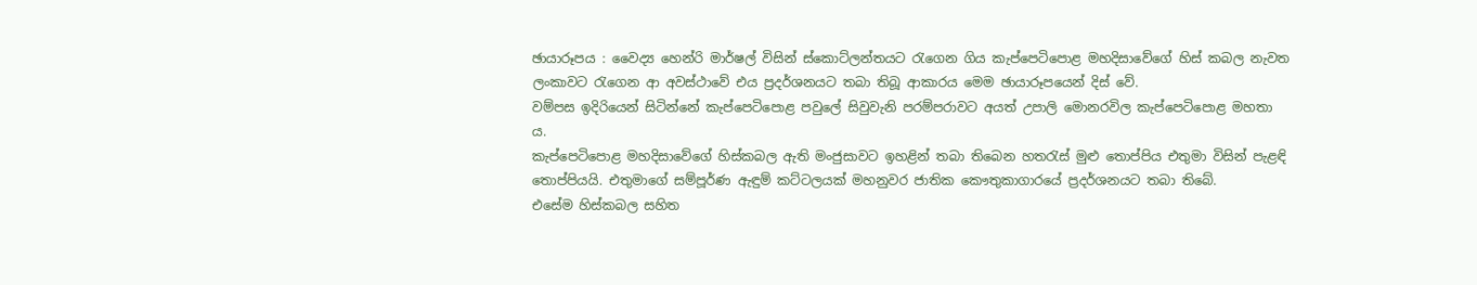ඡායාරූපය : වෛද්‍ය හෙන්රි මාර්ෂල් විසින් ස්කොට්ලන්තයට රැගෙන ගිය කැප්පෙටිපොළ මහදිසාවේගේ හිස් කබල නැවත ලංකාවට රැගෙන ආ අවස්ථාවේ එය ප්‍රදර්ශනයට තබා තිබූ ආකාරය මෙම ඡායාරූපයෙන් දිස් වේ.
වම්පස ඉදිරියෙන් සිටින්නේ කැප්පෙටිපොළ පවුලේ සිවුවැනි පරම්පරාවට අයත් උපාලි මොනරවිල කැප්පෙටිපොළ මහතා ය.
කැප්පෙටිපොළ මහදිසාවේගේ හිස්කබල ඇති මංජුසාවට ඉහළින් තබා තිබෙන හතරැස් මුළු තොප්පිය එතුමා විසින් පැළඳි තොප්පියයි. එතුමාගේ සම්පූර්ණ ඇඳුම් කට්ටලයක් මහනුවර ජාතික කෞතුකාගාරයේ ප්‍රදර්ශනයට තබා තිබේ.
එසේම හිස්කබල සහිත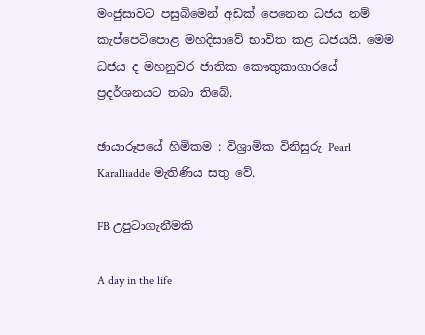මංජුසාවට පසුබිමෙන් අඩක් පෙනෙන ධජය නම් කැප්පෙටිපොළ මහදිසාවේ භාවිත කළ ධජයයි. මෙම ධජය ද මහනුවර ජාතික කෞතුකාගාරයේ ප්‍රදර්ශනයට තබා තිබේ.

ඡායාරූපයේ හිමිකම : විශ්‍රාමික විනිසුරු Pearl Karalliadde මැතිණිය සතු වේ.

FB උපුටාගැනීමකි

A day in the life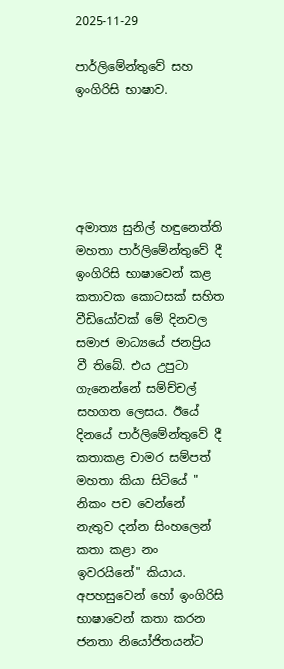2025-11-29

පාර්ලිමේන්තුවේ සහ ඉංගිරිසි භාෂාව.





අමාත්‍ය සුනිල් හඳුනෙත්ති මහතා පාර්ලිමේන්තුවේ දී ඉංගිරිසි භාෂාවෙන් කළ කතාවක කොටසක් සහිත වීඩියෝවක් මේ දිනවල සමාජ මාධ්‍යයේ ජනප්‍රිය වී තිබේ. එය උපුටා ගැනෙන්නේ සම්ච්චල් සහගත ලෙසය. ඊයේ දිනයේ පාර්ලිමේන්තුවේ දී කතාකළ චාමර සම්පත් මහතා කියා සිටියේ " නිකං පච වෙන්නේ නැතුව දන්න සිංහලෙන් කතා කළා නං ඉවරයිනේ" කියාය. අපහසුවෙන් හෝ ඉංගිරිසි භාෂාවෙන් කතා කරන ජනතා නියෝජිතයන්ට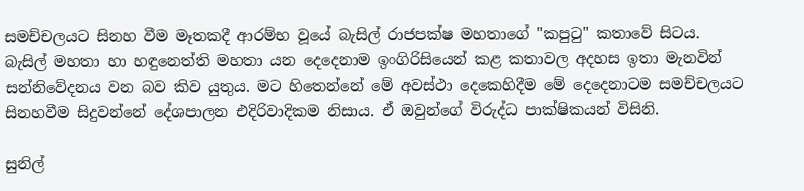සමච්චලයට සිනහ වීම මෑතකදී ආරම්භ වූයේ බැසිල් රාජපක්ෂ මහතාගේ "කපුටු" කතාවේ සිටය.
බැසිල් මහතා හා හඳුනෙත්ති මහතා යන දෙදෙනාම ඉංගිරිසියෙන් කළ කතාවල අදහස ඉතා මැනවින් සන්නිවේදනය වන බව කිව යුතුය. මට හිතෙන්නේ මේ අවස්ථා දෙකෙහිදීම මේ දෙදෙනාටම සමච්චලයට සිනහවීම සිදුවන්නේ දේශපාලන එදිරිවාදිකම නිසාය. ඒ ඔවුන්ගේ විරුද්ධ පාක්ෂිකයන් විසිනි.

සුනිල්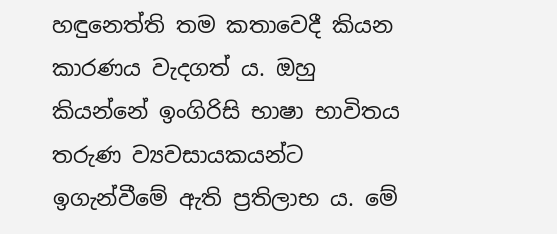හඳුනෙත්ති තම කතාවෙදී කියන කාරණය වැදගත් ය. ඔහු කියන්නේ ඉංගිරිසි භාෂා භාවිතය තරුණ ව්‍යවසායකයන්ට ඉගැන්වීමේ ඇති ප්‍රතිලාභ ය. මේ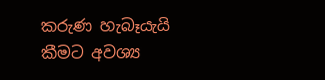කරුණ හැබෑයැයි කීමට අවශ්‍ය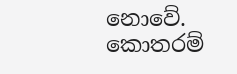නොවේ. කොතරම්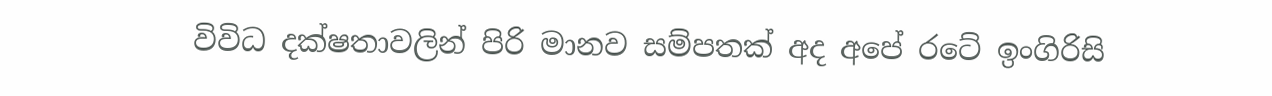විවිධ දක්ෂතාවලින් පිරි මානව සම්පතක් අද අපේ රටේ ඉංගිරිසි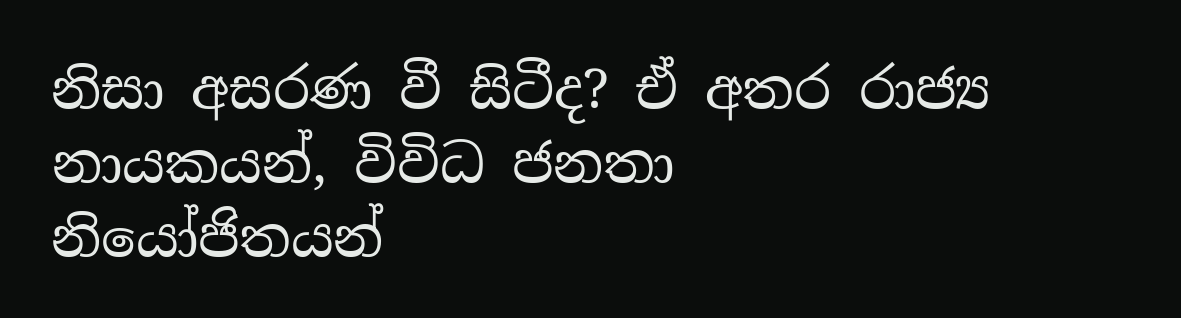නිසා අසරණ වී සිටීද? ඒ අතර රාජ්‍ය නායකයන්, විවිධ ජනතා නියෝජිතයන්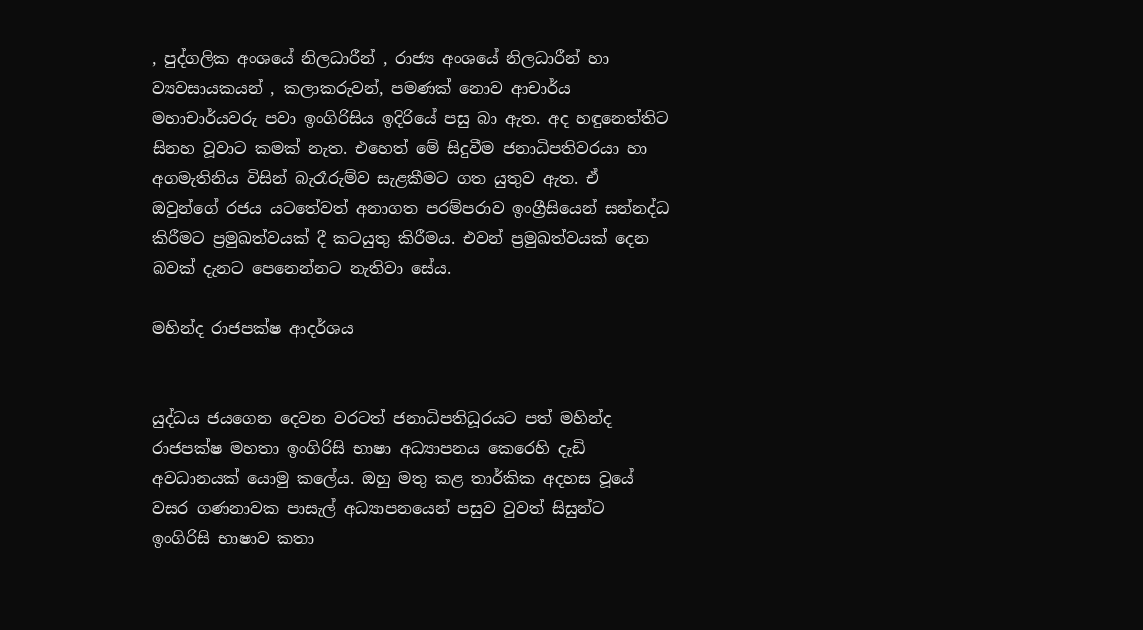, පුද්ගලික අංශයේ නිලධාරීන් , රාජ්‍ය අංශයේ නිලධාරීන් හා ව්‍යවසායකයන් , කලාකරුවන්, පමණක් නොව ආචාර්ය මහාචාර්යවරු පවා ඉංගිරිසිය ඉදිරියේ පසු බා ඇත. අද හඳුනෙත්තිට සිනහ වූවාට කමක් නැත. එහෙත් මේ සිදුවීම ජනාධිපතිවරයා හා අගමැතිනිය විසින් බැරෑරුම්ව සැළකීමට ගත යුතුව ඇත. ඒ ඔවුන්ගේ රජය යටතේවත් අනාගත පරම්පරාව ඉංග්‍රීසියෙන් සන්නද්ධ කිරීමට ප්‍රමුඛත්වයක් දී කටයුතු කිරීමය. එවන් ප්‍රමුඛත්වයක් දෙන බවක් දැනට පෙනෙන්නට නැතිවා සේය.

මහින්ද රාජපක්ෂ ආදර්ශය


යුද්ධය ජයගෙන දෙවන වරටත් ජනාධිපතිධූරයට පත් මහින්ද රාජපක්ෂ මහතා ඉංගිරිසි භාෂා අධ්‍යාපනය කෙරෙහි දැඩි අවධානයක් යොමු කලේය. ඔහු මතු කළ තාර්කික අදහස වූයේ වසර ගණනාවක පාසැල් අධ්‍යාපනයෙන් පසුව වුවත් සිසුන්ට ඉංගිරිසි භාෂාව කතා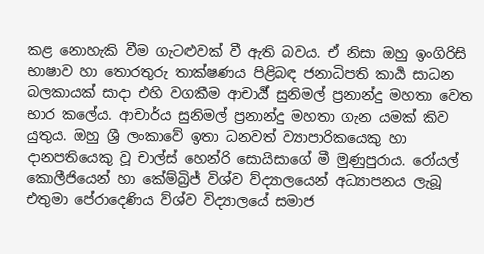කළ නොහැකි වීම ගැටළුවක් වී ඇති බවය. ඒ නිසා ඔහු ඉංගිරිසි භාෂාව හා තොරතුරු තාක්ෂණය පිළිබඳ ජනාධිපති කාර්‍ය සාධන බලකායක් සාදා එහි වගකීම ආචාර්‍ය් සුනිමල් ප්‍රනාන්දු මහතා වෙත භාර කලේය. ආචාර්ය සුනිමල් ප්‍රනාන්දු මහතා ගැන යමක් කිව යුතුය. ඔහු ශ්‍රී ලංකාවේ ඉතා ධනවත් ව්‍යාපාරිකයෙකු හා දානපතියෙකු වූ චාල්ස් හෙන්රි සොයිසාගේ මී මුණුපුරාය. රෝයල් කොලීජියෙන් හා කේම්බ්‍රිජ් විශ්ව ව්ද්‍යාලයෙන් අධ්‍යාපනය ලැබූ එතුමා පේරාදෙණිය ව්ශ්ව විද්‍යාලයේ සමාජ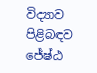විද්‍යාව පිළිබඳව ජේෂ්ඨ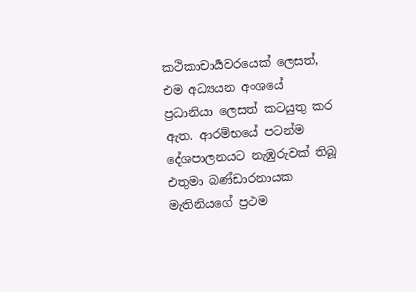කථිකාචාර්‍යවරයෙක් ලෙසත්, එම අධ්‍යයන අංශයේ ප්‍රධානියා ලෙසත් කටයුතු කර ඇත. ආරම්භයේ පටන්ම දේශපාලනයට නැඹුරුවක් තිබූ එතුමා බණ්ඩාරනායක මැතිනියගේ ප්‍රථම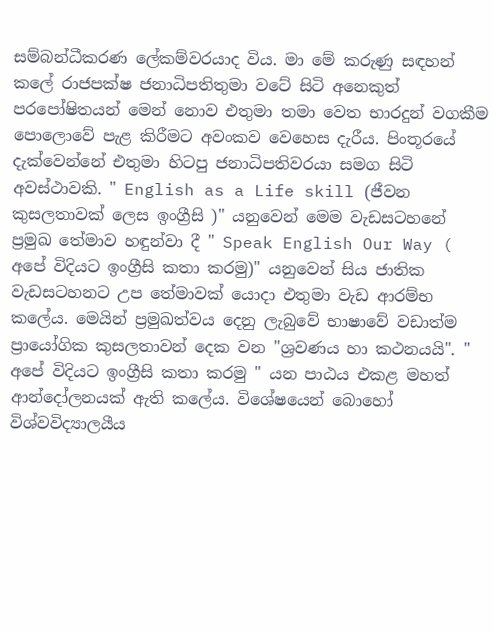සම්බන්ධීකරණ ලේකම්වරයාද විය. මා මේ කරුණු සඳහන් කලේ රාජපක්ෂ ජනාධිපතිතුමා වටේ සිටි අනෙකුත් පරපෝෂිතයන් මෙන් නොව එතුමා තමා වෙත භාරදුන් වගකීම පොලොවේ පැළ කිරීමට අවංකව වෙහෙස දැරීය. පිංතූරයේ දැක්වෙන්නේ එතුමා හිටපු ජනාධිපතිවරයා සමග සිටි අවස්ථාවකි. " English as a Life skill (ජීවන කුසලතාවක් ලෙස ඉංග්‍රීසි )" යනුවෙන් මෙම වැඩසටහනේ ප්‍රමුඛ තේමාව හඳුන්වා දී " Speak English Our Way ( අපේ විදියට ඉංග්‍රීසි කතා කරමු)" යනුවෙන් සිය ජාතික වැඩසටහනට උප තේමාවක් යොදා එතුමා වැඩ ආරම්භ කලේය. මෙයින් ප්‍රමුඛත්වය දෙනු ලැබුවේ භාෂාවේ වඩාත්ම ප්‍රායෝගික කුසලතාවන් දෙක වන "ශ්‍රවණය හා කථනයයි". " අපේ විදියට ඉංග්‍රීසි කතා කරමු " යන පාඨය එකළ මහත් ආන්දෝලනයක් ඇති කලේය. විශේෂයෙන් බොහෝ විශ්වවිද්‍යාලයීය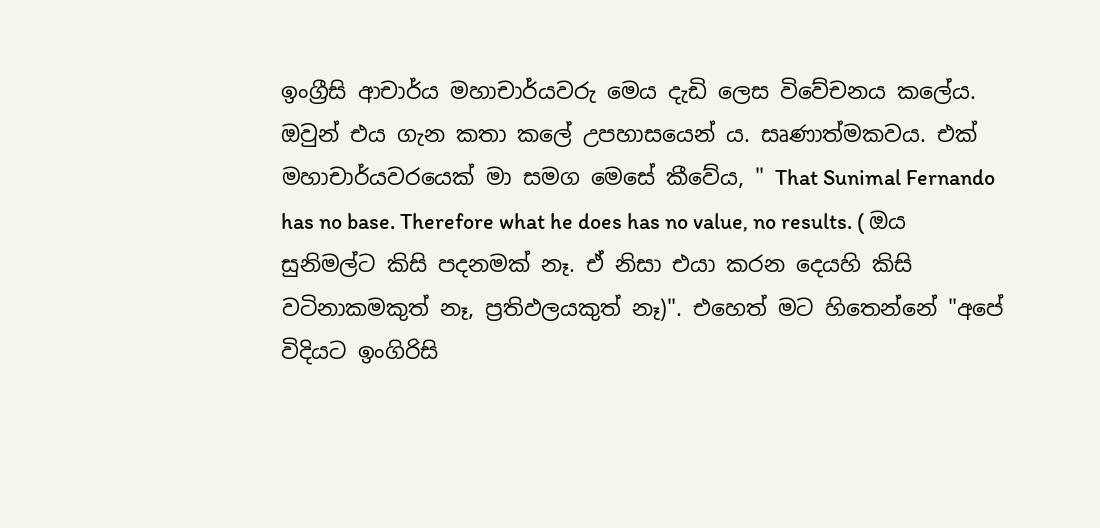ඉංග්‍රීසි ආචාර්ය මහාචාර්යවරු මෙය දැඩි ලෙස විවේචනය කලේය. ඔවුන් එය ගැන කතා කලේ උපහාසයෙන්‍ ය. සෘණාත්මකවය. එක් මහාචාර්යවරයෙක් මා සමග මෙසේ කීවේය, " That Sunimal Fernando has no base. Therefore what he does has no value, no results. ( ඔය සුනිමල්ට කිසි පදනමක් නෑ. ඒ නිසා එයා කරන දෙයහි කිසි වටිනාකමකුත් නෑ, ප්‍රතිඵලයකුත් නෑ)". එහෙත් මට හිතෙන්නේ "අපේ විදියට ඉංගිරිසි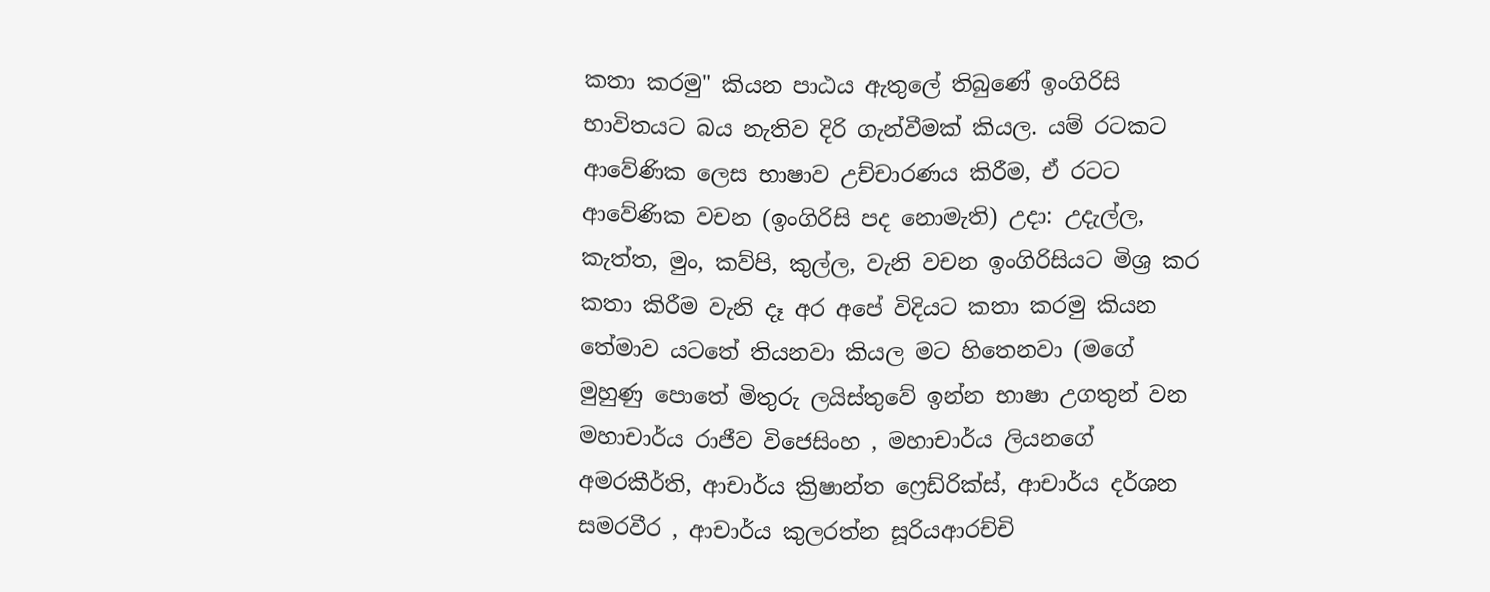කතා කරමු" කියන පාඨය ඇතුලේ තිබුණේ ඉංගිරිසි භාවිතයට බය නැතිව දිරි ගැන්වීමක් කියල. යම් රටකට ආවේණික ලෙස භාෂාව උච්චාරණය කිරීම, ඒ රටට ආවේණික වචන (ඉංගිරිසි පද නොමැති) උදා: උදැල්ල, කැත්ත, මුං, කව්පි, කුල්ල, වැනි වචන ඉංගිරිසියට මිශ්‍ර කර කතා කිරීම වැනි දෑ අර අපේ විදියට කතා කරමු කියන තේමාව යටතේ තියනවා කියල මට හිතෙනවා (මගේ මුහුණු පොතේ මිතුරු ලයිස්තුවේ ඉන්න භාෂා උගතුන් වන මහාචාර්ය රාජීව විජෙසිංහ , මහාචාර්ය ලියනගේ අමරකීර්ති, ආචාර්ය ක්‍රිෂාන්ත ෆ්‍රෙඩ්රික්ස්, ආචාර්ය දර්ශන සමරවීර , ආචාර්ය කුලරත්න සූරියආරච්චි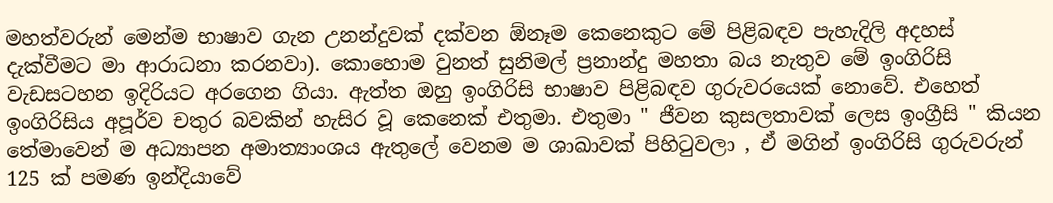මහත්වරුන් මෙන්ම භාෂාව ගැන උනන්දුවක් දක්වන ඕනෑම කෙනෙකුට මේ පිළිබඳව පැහැදිලි අදහස් දැක්වීමට මා ආරාධනා කරනවා). කොහොම වුනත් සුනිමල් ප්‍රනාන්දු මහතා බය නැතුව මේ ඉංගිරිසි වැඩසටහන ඉදිරියට අරගෙන ගියා. ඇත්ත ඔහු ඉංගිරිසි භාෂාව පිළිබඳව ගුරුවරයෙක් නොවේ. එහෙත් ඉංගිරිසිය අපූර්ව චතුර බවකින් හැසිර වූ කෙනෙක් එතුමා. එතුමා " ජීවන කුසලතාවක් ලෙස ඉංග්‍රීසි " කියන තේමාවෙන් ම අධ්‍යාපන අමාත්‍යාංශය ඇතුලේ වෙනම ම ශාඛාවක් පිහිටුවලා , ඒ මගින් ඉංගිරිසි ගුරුවරුන් 125 ක් පමණ ඉන්දියාවේ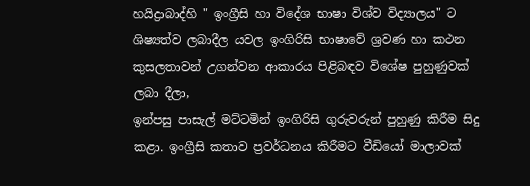හයිද්‍රාබාද්හි " ඉංග්‍රීසි හා විදේශ භාෂා විශ්ව විද්‍යාලය" ට ශිෂ්‍යත්ව ලබාදීල යවල ඉංගිරිසි භාෂාවේ ශ්‍රවණ හා කථන කුසලතාවන් උගන්වන ආකාරය පිළිබඳව විශේෂ පුහුණුවක් ලබා දීලා,
ඉන්පසු පාසැල් මට්ටමින් ඉංගිරිසි ගුරුවරුන් පුහුණු කිරීම සිදු කළා. ඉංග්‍රීසි කතාව ප්‍රවර්ධනය කිරීමට වීඩියෝ මාලාවක්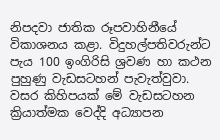නිපදවා ජාතික රූපවාහිනීයේ විකාශනය කළා. විදුහල්පතිවරුන්ට පැය 100 ඉංගිරිසි ශ්‍රවණ හා කථන පුහුණු වැඩසටහන් පැවැත්වුවා. වසර කිහිපයක් මේ වැඩසටහන ක්‍රියාත්මක වෙද්දි අධ්‍යාපන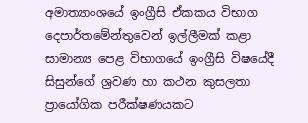අමාත්‍යාංශයේ ඉංග්‍රීසි ඒකකය විභාග දෙපාර්තමේන්තුවෙන් ඉල්ලීමක් කළා සාමාන්‍ය පෙළ විභාගයේ ඉංග්‍රීසි විෂයේදී සිසුන්ගේ ශ්‍රවණ හා කථන කුසලතා ප්‍රායෝගික පරීක්ෂණයකට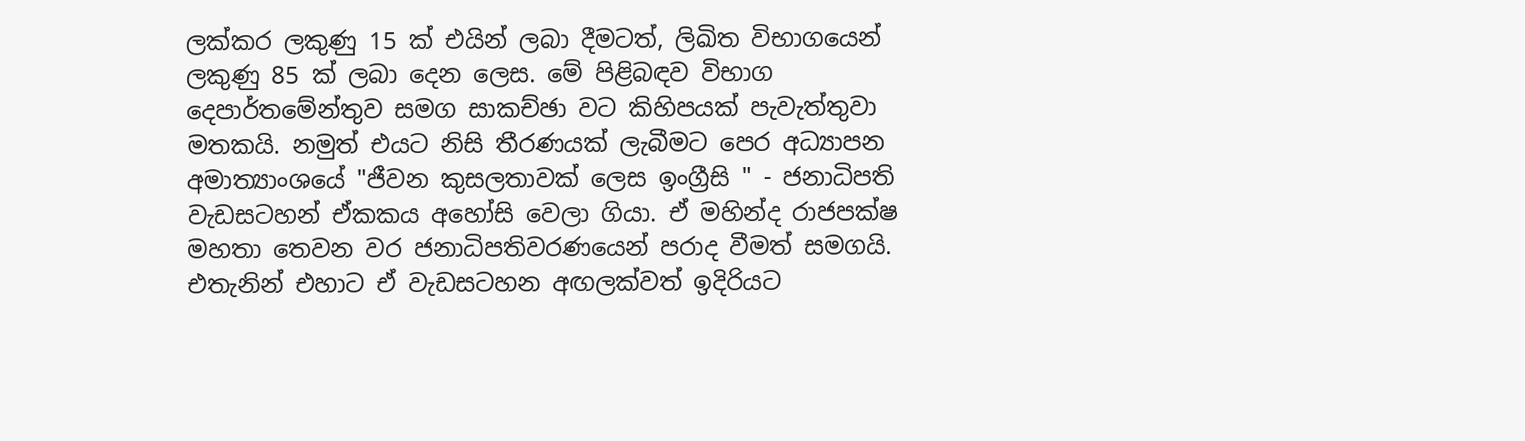ලක්කර ලකුණු 15 ක් එයින් ලබා දීමටත්, ලිඛිත විභාගයෙන් ලකුණු 85 ක් ලබා දෙන ලෙස. මේ පිළිබඳව විභාග දෙපාර්තමේන්තුව සමග සාකච්ඡා වට කිහිපයක් පැවැත්තුවා මතකයි. නමුත් එයට නිසි තීරණයක් ලැබීමට පෙර අධ්‍යාපන අමාත්‍යාංශයේ "ජීවන කුසලතාවක් ලෙස ඉංග්‍රීසි " - ජනාධිපති වැඩසටහන් ඒකකය අහෝසි වෙලා ගියා. ඒ මහින්ද රාජපක්ෂ මහතා තෙවන වර ජනාධිපතිවරණයෙන් පරාද වීමත් සමගයි. එතැනින් එහාට ඒ වැඩසටහන අඟලක්වත් ඉදි‍රියට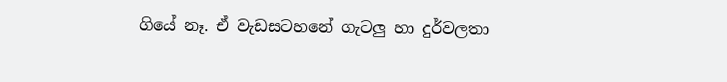ගියේ නෑ. ඒ වැඩසටහනේ ගැටලු හා දුර්වලතා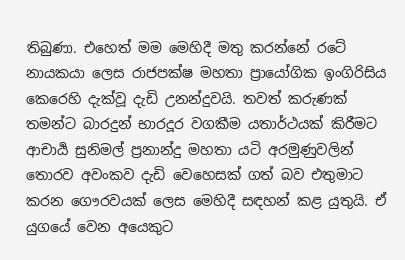තිබුණා. එහෙත් මම මෙහිදී මතු කරන්නේ රටේ නායකයා ලෙස රාජපක්ෂ මහතා ප්‍රායෝගික ඉංගිරිසිය කෙරෙහි දැක්වූ දැඩි උනන්දුවයි. තවත් කරුණක් තමන්ට බාරදුන් භාරදූර වගකීම යතාර්ථයක් කිරීමට ආචාර්‍ය සුනිමල් ප්‍රනාන්දු මහතා යටි අරමුණුවලින් තොරව අවංකව දැඩි වෙහෙසක් ගත් බව එතුමාට කරන ගෞරවයක් ලෙස මෙහිදී සඳහන් කළ යුතුයි. ඒ යුගයේ වෙන අයෙකුට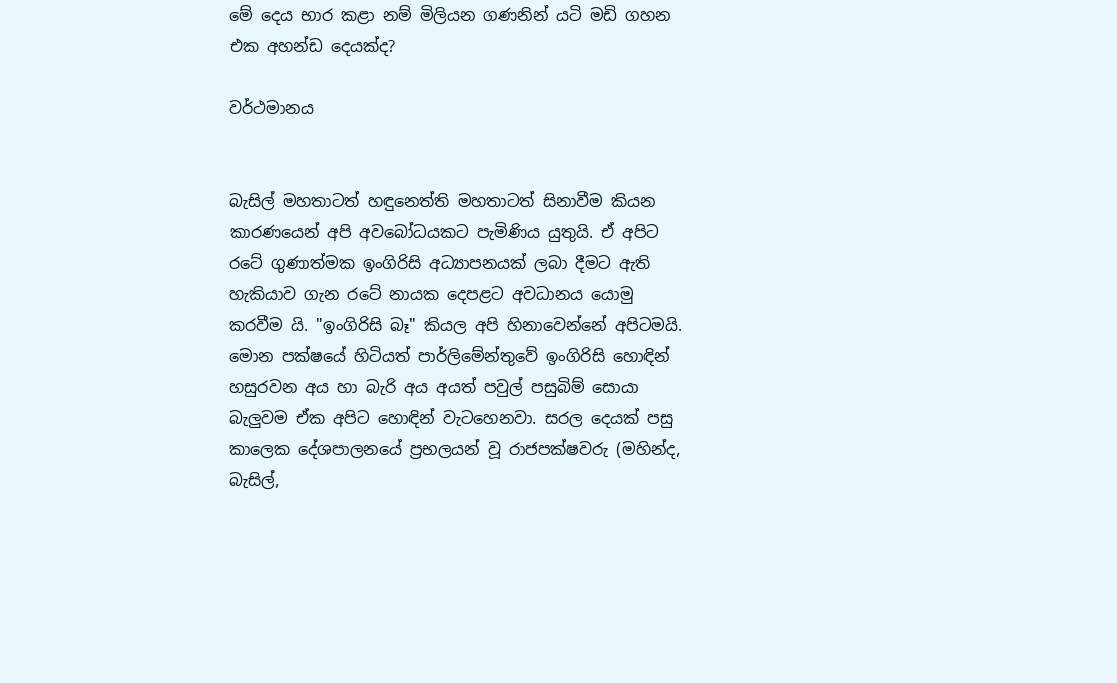මේ දෙය භාර කළා නම් මිලියන ගණනින් යටි මඩි ගහන එක අහන්ඩ දෙයක්ද?

වර්ථමානය


බැසිල් මහතාටත් හඳුනෙත්ති මහතාටත් සිනාවීම කියන කාරණයෙන් අපි අවබෝධයකට පැමිණිය යුතුයි. ඒ අපිට රටේ ගුණාත්මක ඉංගිරිසි අධ්‍යාපනයක් ලබා දීමට ඇති හැකියාව ගැන රටේ නායක දෙපළට අවධානය යොමු කරවීම යි. "ඉංගිරිසි බෑ" කියල අපි හිනාවෙන්නේ අපිටමයි. මොන පක්ෂයේ හිටියත් පාර්ලිමේන්තුවේ ඉංගිරිසි හොඳින් හසුරවන අය හා බැරි අය අයත් පවුල් පසුබිම් සොයා බැලුවම ඒක අපිට හොඳින් වැටහෙනවා. සරල දෙයක් පසු කාලෙක දේශපාලනයේ ප්‍රභලයන් වූ රාජපක්ෂවරු (මහින්ද, බැසිල්,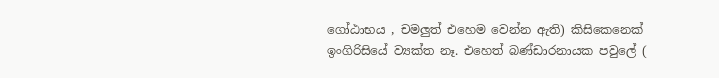ගෝඨාභය , චමලුත් එහෙම වෙන්න ඇති) කිසිකෙනෙක් ඉංගිරිසියේ ව්‍යක්ත නෑ. එහෙත් බණ්ඩාරනායක පවුලේ (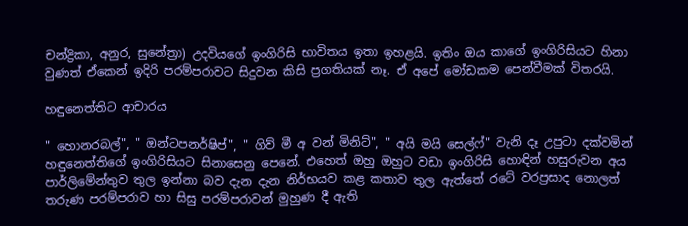චන්ද්‍රිකා, අනුර, සුනේත්‍රා) උදවියගේ ඉංගිරිසි භාවිතය ඉතා ඉහළයි. ඉතිං ඔය කාගේ ඉංගිරිසියට හිනා වුණත් ඒකෙන් ඉදිරි පරම්පරාවට සිදුවන කිසි ප්‍රගතියක් නෑ. ඒ අපේ මෝඩකම පෙන්වීමක් විතරයි.

හඳුනෙත්තිට ආචාරය

" හොනරබල්", " ඔන්ටපනර්ෂිප්", " ගිව් මී අ වන් මිනිට්", " අයි මයි සෙල්ෆ්" වැනි දෑ උපුටා දක්වමින් හඳුනෙත්තිගේ ඉංගිරිසියට සිනාසෙනු පෙනේ. එහෙත් ඔහු ඔහුට වඩා ඉංගිරිසි හොඳින් හසුරුවන අය පාර්ලිමේන්තුව තුල ඉන්නා බව දැන දැන නිර්භයව කළ කතාව තුල ඇත්තේ රටේ වරප්‍රසාද නොලත් තරුණ පරම්පරාව හා සිසු පරම්පරාවන් මුහුණ දී ඇති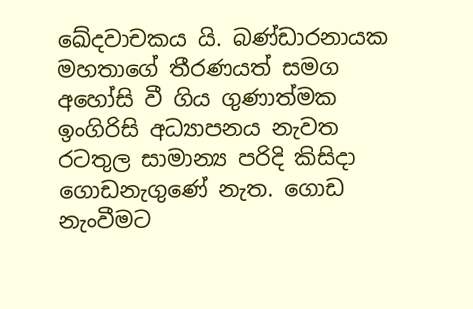ඛේදවාචකය යි. බණ්ඩාරනායක මහතාගේ තීරණයත් සමග අහෝසි වී ගිය ගුණාත්මක ඉංගිරිසි අධ්‍යාපනය නැවත රටතුල සාමාන්‍ය පරිදි කිසිදා ගොඩනැගුණේ නැත. ගොඩ නැංවීමට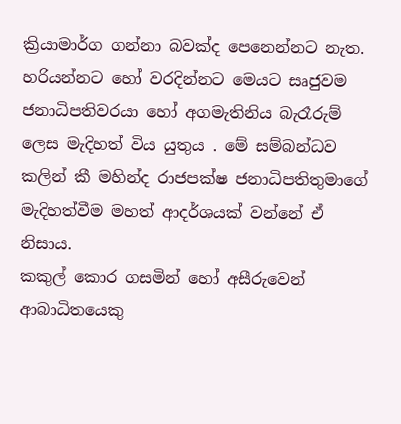ක්‍රියාමාර්ග ගන්නා බවක්ද පෙනෙන්නට නැත. හරියන්නට හෝ වරදින්නට මෙයට සෘජුවම ජනාධිපතිවරයා හෝ අගමැතිනිය බැරෑරුම් ලෙස මැදිහත් විය යුතුය . මේ සම්බන්ධව කලින් කී මහින්ද රාජපක්ෂ ජනාධිපතිතුමාගේ මැදිහත්වීම මහත් ආදර්ශයක් වන්නේ ඒ නිසාය.
කකුල් කොර ගසමින් හෝ අසීරුවෙන් ආබාධිතයෙකු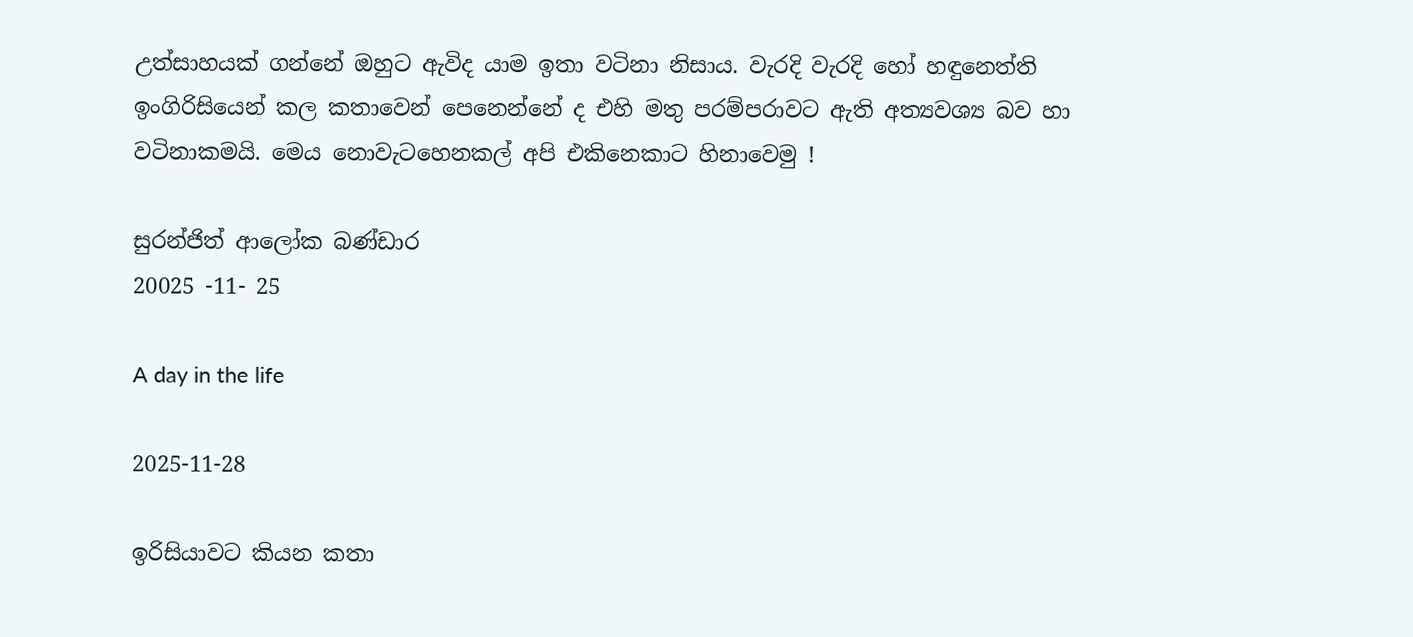උත්සාහයක් ගන්නේ ඔහුට ඇවිද යාම ඉතා වටිනා නිසාය. වැරදි වැරදි හෝ හඳුනෙත්ති ඉංගිරිසියෙන් කල කතාවෙන් පෙනෙන්නේ ද එහි මතු පරම්පරාවට ඇති අත්‍යවශ්‍ය බව හා වටිනාකමයි. මෙය නොවැටහෙනකල් අපි එකිනෙකාට හිනාවෙමු !

සුරන්ජිත් ආලෝක බණ්ඩාර
20025 -11- 25

A day in the life

2025-11-28

ඉරිසියාවට කියන කතා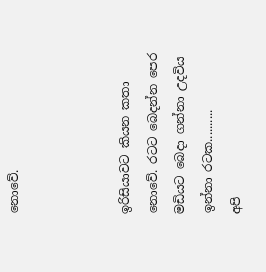නොවේ.



ඉරිසියාවට කියන කතා නොවේ. රටට බෙදන්න පෙර මඩියට බෙදා ගන්නා උදවිය ඉන්නා රටක..........
අපි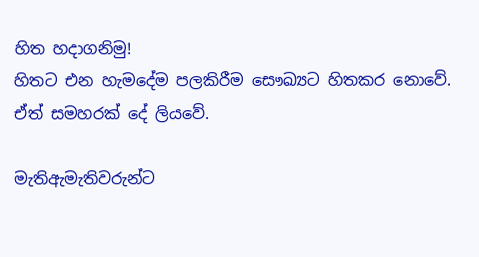හිත හදාගනිමු!
හිතට එන හැමදේම පලකිරීම සෞඛ්‍යට හිතකර නොවේ.
ඒත් සමහරක් දේ ලියවේ.

මැතිඇමැතිවරුන්ට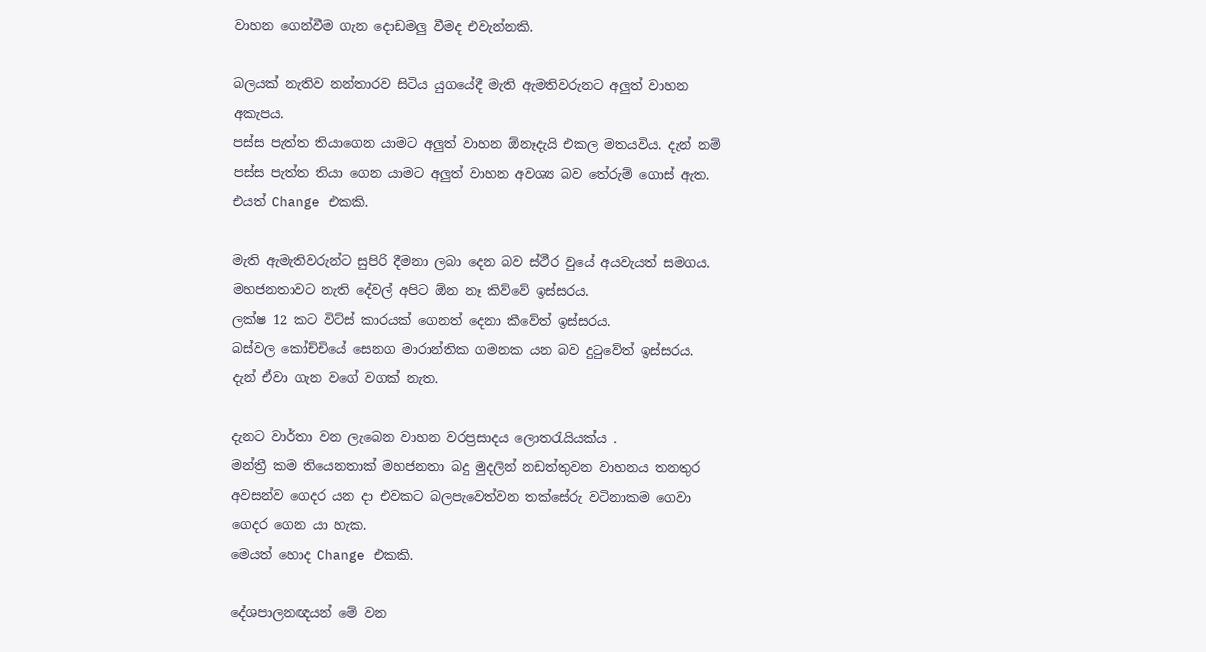වාහන ගෙන්වීම ගැන දොඩමලු වීමද එවැන්නකි.

බලයක් නැතිව නන්තාරව සිටිය යුගයේදී මැති ඇමතිවරුනට අලුත් වාහන අකැපය.
පස්ස පැත්ත තියාගෙන යාමට අලුත් වාහන ඕනෑදැයි එකල මතයවිය. දැන් නම් පස්ස පැත්ත තියා ගෙන යාමට අලුත් වාහන අවශ්‍ය බව තේරුම් ගොස් ඇත‍.
එයත් Change එකකි.

මැති ඇමැතිවරුන්ට සුපිරි දීමනා ලබා දෙන බව ස්ථීර වුයේ අයවැයත් සමගය.
මහජනතාවට නැති දේවල් අපිට ඕන නෑ කිව්වේ ඉස්සරය.
ලක්ෂ 12 කට විට්ස් කාරයක් ගෙනත් දෙනා කීවේත් ඉස්සරය.
බස්වල කෝච්චියේ සෙනග මාරාන්තික ගමනක යන බව දුටුවේත් ඉස්සරය.
දැන් ඒවා ගැන වගේ වගක් නැත.

දැනට වාර්තා වන ලැබෙන වාහන වරප්‍රසාදය ලොතරැයියක්ය .
මන්ත්‍රී කම තියෙනතාක් මහජනතා බදු මුදලින් නඩත්තුවන වාහනය තනතුර අවසන්ව ගෙදර යන දා එවකට බලපැවෙත්වන තක්සේරු වටිනාකම ගෙවා ගෙදර ගෙන යා හැක.
මෙයත් හොද Change එකකි.

දේශපාලනඥයන් මේ වන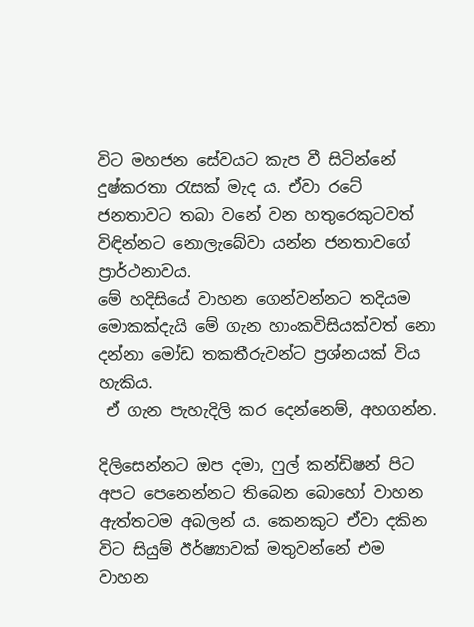විට මහජන සේවයට කැප වී සිටින්නේ දුෂ්කරතා රැසක්‌ මැද ය. ඒවා රටේ ජනතාවට තබා වනේ වන හතුරෙකුටවත් විඳින්නට නොලැබේවා යන්න ජනතාවගේ ප්‍රාර්ථනාවය.
මේ හදිසියේ වාහන ගෙන්වන්නට තදියම මොකක්‌දැයි මේ ගැන හාංකවිසියක්‌වත් නො දන්නා මෝඩ තකතීරුවන්ට ප්‍රශ්නයක්‌ විය හැකිය.
 ඒ ගැන පැහැදිලි කර දෙන්නෙම්, අහගන්න.

දිලිසෙන්නට ඔප දමා, ෆුල් කන්ඩිෂන් පිට අපට පෙනෙන්නට තිබෙන බොහෝ වාහන ඇත්තටම අබලන් ය. කෙනකුට ඒවා දකින විට සියුම් ඊර්ෂ්‍යාවක්‌ මතුවන්නේ එම වාහන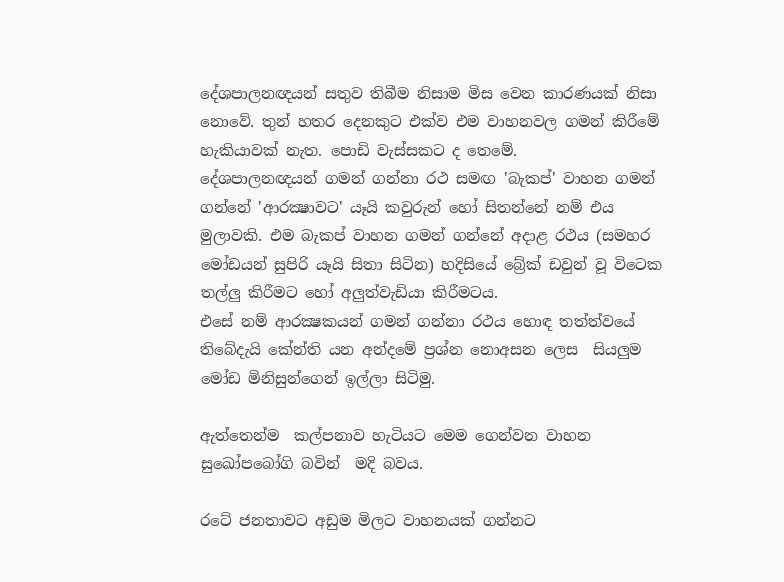දේශපාලනඥයන් සතුව තිබීම නිසාම මිස වෙන කාරණයක්‌ නිසා නොවේ. තුන් හතර දෙනකුට එක්‌ව එම වාහනවල ගමන් කිරීමේ හැකියාවක්‌ නැත. පොඩි වැස්‌සකට ද තෙමේ.
දේශපාලනඥයන් ගමන් ගන්නා රථ සමඟ 'බැකප්' වාහන ගමන් ගන්නේ 'ආරක්‍ෂාවට' යෑයි කවුරුන් හෝ සිතන්නේ නම් එය මුලාවකි. එම බැකප් වාහන ගමන් ගන්නේ අදාළ රථය (සමහර මෝඩයන් සුපිරි යෑයි සිතා සිටින) හදිසියේ බ්‍රේක්‌ ඩවුන් වූ විටෙක තල්ලු කිරීමට හෝ අලුත්වැඩියා කිරීමටය.
එසේ නම් ආරක්‍ෂකයන් ගමන් ගන්නා රථය හොඳ තත්ත්වයේ තිබේදැයි කේන්ති යන අන්දමේ ප්‍රශ්න නොඅසන ලෙස  සියලුම මෝඩ මිනිසුන්ගෙන් ඉල්ලා සිටිමු.

ඇත්තෙන්ම  කල්පනාව හැටියට මෙම ගෙන්වන වාහන සුඛෝප‍බෝගි බවින්  මදි බවය.

රටේ ජනතාවට අඩුම මිලට වාහනයක්‌ ගන්නට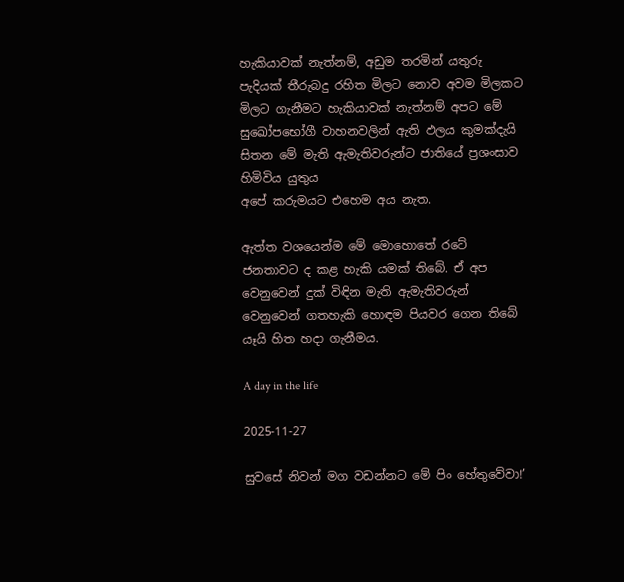හැකියාවක්‌ නැත්නම්, අඩුම තරමින් යතුරු පැදියක්‌ තීරුබදු රහිත මිලට නොව අවම මිලකට මිලට ගැනීමට හැකියාවක්‌ නැත්නම් අපට මේ සුඛෝපභෝගී වාහනවලින් ඇති ඵලය කුමක්‌දැයි සිතන මේ මැති ඇමැතිවරුන්ට ජාතියේ ප්‍රශංසාව හිමිවිය යුතුය
අපේ කරුමයට එහෙම අය නැත.

ඇත්ත වශයෙන්ම මේ මොහොතේ රටේ ජනතාවට ද කළ හැකි යමක්‌ තිබේ. ඒ අප වෙනුවෙන් දුක්‌ විඳින මැති ඇමැතිවරුන් වෙනුවෙන් ගතහැකි හොඳම පියවර ගෙන තිබේ යෑයි හිත හදා ගැනීමය.

A day in the life

2025-11-27

සුවසේ නිවන් මග වඩන්නට මේ පිං හේතුවේවා!’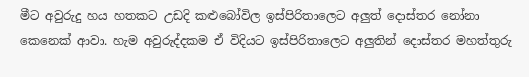මීට අවුරුදු හය හතකට උඩදි කළුබෝවිල ඉස්පිරිතාලෙට අලුත් දොස්තර නෝනා කෙනෙක් ආවා. හැම අවුරුද්දකම ඒ විදියට ඉස්පිරිතාලෙට අලුතින් දොස්තර මහත්තුරු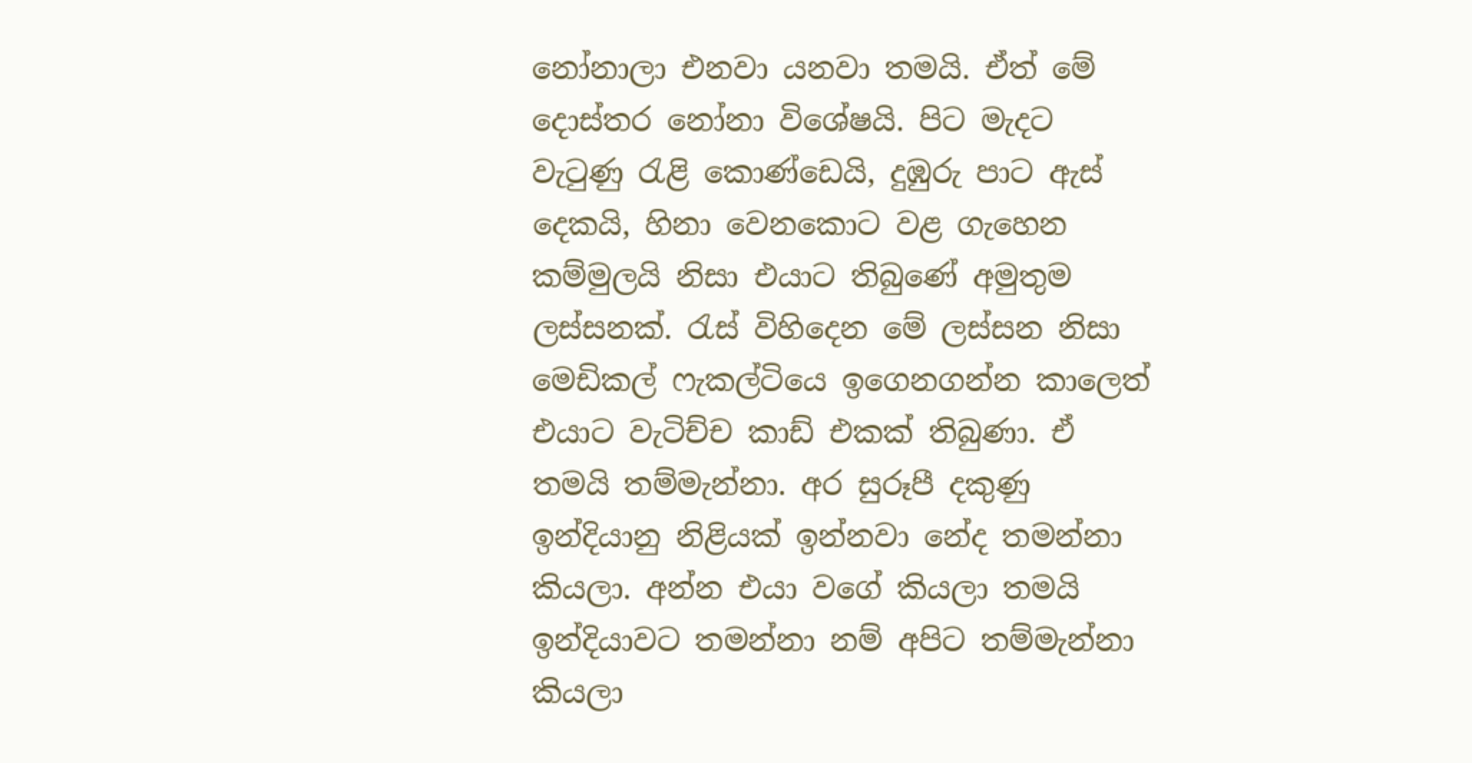නෝනාලා එනවා යනවා තමයි. ඒත් මේ දොස්තර නෝනා විශේෂයි. පිට මැදට වැටුණු රැළි කොණ්ඩෙයි, දුඹුරු පාට ඇස් දෙකයි, හිනා වෙනකොට වළ ගැහෙන කම්මුලයි නිසා එයාට තිබුණේ අමුතුම ලස්සනක්. රැස් විහිදෙන මේ ලස්සන නිසා මෙඩිකල් ෆැකල්ටියෙ ඉගෙනගන්න කාලෙත් එයාට වැටිච්ච කාඩ් එකක් තිබුණා. ඒ තමයි තම්මැන්නා. අර සුරූපී දකුණු ඉන්දියානු නිළියක් ඉන්නවා නේද තමන්නා කියලා. අන්න එයා වගේ කියලා තමයි ඉන්දියාවට තමන්නා නම් අපිට තම්මැන්නා කියලා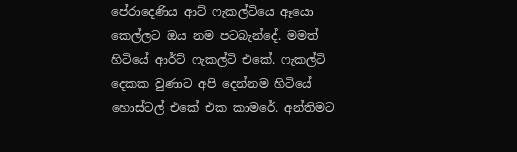පේරාදෙණිය ආට් ෆැකල්ටියෙ ඈයො කෙල්ලට ඔය නම පටබැන්දේ. මමත් හිටියේ ආර්ට් ෆැකල්ටි එකේ. ෆැකල්ටි දෙකක වුණාට අපි දෙන්නම හිටියේ හොස්ටල් එකේ එක කාමරේ. අන්තිමට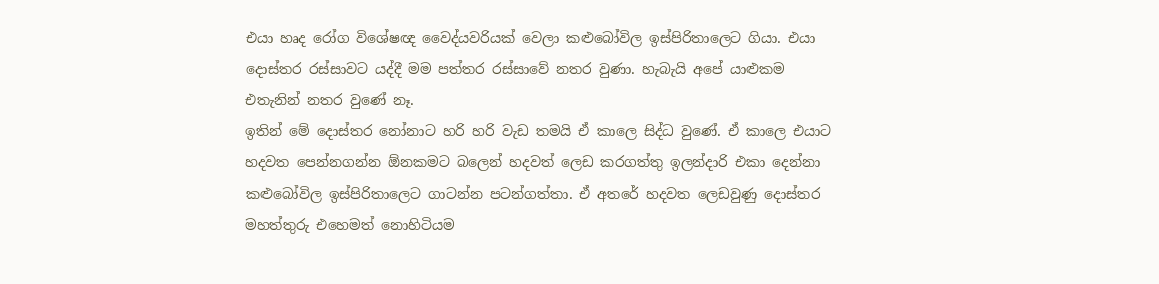එයා හෘද රෝග විශේෂඥ වෛද්යවරියක් වෙලා කළුබෝවිල ඉස්පිරිතාලෙට ගියා. එයා දොස්තර රස්සාවට යද්දී මම පත්තර රස්සාවේ නතර වුණා. හැබැයි අපේ යාළුකම එතැනින් නතර වුණේ නෑ.
ඉතින් මේ දොස්තර නෝනාට හරි හරි වැඩ තමයි ඒ කාලෙ සිද්ධ වුණේ. ඒ කාලෙ එයාට හදවත පෙන්නගන්න ඕනකමට බලෙන් හදවත් ලෙඩ කරගත්තු ඉලන්දාරි එකා දෙන්නා කළුබෝවිල ඉස්පිරිතාලෙට ගාටන්න පටන්ගත්තා. ඒ අතරේ හදවත ලෙඩවුණු දොස්තර මහත්තුරු එහෙමත් නොහිටියම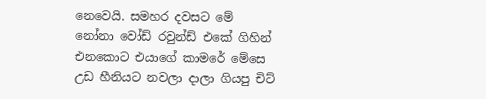නෙවෙයි. සමහර දවසට මේ නෝනා වෝඩ් රවුන්ඩ් එකේ ගිහින් එනකොට එයාගේ කාමරේ මේසෙ උඩ හීනියට නවලා දාලා ගියපු චිට්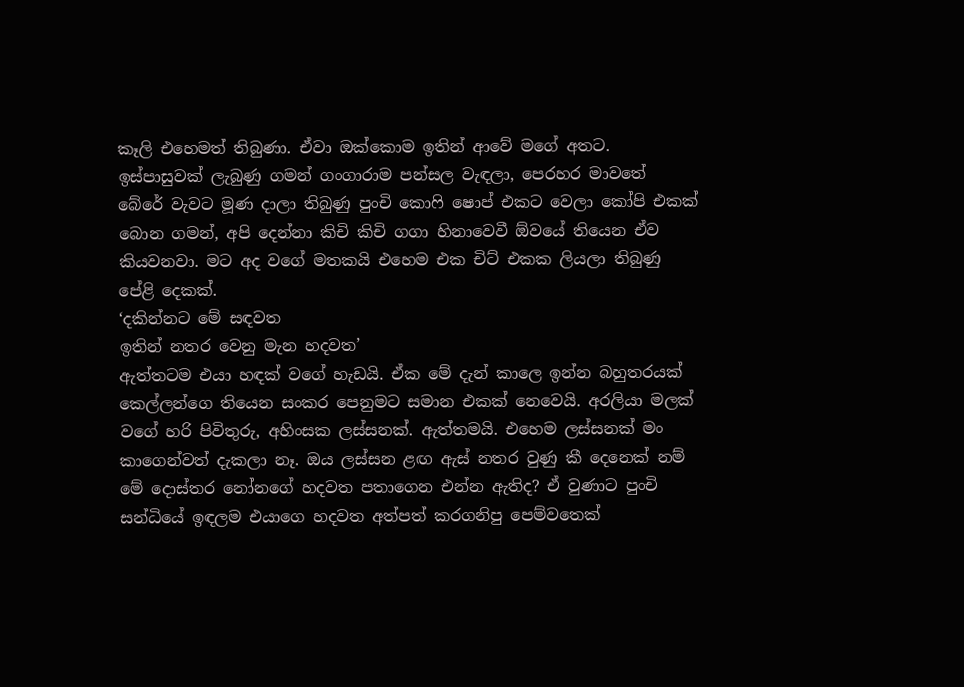කෑලි එහෙමත් තිබුණා. ඒවා ඔක්කොම ඉතින් ආවේ මගේ අතට.
ඉස්පාසුවක් ලැබුණු ගමන් ගංගාරාම පන්සල වැඳලා, පෙරහර මාවතේ බේරේ වැවට මූණ දාලා තිබුණු පුංචි කොෆි ෂොප් එකට වෙලා කෝපි එකක් බොන ගමන්, අපි දෙන්නා කිචි කිචි ගගා හිනාවෙවී ඕවයේ තියෙන ඒව කියවනවා. මට අද වගේ මතකයි එහෙම එක චිට් එකක ලියලා තිබුණු පේළි දෙකක්.
‘දකින්නට මේ සඳවත
ඉතින් නතර වෙනු මැන හදවත’
ඇත්තටම එයා හඳක් වගේ හැඩයි. ඒක මේ දැන් කාලෙ ඉන්න බහුතරයක් කෙල්ලන්ගෙ තියෙන සංකර පෙනුමට සමාන එකක් නෙවෙයි. අරලියා මලක් වගේ හරි පිවිතුරු, අහිංසක ලස්සනක්. ඇත්තමයි. එහෙම ලස්සනක් මං කාගෙන්වත් දැකලා නෑ. ඔය ලස්සන ළඟ ඇස් නතර වුණු කී දෙනෙක් නම් මේ දොස්තර නෝනගේ හදවත පතාගෙන එන්න ඇතිද? ඒ වුණාට පුංචි සන්ධියේ ඉඳලම එයාගෙ හදවත අත්පත් කරගනිපු පෙම්වතෙක්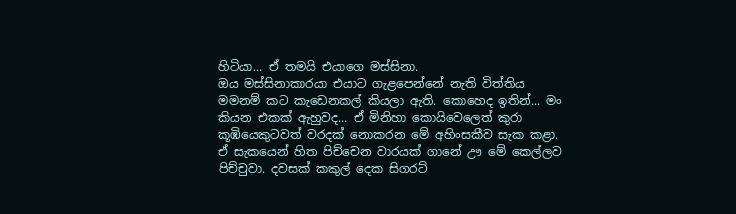හිටියා... ඒ තමයි එයාගෙ මස්සිනා.
ඔය මස්සිනාකාරයා එයාට ගැළපෙන්නේ නැති විත්තිය මමනම් කට කැඩෙනකල් කියලා ඇති. කොහෙද ඉතින්... මං කියන එකක් ඇහුවද... ඒ මිනිහා කොයිවෙලෙත් කුරා කූඹියෙකුටවත් වරදක් නොකරන මේ අහිංසකීව සැක කළා. ඒ සැකයෙන් හිත පිච්චෙන වාරයක් ගානේ ඌ මේ කෙල්ලව පිච්චුවා. දවසක් කකුල් දෙක සිගරට්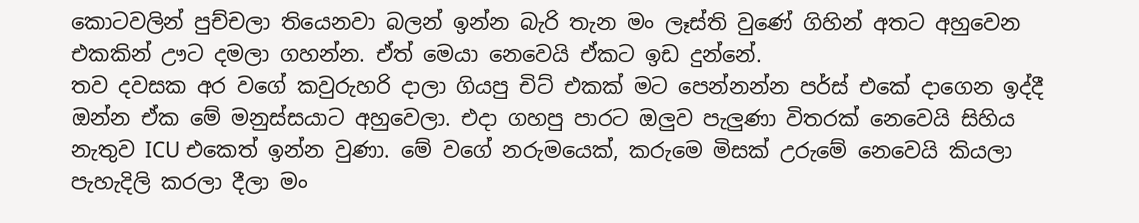කොටවලින් පුච්චලා තියෙනවා බලන් ඉන්න බැරි තැන මං ලෑස්ති වුණේ ගිහින් අතට අහුවෙන එකකින් ඌට දමලා ගහන්න. ඒත් මෙයා නෙවෙයි ඒකට ඉඩ දුන්නේ.
තව දවසක අර වගේ කවුරුහරි දාලා ගියපු චිට් එකක් මට පෙන්නන්න පර්ස් එකේ දාගෙන ඉද්දී ඔන්න ඒක මේ මනුස්සයාට අහුවෙලා. එදා ගහපු පාරට ඔලුව පැලුණා විතරක් නෙවෙයි සිහිය නැතුව ICU එකෙත් ඉන්න වුණා. මේ වගේ නරුමයෙක්, කරුමෙ මිසක් උරුමේ නෙවෙයි කියලා පැහැදිලි කරලා දීලා මං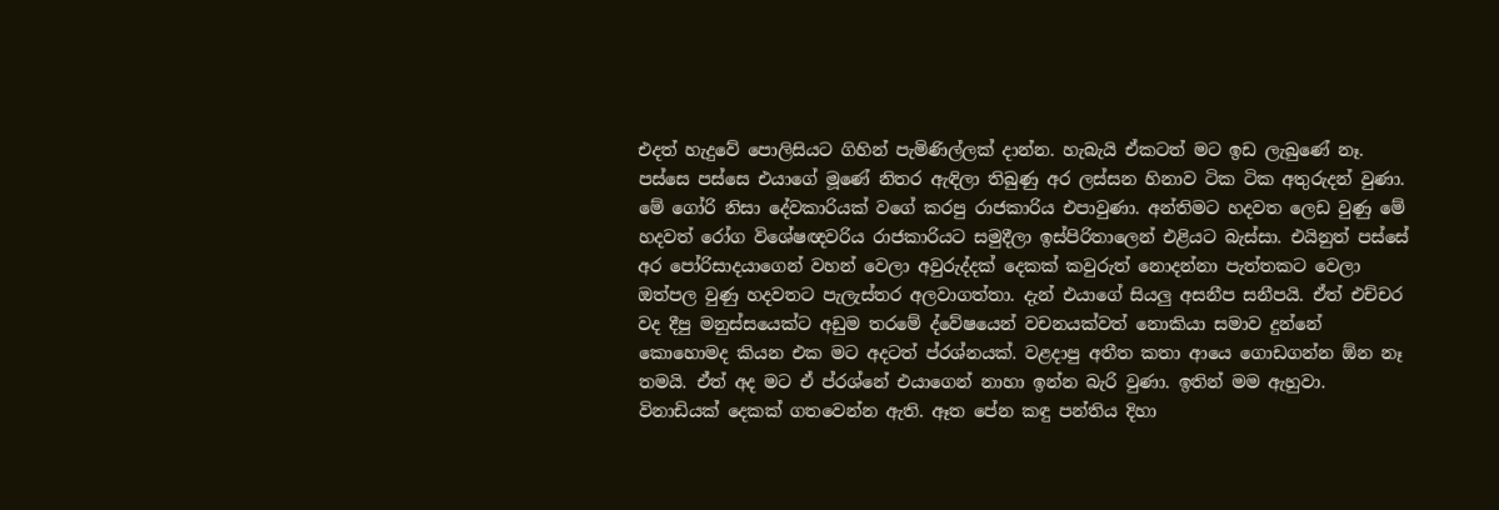එදත් හැදුවේ පොලිසියට ගිහින් පැමිණිල්ලක් දාන්න. හැබැයි ඒකටත් මට ඉඩ ලැබුණේ නෑ.
පස්සෙ පස්සෙ එයාගේ මූණේ නිතර ඇඳිලා තිබුණු අර ලස්සන හිනාව ටික ටික අතුරුදන් වුණා. මේ ගෝරි නිසා දේවකාරියක් වගේ කරපු රාජකාරිය එපාවුණා. අන්තිමට හදවත ලෙඩ වුණු මේ හදවත් රෝග විශේෂඥවරිය රාජකාරියට සමුදීලා ඉස්පිරිතාලෙන් එළියට බැස්සා. එයිනුත් පස්සේ අර පෝරිසාදයාගෙන් වහන් වෙලා අවුරුද්දක් දෙකක් කවුරුත් නොදන්නා පැත්තකට වෙලා ඔත්පල වුණු හදවතට පැලැස්තර අලවාගත්තා. දැන් එයාගේ සියලු අසනීප සනීපයි. ඒත් එච්චර වද දීපු මනුස්සයෙක්ට අඩුම තරමේ ද්වේෂයෙන් වචනයක්වත් නොකියා සමාව දුන්නේ කොහොමද කියන එක මට අදටත් ප්රශ්නයක්. වළදාපු අතීත කතා ආයෙ ගොඩගන්න ඕන නෑ තමයි. ඒත් අද මට ඒ ප්රශ්නේ එයාගෙන් නාහා ඉන්න බැරි වුණා. ඉතින් මම ඇහුවා.
විනාඩියක් දෙකක් ගතවෙන්න ඇති. ඈත පේන කඳු පන්තිය දිහා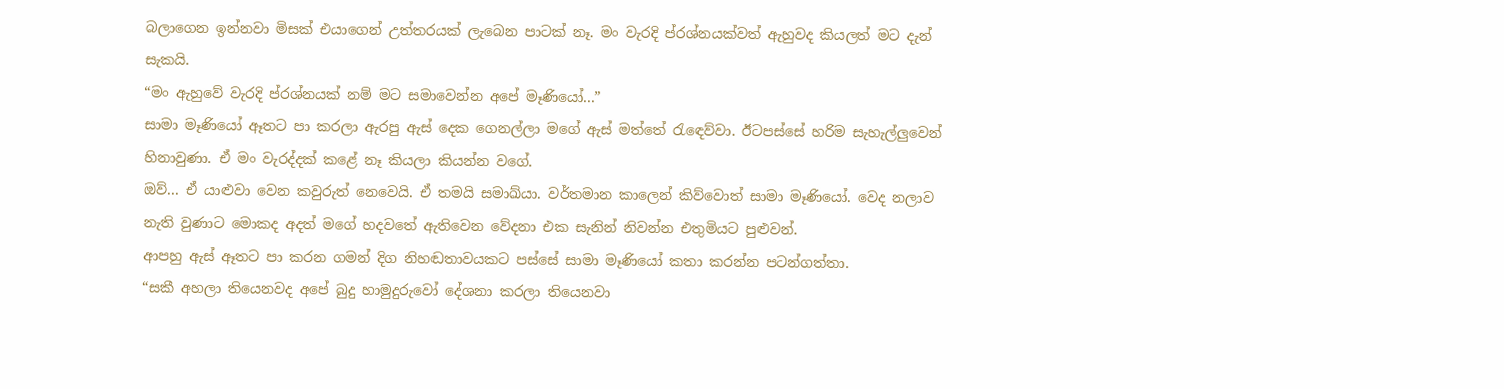බලාගෙන ඉන්නවා මිසක් එයාගෙන් උත්තරයක් ලැබෙන පාටක් නෑ. මං වැරදි ප්රශ්නයක්වත් ඇහුවද කියලත් මට දැන් සැකයි.
“මං ඇහුවේ වැරදි ප්රශ්නයක් නම් මට සමාවෙන්න අපේ මෑණියෝ...”
සාමා මෑණියෝ ඈතට පා කරලා ඇරපු ඇස් දෙක ගෙනල්ලා මගේ ඇස් මත්තේ රැඳෙව්වා. ඊටපස්සේ හරිම සැහැල්ලුවෙන් හිනාවුණා. ඒ මං වැරද්දක් කළේ නෑ කියලා කියන්න වගේ.
ඔව්... ඒ යාළුවා වෙන කවුරුත් නෙවෙයි. ඒ තමයි සමාඛ්යා. වර්තමාන කාලෙන් කිව්වොත් සාමා මෑණියෝ. වෙද නලාව නැති වුණාට මොකද අදත් මගේ හදවතේ ඇතිවෙන වේදනා එක සැනින් නිවන්න එතුමියට පුළුවන්.
ආපහු ඇස් ඈතට පා කරන ගමන් දිග නිහඬතාවයකට පස්සේ සාමා මෑණියෝ කතා කරන්න පටන්ගත්තා.
“සකී අහලා තියෙනවද අපේ බුදු හාමුදුරුවෝ දේශනා කරලා තියෙනවා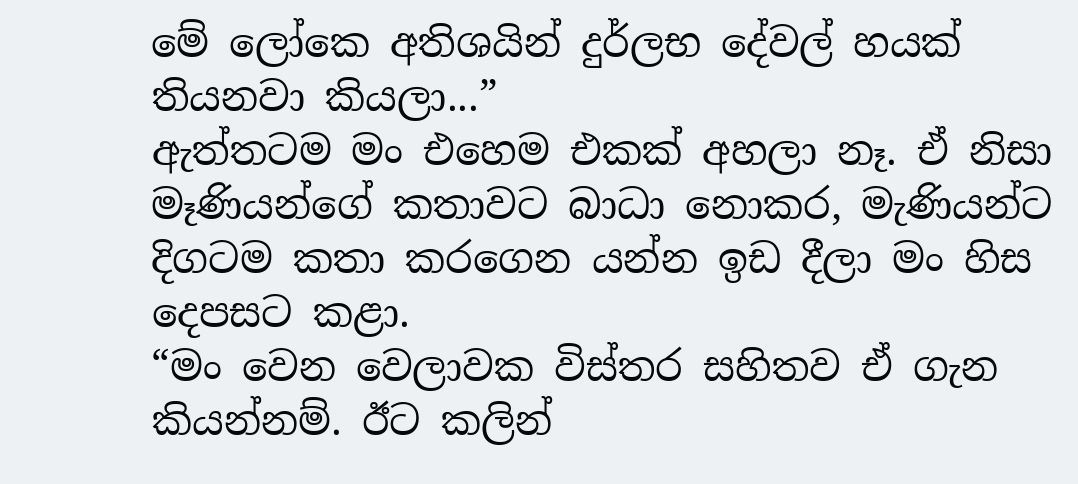මේ ලෝකෙ අතිශයින් දුර්ලභ දේවල් හයක් තියනවා කියලා...”
ඇත්තටම මං එහෙම එකක් අහලා නෑ. ඒ නිසා මෑණියන්ගේ කතාවට බාධා නොකර, මැණියන්ට දිගටම කතා කරගෙන යන්න ඉඩ දීලා මං හිස දෙපසට කළා.
“මං වෙන වෙලාවක විස්තර සහිතව ඒ ගැන කියන්නම්. ඊට කලින්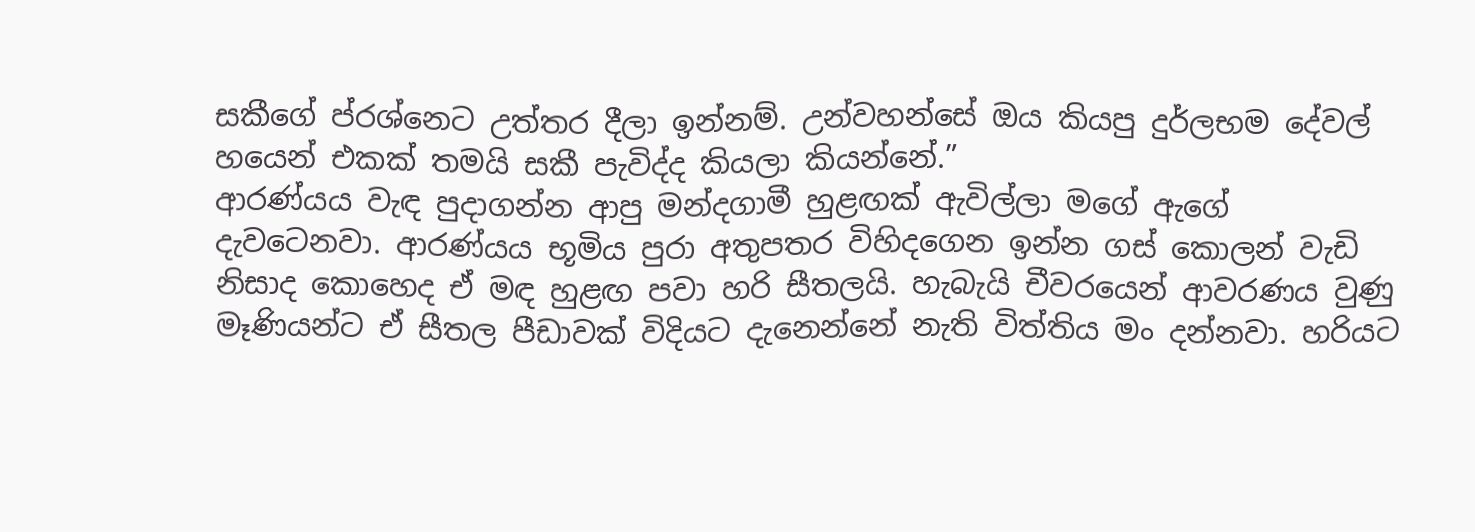සකීගේ ප්රශ්නෙට උත්තර දීලා ඉන්නම්. උන්වහන්සේ ඔය කියපු දුර්ලභම දේවල් හයෙන් එකක් තමයි සකී පැවිද්ද කියලා කියන්නේ.”
ආරණ්යය වැඳ පුදාගන්න ආපු මන්දගාමී හුළඟක් ඇවිල්ලා මගේ ඇගේ දැවටෙනවා. ආරණ්යය භූමිය පුරා අතුපතර විහිදගෙන ඉන්න ගස් කොලන් වැඩි නිසාද කොහෙද ඒ මඳ හුළඟ පවා හරි සීතලයි. හැබැයි චීවරයෙන් ආවරණය වුණු මෑණියන්ට ඒ සීතල පීඩාවක් විදියට දැනෙන්නේ නැති විත්තිය මං දන්නවා. හරියට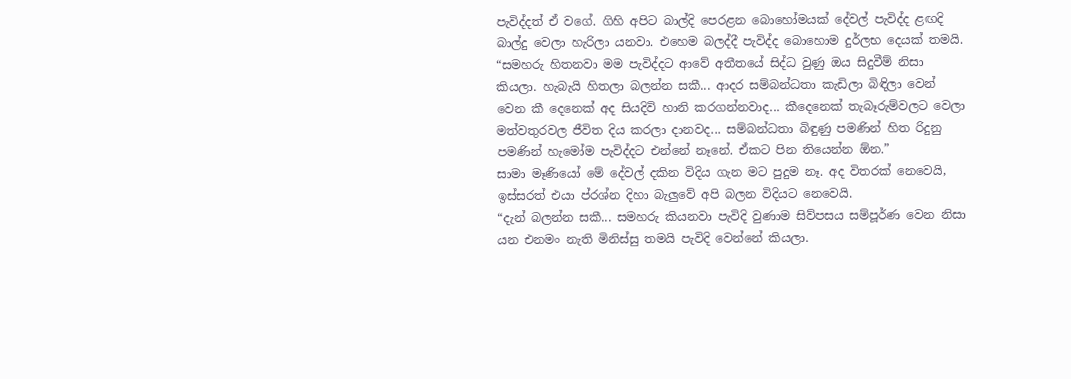පැවිද්දත් ඒ වගේ. ගිහි අපිට බාල්දි පෙරළන බොහෝමයක් දේවල් පැවිද්ද ළඟදි බාල්දු වෙලා හැරිලා යනවා. එහෙම බලද්දී පැවිද්ද බොහොම දුර්ලභ දෙයක් තමයි.
“සමහරු හිතනවා මම පැවිද්දට ආවේ අතීතයේ සිද්ධ වුණු ඔය සිදුවීම් නිසා කියලා. හැබැයි හිතලා බලන්න සකී... ආදර සම්බන්ධතා කැඩිලා බිඳිලා වෙන් වෙන කී දෙනෙක් අද සියදිවි හානි කරගන්නවාද... කීදෙනෙක් තැබෑරුම්වලට වෙලා මත්වතුරවල ජීවිත දිය කරලා දානවද... සම්බන්ධතා බිඳුණු පමණින් හිත රිදුනු පමණින් හැමෝම පැවිද්දට එන්නේ නෑනේ. ඒකට පින තියෙන්න ඕන.”
සාමා මෑණියෝ මේ දේවල් දකින විදිය ගැන මට පුදුම නෑ. අද විතරක් නෙවෙයි, ඉස්සරත් එයා ප්රශ්න දිහා බැලුවේ අපි බලන විදියට නෙවෙයි.
“දැන් බලන්න සකී... සමහරු කියනවා පැවිදි වුණාම සිව්පසය සම්පූර්ණ වෙන නිසා යන එනමං නැති මිනිස්සු තමයි පැවිදි වෙන්නේ කියලා.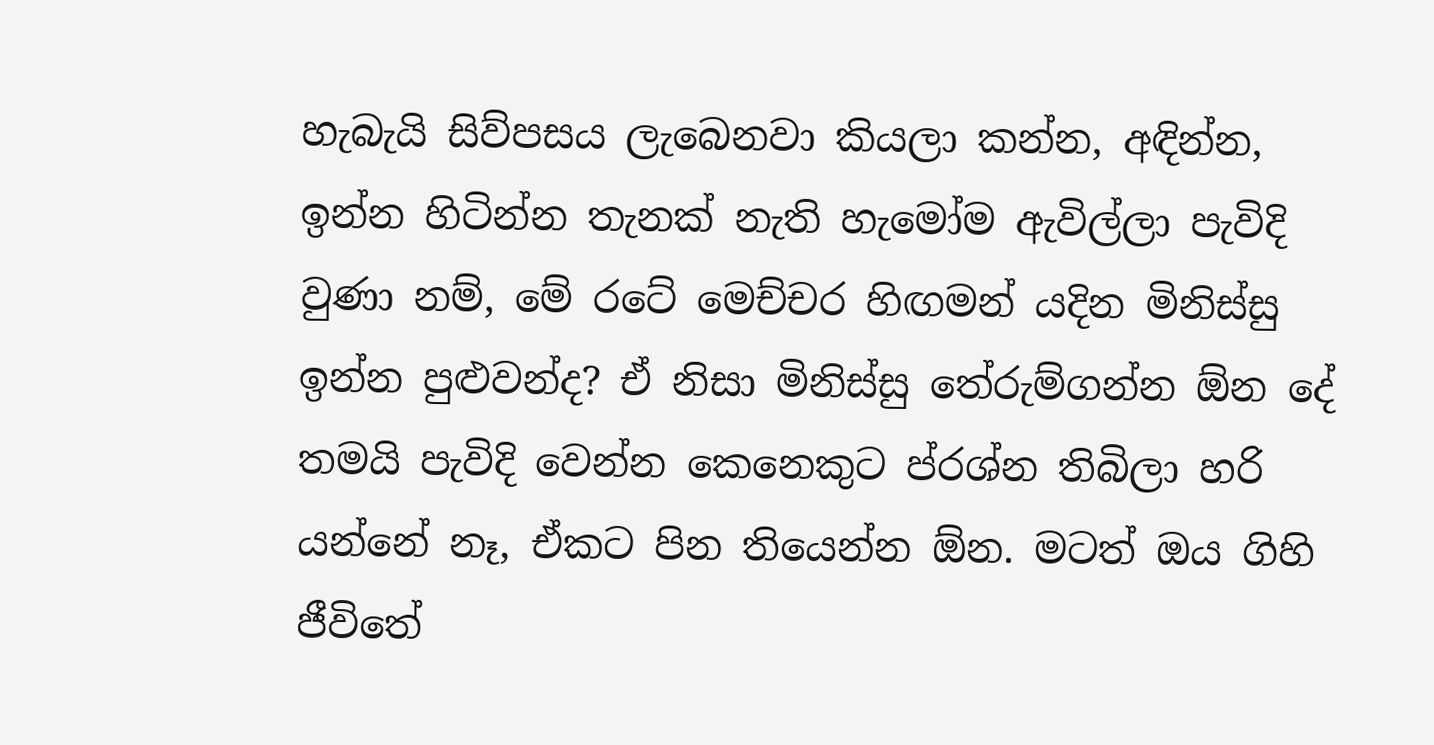හැබැයි සිව්පසය ලැබෙනවා කියලා කන්න, අඳින්න, ඉන්න හිටින්න තැනක් නැති හැමෝම ඇවිල්ලා පැවිදි වුණා නම්, මේ රටේ මෙච්චර හිඟමන් යදින මිනිස්සු ඉන්න පුළුවන්ද? ඒ නිසා මිනිස්සු තේරුම්ගන්න ඕන දේ තමයි පැවිදි වෙන්න කෙනෙකුට ප්රශ්න තිබිලා හරි යන්නේ නෑ, ඒකට පින තියෙන්න ඕන. මටත් ඔය ගිහි ජීවිතේ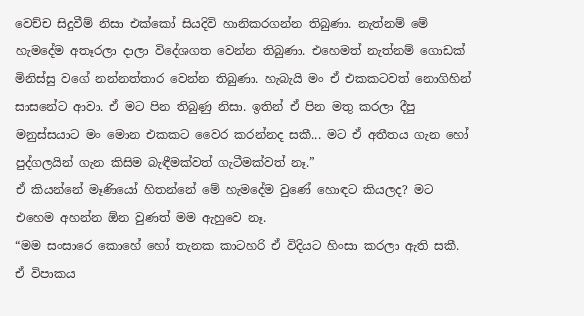වෙච්ච සිදුවීම් නිසා එක්කෝ සියදිවි හානිකරගන්න තිබුණා. නැත්නම් මේ හැමදේම අතෑරලා දාලා විදේශගත වෙන්න තිබුණා. එහෙමත් නැත්නම් ගොඩක් මිනිස්සු වගේ නන්නත්තාර වෙන්න තිබුණා. හැබැයි මං ඒ එකකටවත් නොගිහින් සාසනේට ආවා. ඒ මට පින තිබුණු නිසා. ඉතින් ඒ පින මතු කරලා දීපු මනුස්සයාට මං මොන එකකට වෛර කරන්නද සකී... මට ඒ අතීතය ගැන හෝ පුද්ගලයින් ගැන කිසිම බැඳීමක්වත් ගැටීමක්වත් නෑ.”
ඒ කියන්නේ මෑණියෝ හිතන්නේ මේ හැමදේම වුණේ හොඳට කියලද? මට එහෙම අහන්න ඕන වුණත් මම ඇහුවෙ නෑ.
“මම සංසාරෙ කොහේ හෝ තැනක කාටහරි ඒ විදියට හිංසා කරලා ඇති සකී. ඒ විපාකය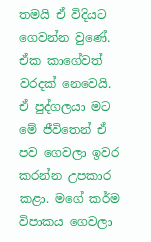තමයි ඒ විදියට ගෙවන්න වුණේ. ඒක කාගේවත් වරදක් නෙවෙයි. ඒ පුද්ගලයා මට මේ ජීවිතෙන් ඒ පව ගෙවලා ඉවර කරන්න උපකාර කළා. මගේ කර්ම විපාකය ගෙවලා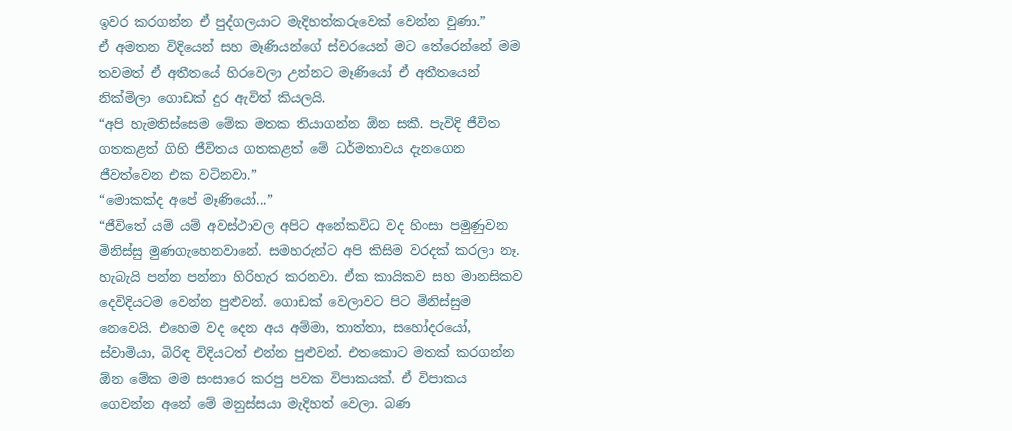ඉවර කරගන්න ඒ පුද්ගලයාට මැදිහත්කරුවෙක් වෙන්න වුණා.”
ඒ අමතන විදියෙන් සහ මෑණියන්ගේ ස්වරයෙන් මට තේරෙන්නේ මම තවමත් ඒ අතීතයේ හිරවෙලා උන්නට මෑණියෝ ඒ අතීතයෙන් නික්මිලා ගොඩක් දුර ඇවිත් කියලයි.
“අපි හැමතිස්සෙම මේක මතක තියාගන්න ඕන සකී. පැවිදි ජීවිත ගතකළත් ගිහි ජීවිතය ගතකළත් මේ ධර්මතාවය දැනගෙන ජීවත්වෙන එක වටිනවා.”
“මොකක්ද අපේ මෑණියෝ...”
“ජීවිතේ යම් යම් අවස්ථාවල අපිට අනේකවිධ වද හිංසා පමුණුවන මිනිස්සු මුණගැහෙනවානේ. සමහරුන්ට අපි කිසිම වරදක් කරලා නෑ. හැබැයි පන්න පන්නා හිරිහැර කරනවා. ඒක කායිකව සහ මානසිකව දෙවිදියටම වෙන්න පුළුවන්. ගොඩක් වෙලාවට පිට මිනිස්සුම නෙවෙයි. එහෙම වද දෙන අය අම්මා, තාත්තා, සහෝදරයෝ, ස්වාමියා, බිරිඳ විදියටත් එන්න පුළුවන්. එතකොට මතක් කරගන්න ඕන මේක මම සංසාරෙ කරපු පවක විපාකයක්. ඒ විපාකය ගෙවන්න අනේ මේ මනුස්සයා මැදිහත් වෙලා. බණ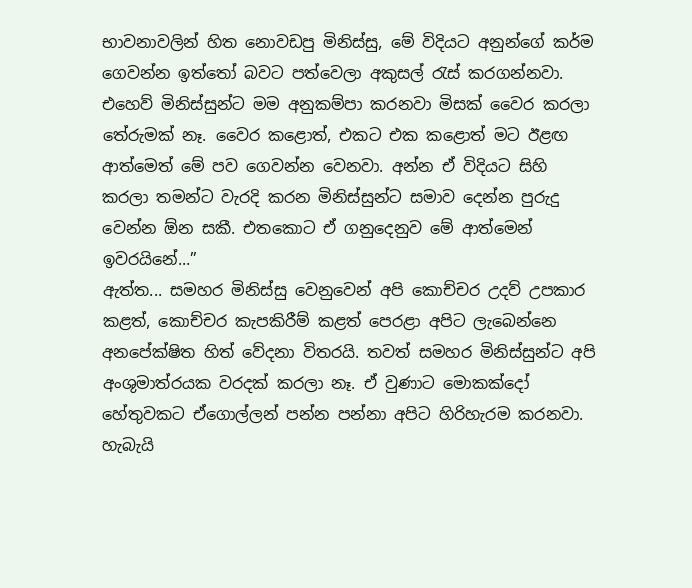භාවනාවලින් හිත නොවඩපු මිනිස්සු, මේ විදියට අනුන්ගේ කර්ම ගෙවන්න ඉත්තෝ බවට පත්වෙලා අකුසල් රැස් කරගන්නවා. එහෙව් මිනිස්සුන්ට මම අනුකම්පා කරනවා මිසක් වෛර කරලා තේරුමක් නෑ. වෛර කළොත්, එකට එක කළොත් මට ඊළඟ ආත්මෙත් මේ පව ගෙවන්න වෙනවා. අන්න ඒ විදියට සිහි කරලා තමන්ට වැරදි කරන මිනිස්සුන්ට සමාව දෙන්න පුරුදු වෙන්න ඕන සකී. එතකොට ඒ ගනුදෙනුව මේ ආත්මෙන් ඉවරයිනේ...”
ඇත්ත... සමහර මිනිස්සු වෙනුවෙන් අපි කොච්චර උදව් උපකාර කළත්, කොච්චර කැපකිරීම් කළත් පෙරළා අපිට ලැබෙන්නෙ අනපේක්ෂිත හිත් වේදනා විතරයි. තවත් සමහර මිනිස්සුන්ට අපි අංශුමාත්රයක වරදක් කරලා නෑ. ඒ වුණාට මොකක්දෝ හේතුවකට ඒගොල්ලන් පන්න පන්නා අපිට හිරිහැරම කරනවා. හැබැයි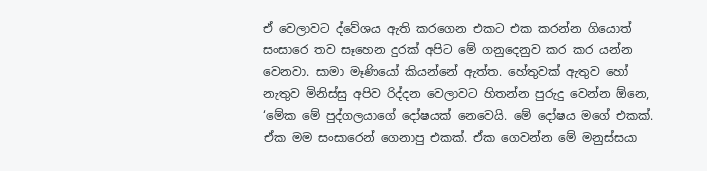ඒ වෙලාවට ද්වේශය ඇති කරගෙන එකට එක කරන්න ගියොත් සංසාරෙ තව සෑහෙන දුරක් අපිට මේ ගනුදෙනුව කර කර යන්න වෙනවා. සාමා මෑණියෝ කියන්නේ ඇත්ත. හේතුවක් ඇතුව හෝ නැතුව මිනිස්සු අපිව රිද්දන වෙලාවට හිතන්න පුරුදු වෙන්න ඕනෙ, ‘මේක මේ පුද්ගලයාගේ දෝෂයක් නෙවෙයි. මේ දෝෂය මගේ එකක්. ඒක මම සංසාරෙන් ගෙනාපු එකක්. ඒක ගෙවන්න මේ මනුස්සයා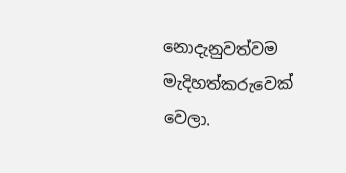නොදැනුවත්වම මැදිහත්කරුවෙක් වෙලා.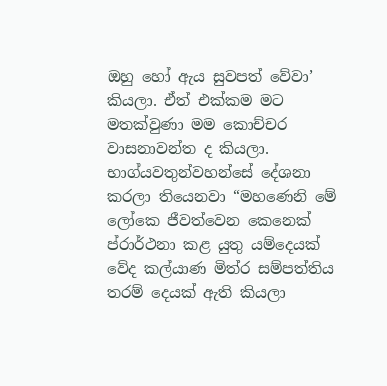ඔහු හෝ ඇය සුවපත් වේවා’ කියලා. ඒත් එක්කම මට මතක්වුණා මම කොච්චර වාසනාවන්ත ද කියලා. භාග්යවතුන්වහන්සේ දේශනා කරලා තියෙනවා “මහණෙනි මේ ලෝකෙ ජීවත්වෙන කෙනෙක් ප්රාර්ථනා කළ යුතු යම්දෙයක් වේද කල්යාණ මිත්ර සම්පත්තිය තරම් දෙයක් ඇති කියලා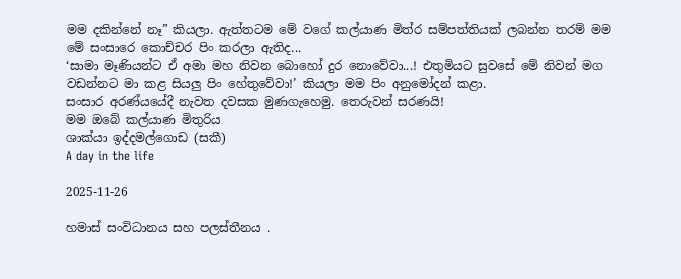මම දකින්නේ නෑ” කියලා. ඇත්තටම මේ වගේ කල්යාණ මිත්ර සම්පත්තියක් ලබන්න තරම් මම මේ සංසාරෙ කොච්චර පිං කරලා ඇතිද...
‘සාමා මෑණියන්ට ඒ අමා මහ නිවන බොහෝ දුර නොවේවා...! එතුමියට සුවසේ මේ නිවන් මග වඩන්නට මා කළ සියලු පිං හේතුවේවා!’ කියලා මම පිං අනුමෝදන් කළා.
සංසාර අරණ්යයේදී නැවත දවසක මුණගැහෙමු. තෙරුවන් සරණයි!
මම ඔබේ කල්යාණ මිතුරිය
ශාක්යා ඉද්දමල්ගොඩ (සකී)
A day in the life

2025-11-26

හමාස් සංවිධානය සහ පලස්තීනය .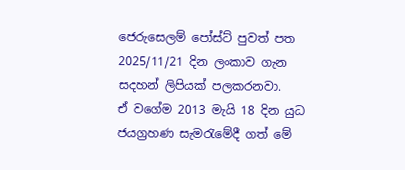ජෙරුසෙලම් පෝස්ට් පුවත් පත 2025/11/21 දින ලංකාව ගැන සදහන් ලිපියක් පලකරනවා.
ඒ වගේම 2013 මැයි 18 දින යුධ ජයග්‍රහණ සැමරැමේදී ගත් මේ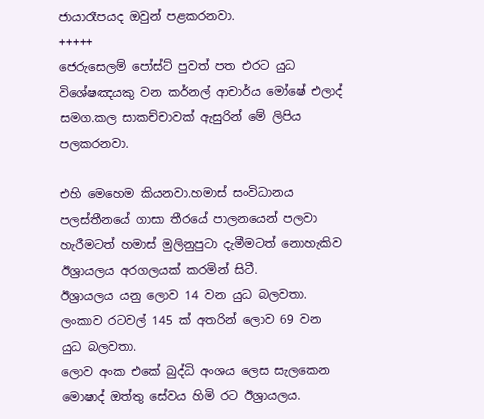ජායාරෑපයද ඔවුන් පළකරනවා.
+++++
ජෙරුසෙලම් පෝස්ට් පුවත් පත එරට යුධ විශේෂඤයකු වන කර්නල් ආචාර්ය මෝෂේ එලාද් සමග.කල සාකච්චාවක් ඇසුරින් මේ ලිපිය පලකරනවා.

එහි මෙහෙම කියනවා.හමාස් සංවිධානය පලස්තීනයේ ගාසා තීරයේ පාලනයෙන් පලවා හැරීමටත් හමාස් මුලිනුපුටා දැමීමටත් නොහැකිව ඊශ්‍රායලය අරගලයක් කරමින් සිටී.
ඊශ්‍රායලය යනු ලොව 14 වන යුධ බලවතා.
ලංකාව රටවල් 145 ක් අතරින් ලොව 69 වන යුධ බලවතා.
ලොව අංක එකේ බුද්ධි අංශය ලෙස සැලකෙන මොෂාද් ඔත්තු සේවය හිමි රට ඊශ්‍රායලය.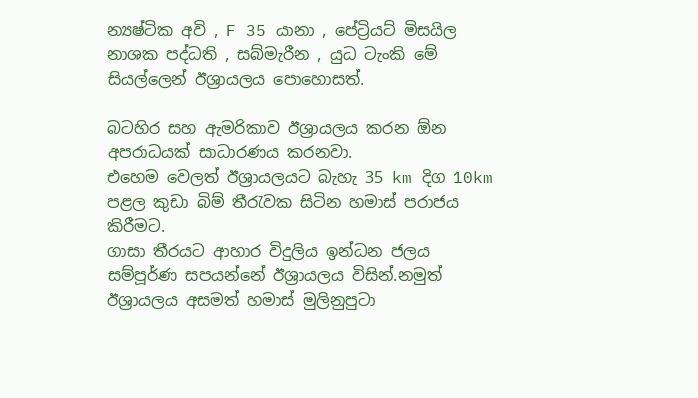න්‍යෂ්ටික අවි , F 35 යානා , පේට්‍රියට් මිසයිල නාශක පද්ධති , සබ්මැරීන , යුධ ටැංකි මේ සියල්ලෙන් ඊශ්‍රායලය පොහොසත්.

බටහිර සහ ඇමරිකාව ඊශ්‍රායලය කරන ඕන අපරාධයක් සාධාරණය කරනවා.
එහෙම වෙලත් ඊශ්‍රායලයට බැහැ 35 km දිග 10km පළල කුඩා බිම් තීරැවක සිටින හමාස් පරාජය කිරීමට.
ගාසා තීරයට ආහාර විදුලිය ඉන්ධන ජලය සම්පූර්ණ සපයන්නේ ඊශ්‍රායලය විසින්.නමුත් ඊශ්‍රායලය අසමත් හමාස් මුලිනුපුටා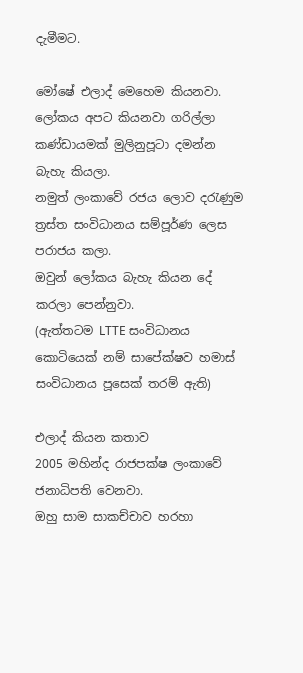දැමීමට.

මෝෂේ එලාද් මෙහෙම කියනවා.
ලෝකය අපට කියනවා ගරිල්ලා කණ්ඩායමක් මුලිනුපූටා දමන්න බැහැ කියලා.
නමුත් ලංකාවේ රජය ලොව දරැණුම ත්‍රස්ත සංවිධානය සම්පූර්ණ ලෙස පරාජය කලා.
ඔවුන් ලෝකය බැහැ කියන දේ කරලා පෙන්නුවා.
(ඇත්තටම LTTE සංවිධානය කොටියෙක් නම් සාපේක්ෂව හමාස් සංවිධානය පූසෙක් තරම් ඇති)

එලාද් කියන කතාව
2005 මහින්ද රාජපක්ෂ ලංකාවේ ජනාධිපති වෙනවා.
ඔහු සාම සාකච්චාව හරහා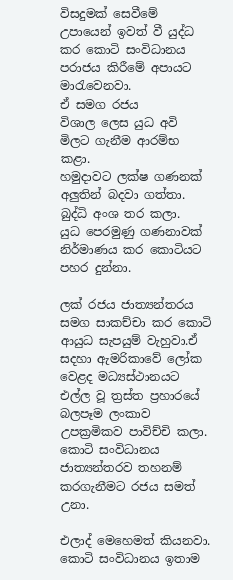විසදුමක් සෙවීමේ උපායෙන් ඉවත් වී යුද්ධ කර කොටි සංවිධානය පරාජය කිරීමේ අපායට මාරැවෙනවා.
ඒ සමග රජය
විශාල ලෙස යුධ අවි මිලට ගැනීම ආරම්භ කළා.
හමුදාවට ලක්ෂ ගණනක් අලුතින් බදවා ගත්තා.
බුද්ධි අංශ තර කලා.
යුධ පෙරමුණු ගණනාවක් නිර්මාණය කර කොටියට පහර දුන්නා.

ලක් රජය ජාත්‍යන්තරය සමග සාකච්චා කර කොටි ආයුධ සැපයුම් වැහුවා.ඒ සදහා ඇමරිකාවේ ලෝක වෙළද මධ්‍යස්ථානයට එල්ල වූ ත්‍රස්ත ප්‍රහාරයේ බලපෑම ලංකාව උපක්‍රමිකව පාවිච්චි කලා.
කොටි සංවිධානය ජාත්‍යන්තරව තහනම් කරගැනීමට රජය සමත් උනා.

එලාද් මෙහෙමත් කියනවා.
කොටි සංවිධානය ඉතාම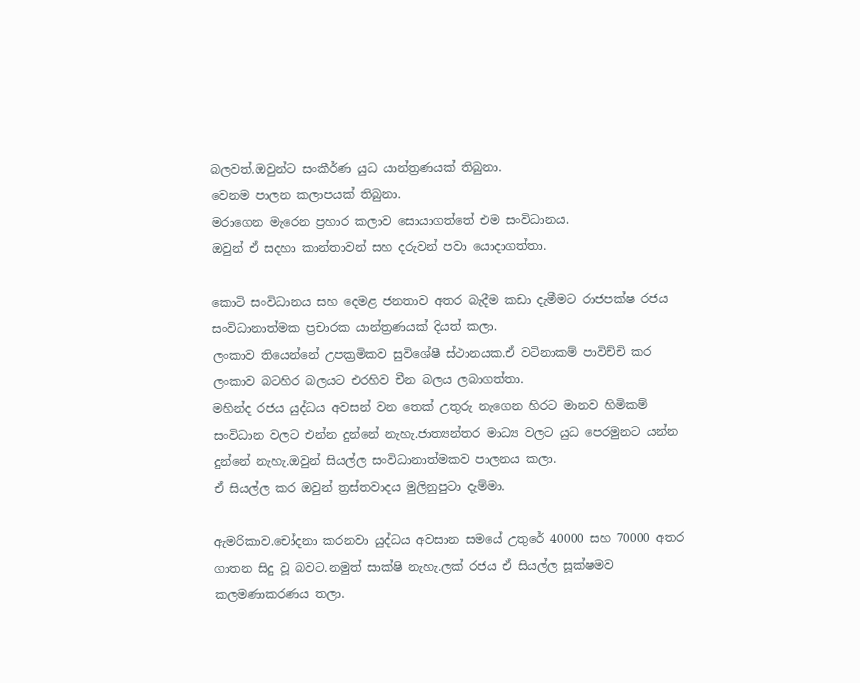බලවත්.ඔවුන්ට සංකීර්ණ යුධ යාන්ත්‍රණයක් තිබුනා.
වෙනම පාලන කලාපයක් තිබුනා.
මරාගෙන මැරෙන ප්‍රහාර කලාව සොයාගත්තේ එම සංවිධානය.
ඔවුන් ඒ සදහා කාන්තාවන් සහ දරුවන් පවා යොදාගත්තා.

කොටි සංවිධානය සහ දෙමළ ජනතාව අතර බැදීම කඩා දැමීමට රාජපක්ෂ රජය සංවිධානාත්මක ප්‍රචාරක යාන්ත්‍රණයක් දියත් කලා.
ලංකාව තියෙන්නේ උපක්‍රමිකව සුවිශේෂී ස්ථානයක.ඒ වටිනාකම් පාවිච්චි කර ලංකාව බටහිර බලයට එරහිව චීන බලය ලබාගත්තා.
මහින්ද රජය යුද්ධය අවසන් වන තෙක් උතුරු නැගෙන හිරට මානව හිමිකම් සංවිධාන වලට එන්න දුන්නේ නැහැ.ජාත්‍යන්තර මාධ්‍ය වලට යුධ පෙරමුනට යන්න දුන්නේ නැහැ.ඔවුන් සියල්ල සංවිධානාත්මකව පාලනය කලා.
ඒ සියල්ල කර ඔවුන් ත්‍රස්තවාදය මුලිනුපුටා දැම්මා.

ඇමරිකාව.චෝදනා කරනවා යුද්ධය අවසාන සමයේ උතුරේ 40000 සහ 70000 අතර ගාතන සිදු වූ බවට.නමුත් සාක්ෂි නැහැ.ලක් රජය ඒ සියල්ල සූක්ෂමව කලමණාකරණය තලා.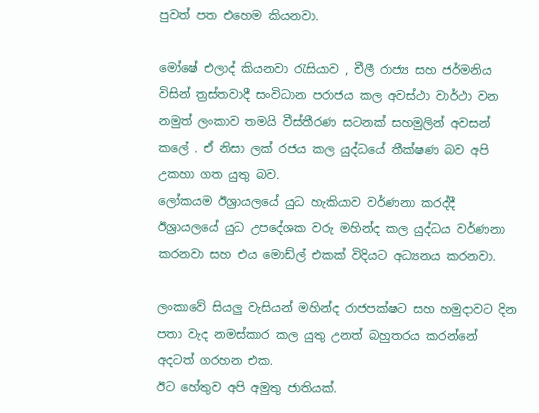පුවත් පත එහෙම කියනවා.

මෝෂේ එලාද් කියනවා රැසියාව , චීලී රාජ්‍ය සහ ජර්මනිය විසින් ත්‍රස්තවාදී සංවිධාන පරාජය කල අවස්ථා වාර්ථා වන නමුත් ලංකාව තමයි වීස්තීරණ සටනක් සහමුලින් අවසන් කලේ . ඒ නිසා ලක් රජය කල යුද්ධයේ තීක්ෂණ බව අපි උකහා ගත යුතු බව.
ලෝකයම ඊශ්‍රායලයේ යුධ හැකියාව වර්ණනා කරද්දී ඊශ්‍රායලයේ යුධ උපදේශක වරු මහින්ද කල යුද්ධය වර්ණනා කරනවා සහ එය මොඩ්ල් එකක් විදියට අධ්‍යනය කරනවා.

ලංකාවේ සියලු වැසියන් මහින්ද රාජපක්ෂට සහ හමුදාවට දින පතා වැද නමස්කාර කල යුතු උනත් බහුතරය කරන්නේ අදටත් ගරහන එක.
ඊට හේතුව අපි අමුතු ජාතියක්.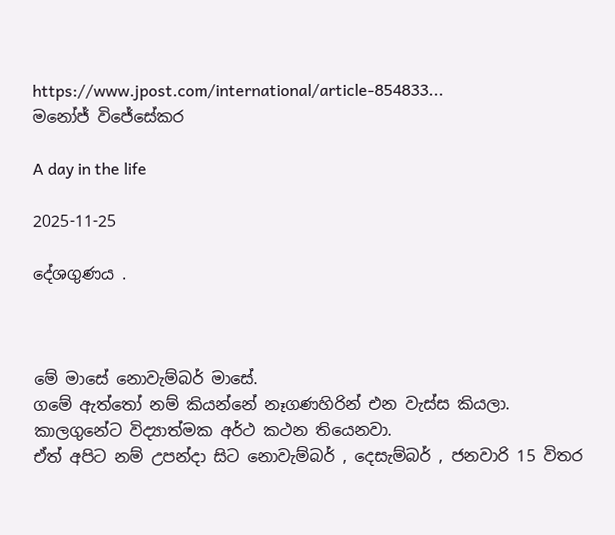https://www.jpost.com/international/article-854833...
මනෝජ් විජේසේකර

A day in the life

2025-11-25

දේශගුණය .



මේ මාසේ නොවැම්බර් මා‍සේ.
ගමේ ඇත්තෝ නම් කියන්නේ නෑගණහිරින් එන වැස්ස කියලා.
කාලගුනේට විද්‍යාත්මක අර්ථ කථන තියෙනවා.
ඒත් අපිට නම් උපන්දා සිට නොවැම්බර් , දෙසැම්බර් , ජනවාරි 15 විතර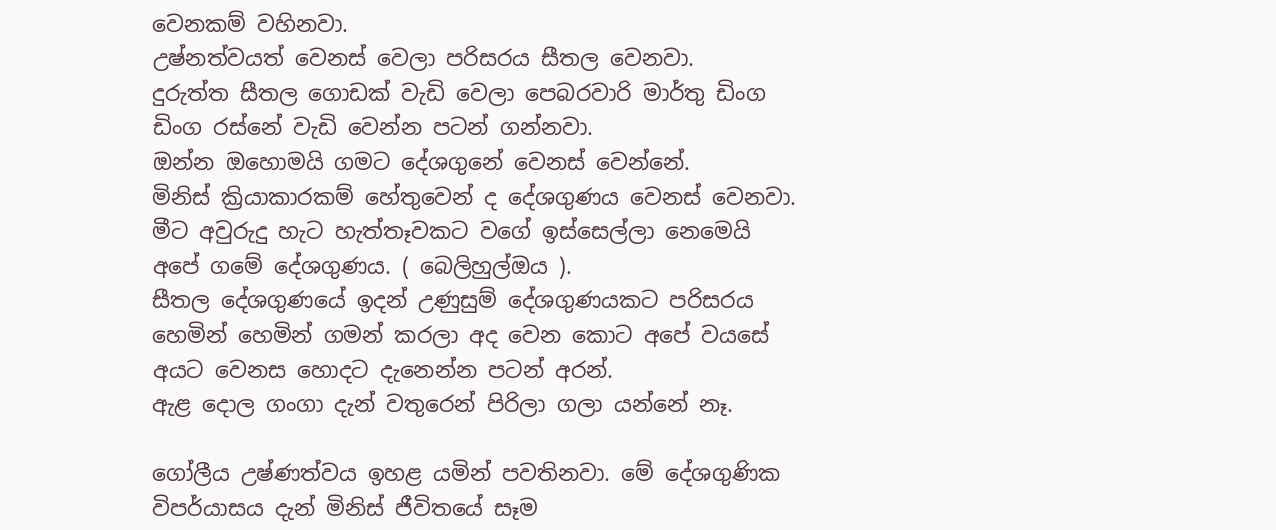වෙනකම් වහිනවා.
උෂ්නත්වයත් වෙනස් වෙලා පරිසරය සීතල වෙනවා.
දුරුත්ත සීතල ගොඩක් වැඩි වෙලා පෙබරවාරි මාර්තු ඩිංග ඩිංග රස්නේ වැඩි වෙන්න පටන් ගන්නවා.
ඔන්න ඔහොමයි ගමට දේශගුනේ වෙනස් වෙන්නේ.
මිනිස් ක්‍රියාකාරකම් හේතුවෙන් ද දේශගුණය වෙනස් වෙනවා.
මීට අවුරුදු හැට හැත්තෑවකට වගේ ඉස්සෙල්ලා නෙමෙයි අපේ ගමේ දේශගුණය. ( බෙලිහුල්ඔය ).
සීතල දේශගුණයේ ඉදන් උණුසුම් දේශගුණයකට පරිසරය හෙමින් හෙමින් ගමන් කරලා අද වෙන කොට අපේ වයසේ අයට වෙනස හොදට දැනෙන්න පටන් අරන්.
ඇළ දොල ගංගා දැන් වතුරෙන් පිරිලා ගලා යන්නේ නෑ.

ගෝලීය උෂ්ණත්වය ඉහළ යමින් පවතිනවා. මේ දේශගුණික විපර්යාසය දැන් මිනිස් ජීවිතයේ සෑම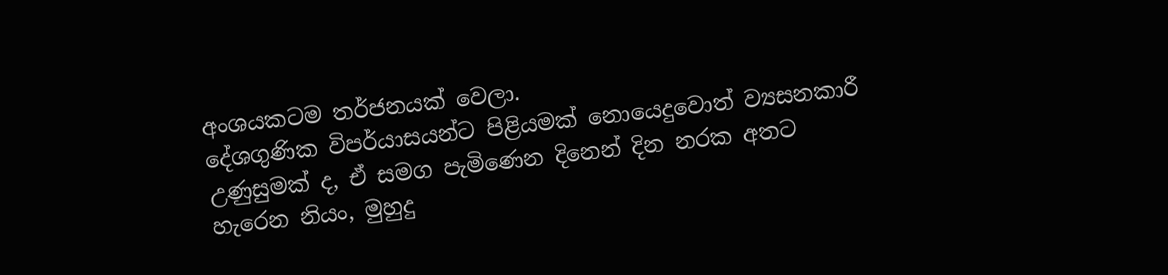අංශයකටම තර්ජනයක් වෙලා.
දේශගුණික විපර්යාසයන්ට පිළියමක් නොයෙදුවොත් ව්‍යසනකාරී උණුසුමක් ද, ඒ සමග පැමිණෙන දිනෙන් දින නරක අතට හැරෙන නියං, මුහුදු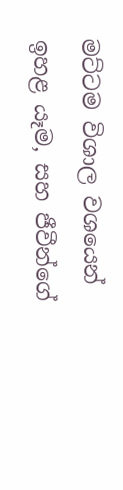මට්ටම විශාල වශයෙන් ඉහළ යෑම, සහ ජීවීන්ගේ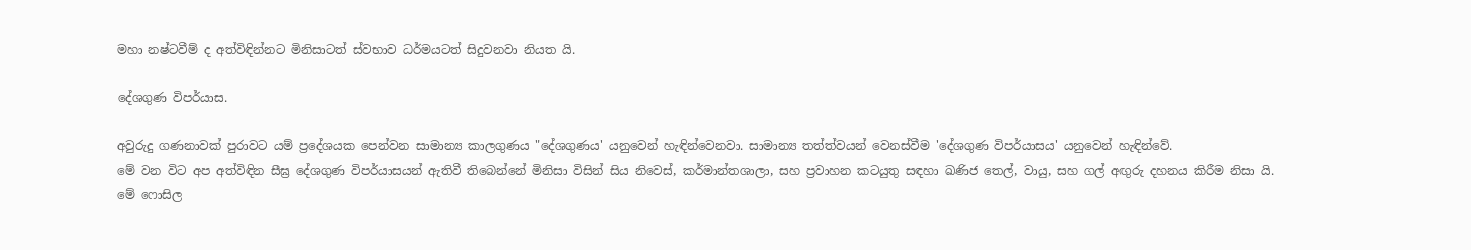මහා නෂ්ටවීම් ද අත්විඳින්නට මිනිසාටත් ස්වභාව ධර්මයටත් සිදුවනවා නියත යි.

දේශගුණ විපර්යාස.

අවුරුදු ගණනාවක් පුරාවට යම් ප්‍රදේශයක පෙන්වන සාමාන්‍ය කාලගුණය "දේශගුණය' යනුවෙන් හැඳින්වෙනවා. සාමාන්‍ය තත්ත්වයන් වෙනස්වීම 'දේශගුණ විපර්යාසය' යනුවෙන් හැඳින්වේ.
මේ වන විට අප අත්විඳින සීඝ්‍ර දේශගුණ විපර්යාසයන් ඇතිවී තිබෙන්නේ මිනිසා විසින් සිය නිවෙස්, කර්මාන්තශාලා, සහ ප්‍රවාහන කටයුතු සඳහා ඛණිජ තෙල්, වායු, සහ ගල් අඟුරු දහනය කිරීම නිසා යි.
මේ ෆොසිල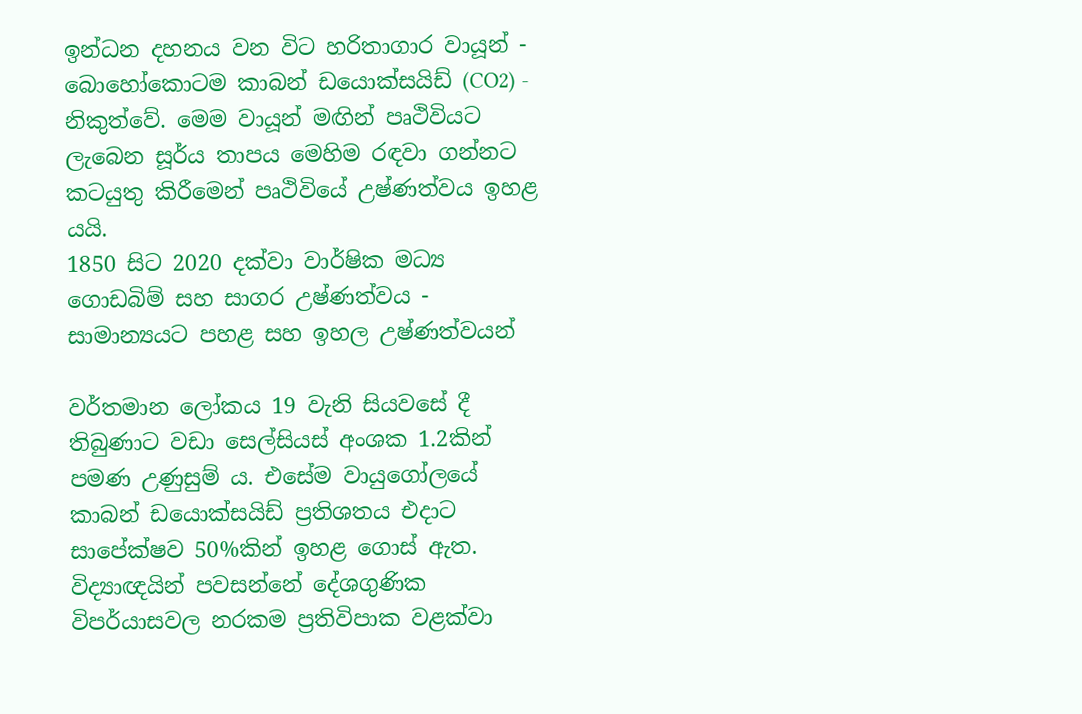ඉන්ධන දහනය වන විට හරිතාගාර වායූන් - බොහෝකොටම කාබන් ඩයොක්සයිඩ් (CO2) - නිකුත්වේ. මෙම වායූන් මඟින් පෘථිවියට ලැබෙන සූර්ය තාපය මෙහිම රඳවා ගන්නට කටයුතු කිරීමෙන් පෘථිවියේ උෂ්ණත්වය ඉහළ යයි.
1850 සිට 2020 දක්වා වාර්ෂික මධ්‍ය ගොඩබිම් සහ සාගර උෂ්ණත්වය - සාමාන්‍යයට පහළ සහ ඉහල උෂ්ණත්වයන්

වර්තමාන ලෝකය 19 වැනි සියවසේ දී තිබුණාට වඩා සෙල්සියස් අංශක 1.2කින් පමණ උණුසුම් ය. එසේම වායුගෝලයේ කාබන් ඩයොක්සයිඩ් ප්‍රතිශතය එදාට සාපේක්ෂව 50%කින් ඉහළ ගොස් ඇත.
විද්‍යාඥයින් පවසන්නේ දේශගුණික විපර්යාසවල නරකම ප්‍රතිවිපාක වළක්වා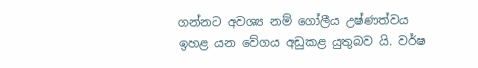ගන්නට අවශ්‍ය නම් ගෝලීය උෂ්ණත්වය ඉහළ යන වේගය අඩුකළ යුතුබව යි. වර්ෂ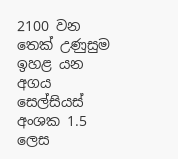2100 වන තෙක් උණුසුම ඉහළ යන අගය සෙල්සියස් අංශක 1.5 ලෙස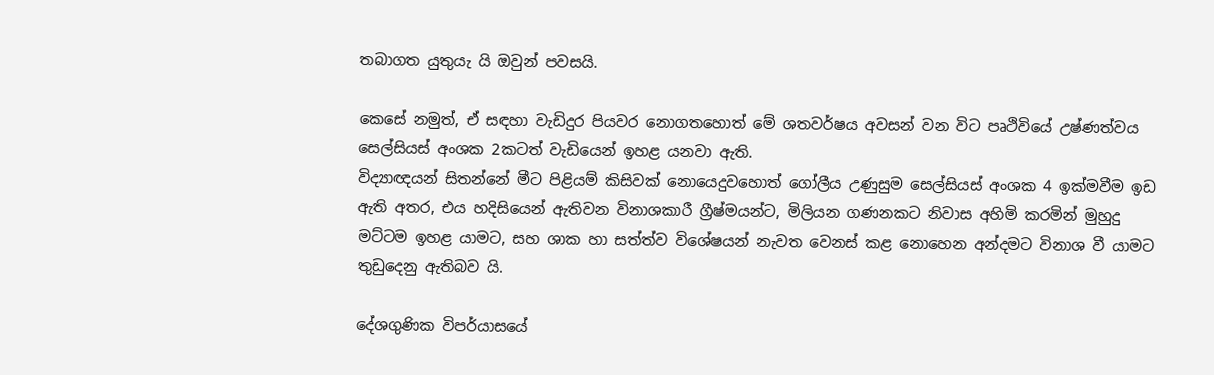තබාගත යුතුයැ යි ඔවුන් පවසයි.

කෙසේ නමුත්, ඒ සඳහා වැඩිදුර පියවර නොගතහොත් මේ ශතවර්ෂය අවසන් වන විට පෘථිවියේ උෂ්ණත්වය සෙල්සියස් අංශක 2කටත් වැඩියෙන් ඉහළ යනවා ඇති.
විද්‍යාඥයන් සිතන්නේ මීට පිළියම් කිසිවක් නොයෙදුවහොත් ගෝලීය උණුසුම සෙල්සියස් අංශක 4 ඉක්මවීම ඉඩ ඇති අතර, එය හදිසියෙන් ඇතිවන විනාශකාරී ග්‍රීෂ්මයන්ට, මිලියන ගණනකට නිවාස අහිමි කරමින් මුහුදු මට්ටම ඉහළ යාමට, සහ ශාක හා සත්ත්ව විශේෂයන් නැවත වෙනස් කළ නොහෙන අන්දමට විනාශ වී යාමට තුඩුදෙනු ඇතිබව යි.

දේශගුණික විපර්යාසයේ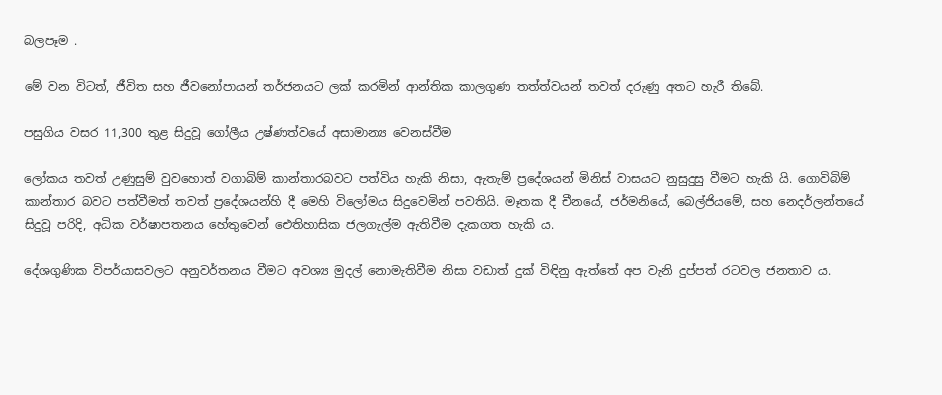බලපෑම .

මේ වන විටත්, ජීවිත සහ ජීවනෝපායන් තර්ජනයට ලක් කරමින් ආන්තික කාලගුණ තත්ත්වයන් තවත් දරුණු අතට හැරී තිබේ.

පසුගිය වසර 11,300 තුළ සිදුවූ ගෝලීය උෂ්ණත්වයේ අසාමාන්‍ය වෙනස්වීම

ලෝකය තවත් උණුසුම් වුවහොත් වගාබිම් කාන්තාරබවට පත්විය හැකි නිසා, ඇතැම් ප්‍රදේශයන් මිනිස් වාසයට නුසුදුසු වීමට හැකි යි. ගොවිබිම් කාන්තාර බවට පත්වීමත් තවත් ප්‍රදේශයන්හි දී මෙහි විලෝමය සිදුවෙමින් පවතියි. මෑතක දී චීනයේ, ජර්මනියේ, බෙල්ජියමේ, සහ නෙදර්ලන්තයේ සිදුවූ පරිදි, අධික වර්ෂාපතනය හේතුවෙන් ඓතිහාසික ජලගැල්ම ඇතිවීම දැකගත හැකි ය.

දේශගුණික විපර්යාසවලට අනුවර්තනය වීමට අවශ්‍ය මුදල් නොමැතිවීම නිසා වඩාත් දුක් විඳිනු ඇත්තේ අප වැනි දුප්පත් රටවල ජනතාව ය.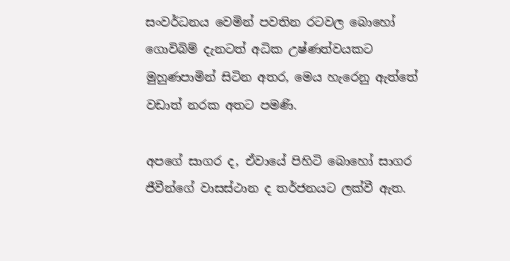සංවර්ධනය වෙමින් පවතින රටවල බොහෝ ගොවිබිම් දැනටත් අධික උෂ්ණත්වයකට මුහුණපාමින් සිටින අතර, මෙය හැරෙනු ඇත්තේ වඩාත් නරක අතට පමණි.

අපගේ සාගර ද, ඒවායේ පිහිටි බොහෝ සාගර ජීවීන්ගේ වාසස්ථාන ද තර්ජනයට ලක්වී ඇත.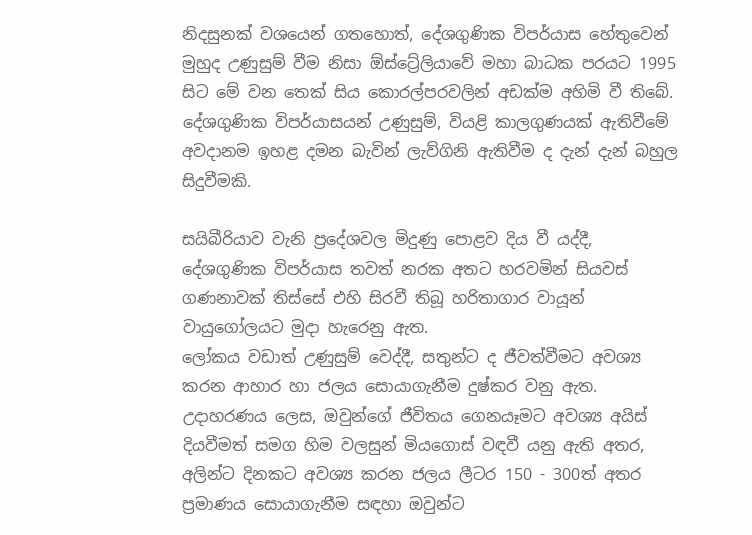නිදසුනක් වශයෙන් ගතහොත්, දේශගුණික විපර්යාස හේතුවෙන් මුහුද උණුසුම් වීම නිසා ඕස්ට්‍රේලියාවේ මහා බාධක පරයට 1995 සිට මේ වන තෙක් සිය කොරල්පරවලින් අඩක්ම අහිමි වී තිබේ.
දේශගුණික විපර්යාසයන් උණුසුම්, වියළි කාලගුණයක් ඇතිවීමේ අවදානම ඉහළ දමන බැවින් ලැව්ගිනි ඇතිවීම ද දැන් දැන් බහුල සිදුවීමකි.

සයිබීරියාව වැනි ප්‍රදේශවල මිදුණු පොළව දිය වී යද්දී, දේශගුණික විපර්යාස තවත් නරක අතට හරවමින් සියවස් ගණනාවක් තිස්සේ එහි සිරවී තිබූ හරිතාගාර වායූන් වායුගෝලයට මුදා හැරෙනු ඇත.
ලෝකය වඩාත් උණුසුම් වෙද්දී, සතුන්ට ද ජීවත්වීමට අවශ්‍ය කරන ආහාර හා ජලය සොයාගැනීම දුෂ්කර වනු ඇත. උදාහරණය ලෙස, ඔවුන්ගේ ජීවිතය ගෙනයෑමට අවශ්‍ය අයිස් දියවීමත් සමග හිම වලසුන් මියගොස් වඳවී යනු ඇති අතර, අලින්ට දිනකට අවශ්‍ය කරන ජලය ලීටර 150 - 300ත් අතර ප්‍රමාණය සොයාගැනීම සඳහා ඔවුන්ට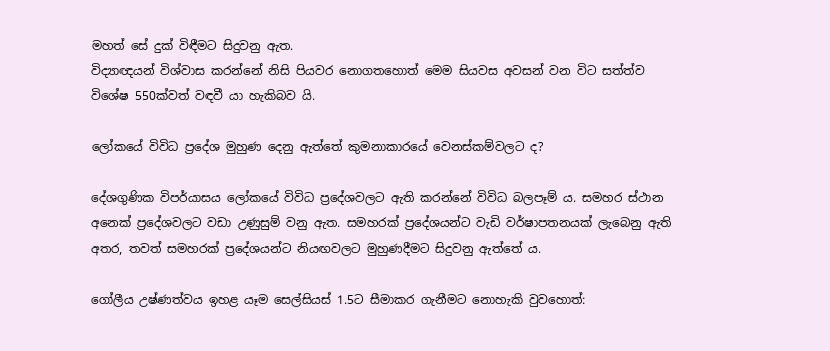මහත් සේ දුක් විඳීමට සිදුවනු ඇත.
විද්‍යාඥයන් විශ්වාස කරන්නේ නිසි පියවර නොගතහොත් මෙම සියවස අවසන් වන විට සත්ත්ව විශේෂ 550ක්වත් වඳවී යා හැකිබව යි.

ලෝකයේ විවිධ ප්‍රදේශ මුහුණ දෙනු ඇත්තේ කුමනාකාරයේ වෙනස්කම්වලට ද?

දේශගුණික විපර්යාසය ලෝකයේ විවිධ ප්‍රදේශවලට ඇති කරන්නේ විවිධ බලපෑම් ය. සමහර ස්ථාන අනෙක් ප්‍රදේශවලට වඩා උණුසුම් වනු ඇත. සමහරක් ප්‍රදේශයන්ට වැඩි වර්ෂාපතනයක් ලැබෙනු ඇති අතර, තවත් සමහරක් ප්‍රදේශයන්ට නියඟවලට මුහුණදීමට සිදුවනු ඇත්තේ ය.

ගෝලීය උෂ්ණත්වය ඉහළ යෑම සෙල්සියස් 1.5ට සීමාකර ගැනීමට නොහැකි වුවහොත්: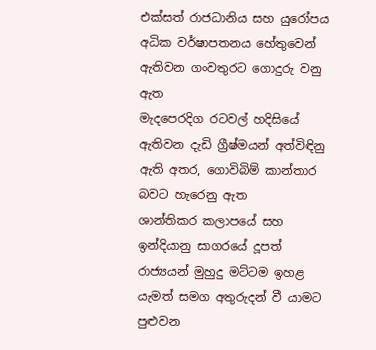එක්සත් රාජධානිය සහ යුරෝපය අධික වර්ෂාපතනය හේතුවෙන් ඇතිවන ගංවතුරට ගොදුරු වනු ඇත
මැදපෙරදිග රටවල් හදිසියේ ඇතිවන දැඩි ග්‍රීෂ්මයන් අත්විඳිනු ඇති අතර, ගොවිබිම් කාන්තාර බවට හැරෙනු ඇත
ශාන්තිකර කලාපයේ සහ ඉන්දියානු සාගරයේ දූපත් රාජ්‍යයන් මුහුදු මට්ටම ඉහළ යැමත් සමග අතුරුදන් වී යාමට පුළුවන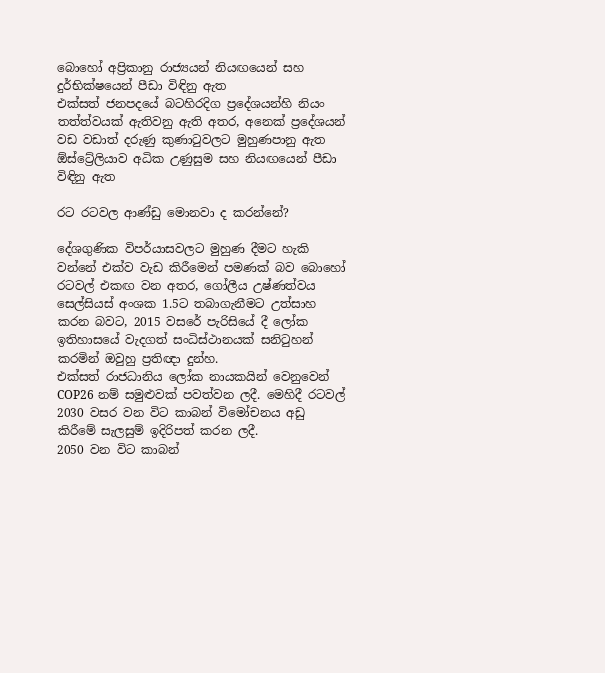බොහෝ අප්‍රිකානු රාජ්‍යයන් නියඟයෙන් සහ දුර්භික්ෂයෙන් පීඩා විඳිනු ඇත
එක්සත් ජනපදයේ බටහිරදිග ප්‍රදේශයන්හි නියං තත්ත්වයක් ඇතිවනු ඇති අතර, අනෙක් ප්‍රදේශයන් වඩ වඩාත් දරුණු කුණාටුවලට මුහුණපානු ඇත
ඕස්ට්‍රේලියාව අධික උණුසුම සහ නියඟයෙන් පීඩා විඳිනු ඇත

රට රටවල ආණ්ඩු මොනවා ද කරන්නේ?

දේශගුණික විපර්යාසවලට මුහුණ දීමට හැකි වන්නේ එක්ව වැඩ කිරීමෙන් පමණක් බව බොහෝ රටවල් එකඟ වන අතර, ගෝලීය උෂ්ණත්වය සෙල්සියස් අංශක 1.5ට තබාගැනීමට උත්සාහ කරන බවට, 2015 වසරේ පැරිසියේ දී ලෝක ඉතිහාසයේ වැදගත් සංධිස්ථානයක් සනිටුහන් කරමින් ඔවුහු ප්‍රතිඥා දුන්හ.
එක්සත් රාජධානිය ලෝක නායකයින් වෙනුවෙන් COP26 නම් සමුළුවක් පවත්වන ලදී. මෙහිදී රටවල් 2030 වසර වන විට කාබන් විමෝචනය අඩු කිරීමේ සැලසුම් ඉදිරිපත් කරන ලදී.
2050 වන විට කාබන්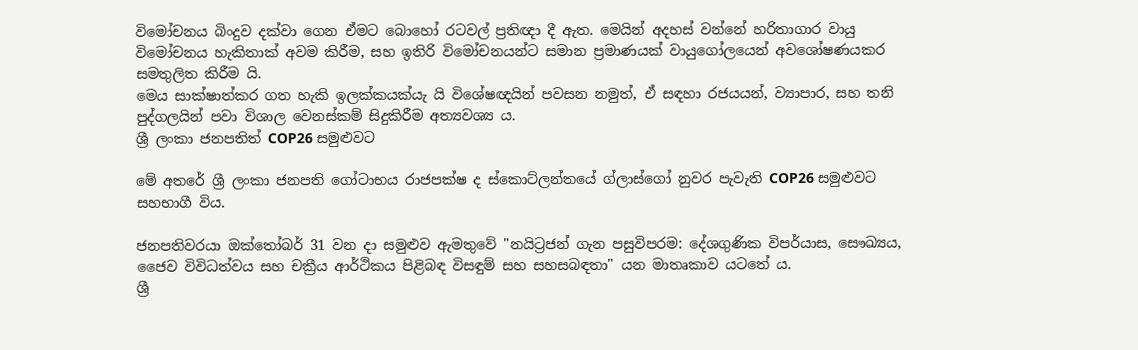විමෝචනය බිංදුව දක්වා ගෙන ඒමට බොහෝ රටවල් ප්‍රතිඥා දී ඇත. මෙයින් අදහස් වන්නේ හරිතාගාර වායු විමෝචනය හැකිතාක් අවම කිරීම, සහ ඉතිරි විමෝචනයන්ට සමාන ප්‍රමාණයක් වායුගෝලයෙන් අවශෝෂණයකර සමතුලිත කිරීම යි.
මෙය සාක්ෂාත්කර ගත හැකි ඉලක්කයක්යැ යි විශේෂඥයින් පවසන නමුත්, ඒ සඳහා රජයයන්, ව්‍යාපාර, සහ තනි පුද්ගලයින් පවා විශාල වෙනස්කම් සිදුකිරීම අත්‍යවශ්‍ය ය.
ශ්‍රී ලංකා ජනපතිත් COP26 සමුළුවට

මේ අතරේ ශ්‍රී ලංකා ජනපති ගෝටාභය රාජපක්ෂ ද ස්කොට්ලන්තයේ ග්ලාස්ගෝ නුවර පැවැති COP26 සමුළුවට සහභාගී විය.

ජනපතිවරයා ඔක්තෝබර් 31 වන දා සමුළුව ඇමතුවේ "නයිට්‍රජන් ගැන පසුවිපරම: දේශගුණික විපර්යාස, සෞඛ්‍යය, ජෛව විවිධත්වය සහ චක්‍රීය ආර්ථිකය පිළිබඳ විසඳුම් සහ සහසබඳතා" යන මාතෘකාව යටතේ ය.
ශ්‍රී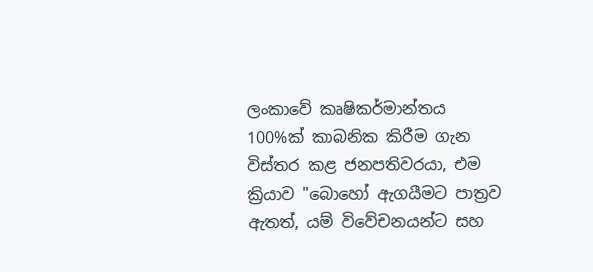ලංකාවේ කෘෂිකර්මාන්තය 100%ක් කාබනික කිරීම ගැන විස්තර කළ ජනපතිවරයා, එම ක්‍රියාව "බොහෝ ඇගයීමට පාත්‍රව ඇතත්, යම් විවේචනයන්ට සහ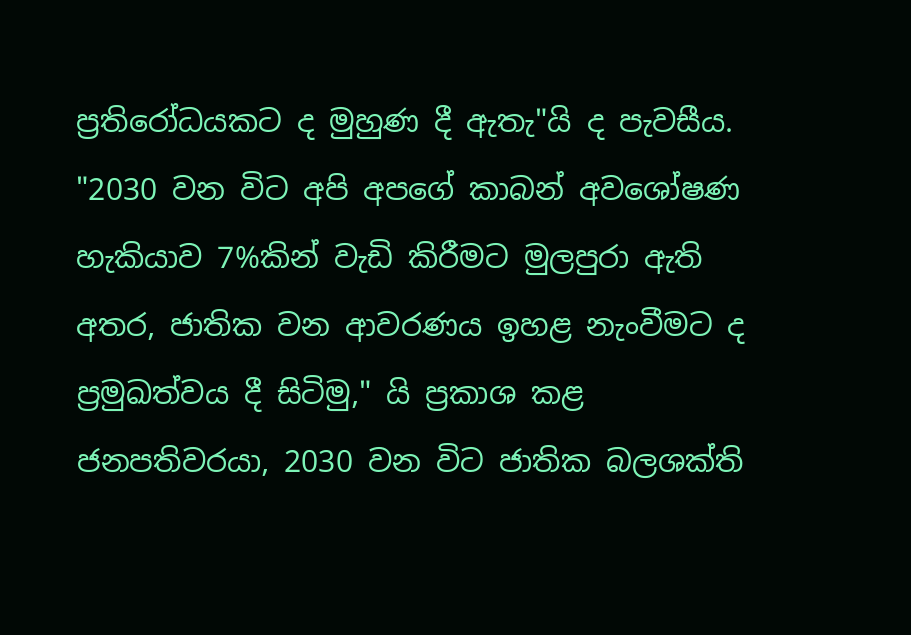ප්‍රතිරෝධයකට ද මුහුණ දී ඇතැ"යි ද පැවසීය.
"2030 වන විට අපි අපගේ කාබන් අවශෝෂණ හැකියාව 7%කින් වැඩි කිරීමට මුලපුරා ඇති අතර, ජාතික වන ආවරණය ඉහළ නැංවීමට ද ප්‍රමුඛත්වය දී සිටිමු," යි ප්‍රකාශ කළ ජනපතිවරයා, 2030 වන විට ජාතික බලශක්ති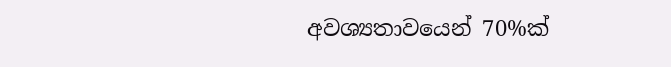අවශ්‍යතාවයෙන් 70%ක්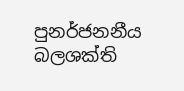පුනර්ජනනීය බලශක්ති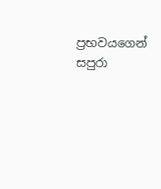ප්‍රභවයගෙන් සපුරා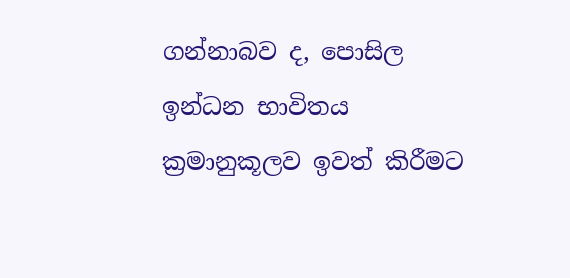ගන්නාබව ද, පොසිල ඉන්ධන භාවිතය ක්‍රමානුකූලව ඉවත් කිරීමට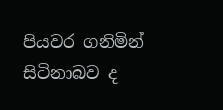පියවර ගනිමින් සිටිනාබව ද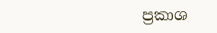ප්‍රකාශ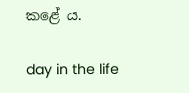කළේ ය.

day in the life